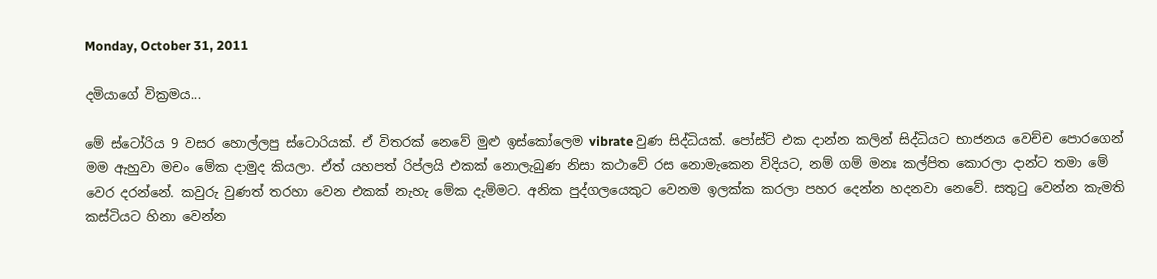Monday, October 31, 2011

දමියාගේ වික්‍රමය...

මේ ස්ටෝරිය 9 වසර හොල්ලපු ස්ටොරියක්. ඒ විතරක් නෙවේ මුළු ඉස්කෝලෙම vibrate වුණ සිද්ධියක්. පෝස්ට් එක දාන්න කලින් සිද්ධියට භාජනය වෙච්ච පොරගෙන් මම ඇහුවා මචං මේක දාමුද කියලා. ඒත් යහපත් රිප්ලයි එකක් නොලැබුණ නිසා කථාවේ රස ‍නොමැකෙන විදියට, නම් ගම් මනඃ කල්පිත කොරලා දාන්ට තමා මේ වෙර දරන්නේ. කවුරු වුණත් තරහා වෙන එකක් නැහැ මේක දැම්මට. අනික පුද්ගලයෙකුට වෙනම ඉලක්ක කරලා පහර දෙන්න හදනවා නෙවේ. සතුටු වෙන්න කැමති කස්ටියට හිනා වෙන්න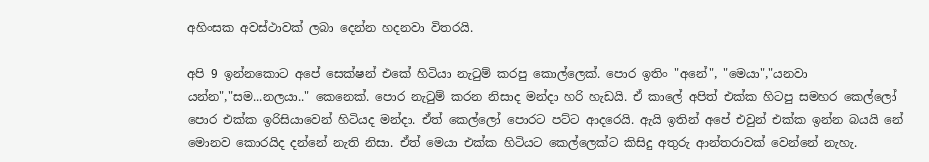අහිංසක අවස්ථාවක් ලබා දෙන්න හදනවා විතරයි.

අපි 9 ඉන්නකොට අපේ සෙක්ෂන් එකේ හිටියා නැටුම් කරපු කොල්ලෙක්. පොර ඉතිං "අනේ", "මෙයා","යනවා යන්න","සම...නලයා.." කෙනෙක්. පොර නැටුම් කරන නිසාද මන්දා හරි හැඩයි. ඒ කාලේ අපිත් එක්ක හිටපු සමහර කෙල්ලෝ පොර එක්ක ඉරිසි‍යාවෙන් හිටියද මන්දා. ඒත් කෙල්ලෝ පොරට පට්ට ආදරෙයි. ඇයි ඉතින් අපේ එවුන් එක්ක ඉන්න බයයි නේ මොනව කොරයිද දන්නේ නැති නිසා. ඒත් මෙයා එක්ක හිටියට කෙල්ලෙක්ට කිසිදු අතුරු ආන්තරාවක් වෙන්නේ නැහැ.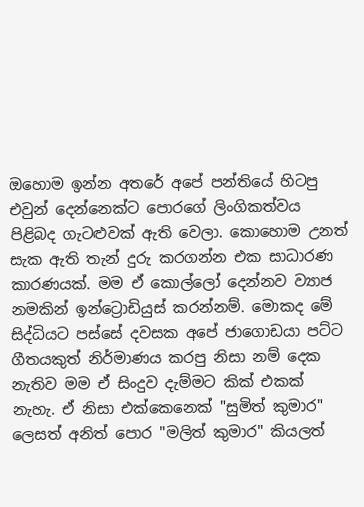ඔහොම ඉන්න අතරේ අපේ පන්තියේ හිටපු එවුන් දෙන්නෙක්ට පොරගේ ලිංගිකත්වය පිළිබද ගැටළුවක් ඇති වෙලා. කොහොම උනත් සැක ඇති තැන් දුරු කරගන්න එක සාධාරණ කාරණයක්. මම ඒ කොල්ලෝ දෙන්නව ව්‍යාජ නමකින් ඉන්ට්‍රොඩියුස් කරන්නම්. මොකද මේ සිද්ධියට පස්සේ දවසක අපේ ජාගොඩයා පට්ට ගීතයකුත් නිර්මාණය කරපු නිසා නම් දෙක නැතිව ම‍ම ඒ සිංදුව දැම්මට කික් එකක් නැහැ. ඒ නිසා එක්කෙනෙක් "සුමිත් කුමාර" ලෙසත් අනිත් පොර "මලිත් කුමාර" කියලත්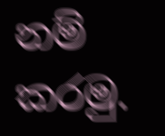නම් කරමු.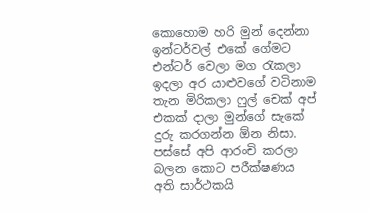කොහොම හරි මුන් දෙන්නා ඉන්ටර්වල් එකේ ගේමට එන්ටර් වෙලා මග රැකලා ඉදලා අර යාළුවගේ වටිනාම තැන මිරිකලා ෆුල් චෙක් අප් එකක් දාලා මුන්ගේ සැකේ දුරු කරගන්න ඕන නිසා. පස්සේ අපි ආරංචි කරලා බලන කොට පරීක්ෂණය අති සාර්ථකයි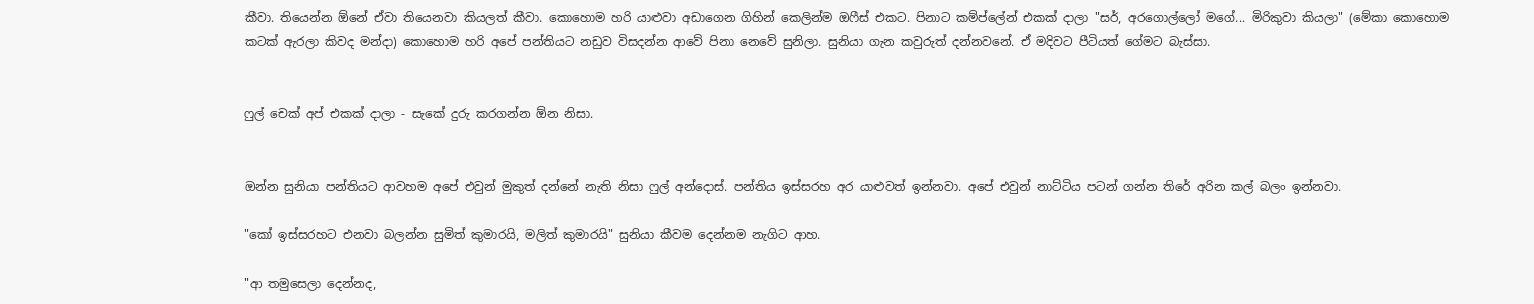කීවා. තියෙන්න ඕනේ ඒවා තියෙනවා කියලත් කීවා. කොහොම හරි යාළුවා අඩාගෙන ගිහින් කෙලින්ම ඔෆීස් එකට. පිනාට කම්ප්ලේන් එකක් දාලා "සර්, අරගොල්ලෝ මගේ... මිරිකුවා කියලා" (මේකා කොහොම කටක් ඇරලා කිවද මන්දා) කොහොම හරි අපේ පන්තියට නඩුව විසදන්න ආවේ පිනා නෙවේ සුනිලා. සුනියා ගැන කවුරුත් දන්නවනේ. ඒ මදිවට පීටියත් ගේමට බැස්සා.


ෆුල් චෙක් අප් එකක් දාලා - සැකේ දුරු කරගන්න ඕන නිසා.


ඔන්න සුනියා පන්තියට ආවහම අපේ එවුන් මුකුත් දන්නේ නැති නිසා ෆුල් අන්දොස්. පන්තිය ඉස්සරහ අර යාළුවත් ඉන්නවා. අපේ එවුන් නාට්ටිය පටන් ගන්න තිරේ අරින කල් බලං ඉන්නවා.

"කෝ ඉස්සරහට එනවා බලන්න සුමිත් කුමාරයි, මලිත් කුමාරයි" සුනියා කීවම දෙන්නම නැගිට ආහ.

"ආ තමුසෙලා දෙන්නද,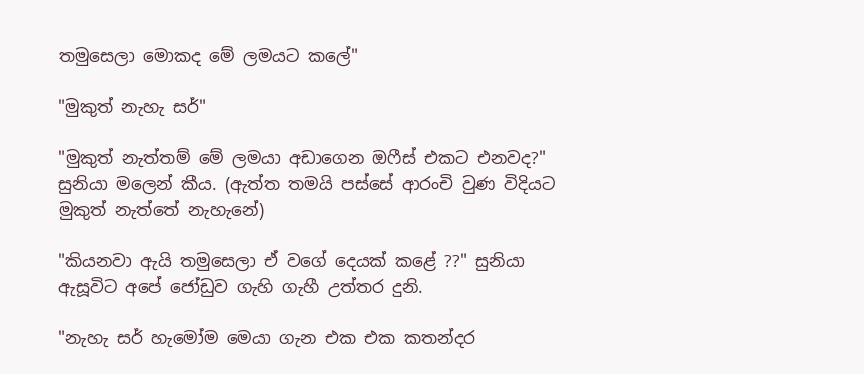තමුසෙලා මොකද මේ ලමයට කලේ"

"මුකුත් නැහැ සර්"

"මුකුත් නැත්තම් මේ ලමයා අඩාගෙන ඔෆීස් එකට එනවද?" සුනියා මලෙන් කීය. (ඇත්ත තමයි පස්සේ ආරංචි වුණ විදියට මුකුත් නැත්තේ නැහැනේ)

"කියනවා ඇයි තමුසෙලා ඒ වගේ දෙයක් කළේ ??" සුනියා ඇසූවිට ‍අපේ ජෝඩුව ගැහි ගැහී උත්තර දුනි.

"නැහැ සර් හැමෝම මෙයා ගැන එක එක කතන්දර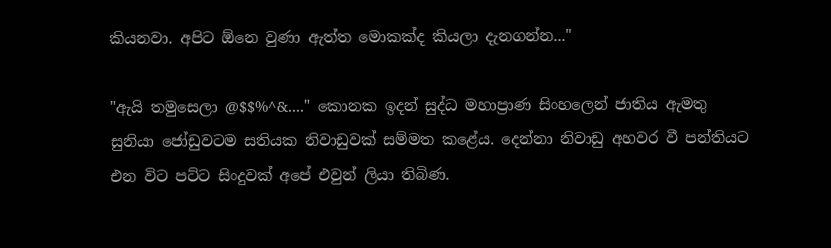කියනවා. අපිට ඕනෙ වුණා ඇත්ත මොකක්ද කියලා දැනගන්න..."

"ඇයි තමුසෙලා @$$%^&...." කොනක ඉදන් සුද්ධ මහාප්‍රාණ සිංහලෙන් ජාතිය ඇමතු සුනියා ‍ජෝඩුවටම සතියක නිවාඩුවක් සම්මත ‍කළේය. දෙන්නා නිවාඩු අහවර වී පන්තියට එන විට පට්ට සිංදුවක් අපේ එවුන් ලියා තිබිණ.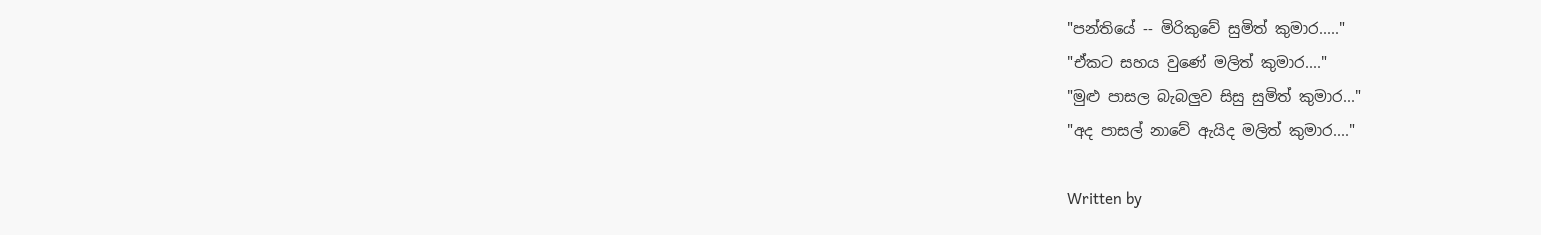"පන්තියේ -- මිරිකුවේ සුමිත් කුමාර....."
"ඒකට සහය වුණේ මලිත් කුමාර...."
"මුළු පාසල බැබලුව සිසු සුමිත් කුමාර..."
"අද පාසල් නාවේ ඇයිද මලිත් කුමාර...."

Written by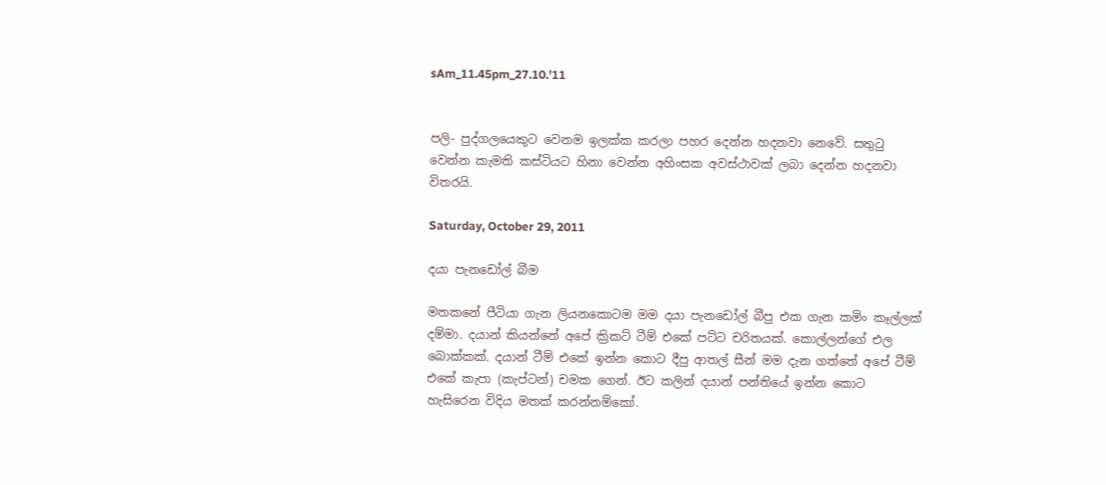sAm_11.45pm_27.10.'11


පලි- පුද්ගලයෙකුට වෙනම ඉලක්ක කරලා පහර දෙන්න හදනවා නෙවේ. සතුටු වෙන්න කැමති කස්ටියට හිනා වෙන්න අහිංසක අවස්ථාවක් ලබා දෙන්න හදනවා විතරයි.

Saturday, October 29, 2011

දයා පැනඩෝල් බීම

මතකනේ පීටියා ගැන ලියනකොටම මම දයා පැනඩෝල් බීපු එක ගැන කමිං කෑල්ලක් දම්මා. දයාන් කියන්නේ අපේ ක්‍රිකට් ටීම් එකේ පට්ට චරිතයක්. කොල්ලන්ගේ එල බොක්කක්. දයාන් ටීම් එකේ ඉන්න කොට දීපු ආතල් සීන් මම දැන ගත්තේ අපේ ටීම් එකේ කැපා (කැප්ටන්) චමක ගෙන්. ඊට කලින් දයාන් පන්තියේ ඉන්න කොට හැසිරෙන විදිය මතක් කරන්නම්කෝ.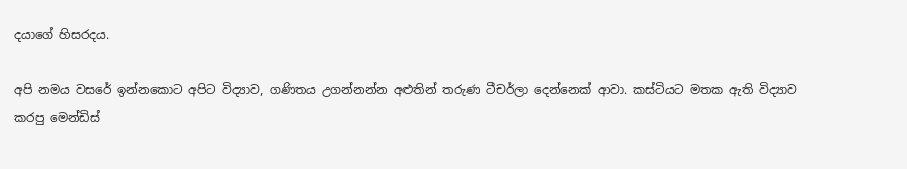දයාගේ හිසරදය.

අපි නමය වසරේ ඉන්නකොට අපිට විද්‍යාව, ගණිතය උගන්නන්න අළුතින් තරුණ ටීචර්ලා දෙන්නෙක් ආවා. කස්ටියට මතක ඇති විද්‍යාව කරපු මෙන්ඩිස්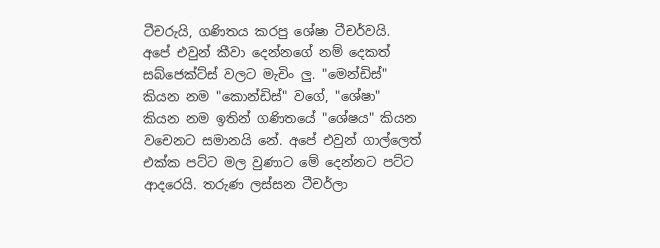ටීචරුයි, ගණිතය කරපු ශේෂා ටීචර්වයි. අපේ එවුන් කීවා දෙන්නගේ නම් දෙකත් සබ්ජෙක්ට්ස් වලට මැචිං ලු. "මෙන්ඩිස්" කියන නම "කොන්ඩිස්" වගේ, "ශේෂා" කියන නම ඉතින් ගණිතයේ ‍"ශේෂය" කියන වචෙනට සමානයි නේ. අපේ එවුන් ගාල්ලෙත් එක්ක පට්ට මල වුණාට මේ දෙන්නට පට්ට ආද‍රෙයි. තරුණ ලස්සන ටීචර්ලා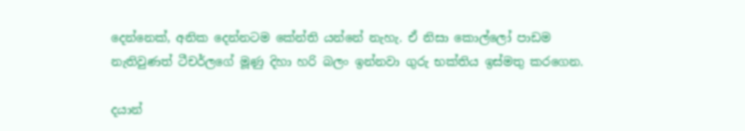දෙන්නෙක්, අනික දෙන්නටම කේන්ති යන්නේ නැහැ. ඒ නිසා කොල්ලෝ පාඩම නැතිවුණත් ටීචර්ලගේ මූණු දිහා හරි බලං ඉන්නවා ගුරු භක්තිය ඉස්මතු කරගෙන.

දයාන්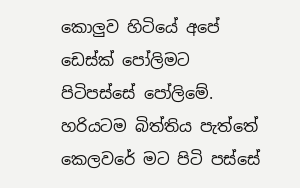කොලුව හිටියේ අපේ ඩෙස්ක් පෝලිමට පිටිපස්සේ පෝලිමේ. හරියටම බිත්තිය පැත්තේ කෙලවරේ මට පිටි පස්සේ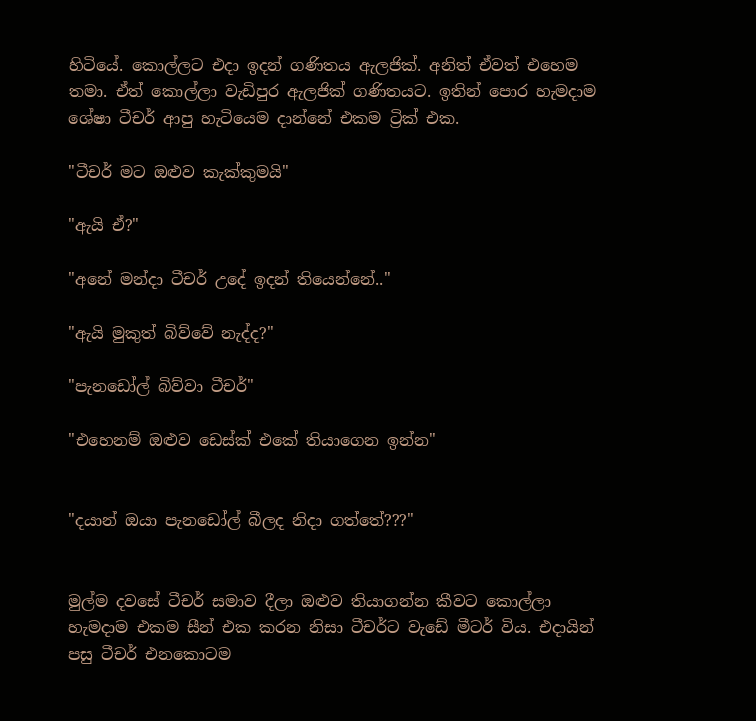හිටියේ. කොල්ලට එදා ඉදන් ගණිතය ඇලජික්. අනිත් ඒවත් ‍එහෙම තමා. ඒත් කොල්ලා වැඩිපුර ඇලජික් ගණිතයට. ඉතින් පොර හැමදාම ශේෂා ටීචර් ආපු හැටියෙම දාන්නේ එකම ට්‍රික් එක.

"ටීචර් මට ඔළුව කැක්කුමයි"

"ඇයි ඒ?"

"අනේ මන්දා ටීචර් උදේ ඉදන් තියෙන්නේ.."

"ඇයි මුකුත් බිව්වේ නැද්ද?"

"පැනඩෝල් බිව්වා ටීචර්"

"එහෙනම් ඔළුව ඩෙස්ක් එකේ තියාගෙන ඉන්න"


"දයාන් ඔයා පැනඩෝල් බීලද නිදා ගත්තේ???"


මුල්ම දවසේ ටීචර් සමාව දීලා ඔළුව තියාගන්න කීවට කොල්ලා හැමදාම එකම සීන් එක කරන නිසා ටීචර්ට වැඩේ මීටර් විය. එදායින් පසු ටීචර් එනකොටම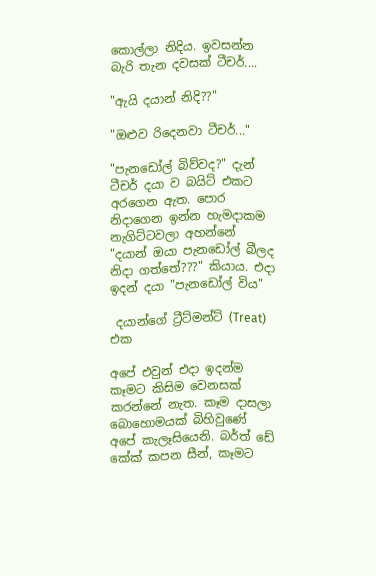කොල්ලා නිදිය. ඉවසන්න බැරි තැන දවසක් ටීචර්....

"ඇයි දයාන් නිදි??"

"ඔළුව රිදෙනවා ටීචර්..."

"පැනඩෝල් බිව්වද?" දැන් ටීචර් දයා ව බයිට් එකට අරගෙන ඇත. පොර නිදාගෙන ඉන්න හැමදාකම නැගිට්ටවලා අහන්නේ "දයාන් ඔයා පැනඩෝල් බීලද නිදා ගත්තේ???" කියාය. එදා ඉදන් දයා "පැනඩෝල් විය"

 දයාන්ගේ ට්‍රීට්මන්ට් (Treat) එක

අපේ එවුන් එදා ඉදන්ම කෑමට කිසිම වෙනසක් කරන්නේ නැත. කෑම දාසලා බොහොමයක් බිහිවුණේ අපේ කැලෑසියෙනි. බර්ත් ඩේ කේක් කපන සීන්, කෑමට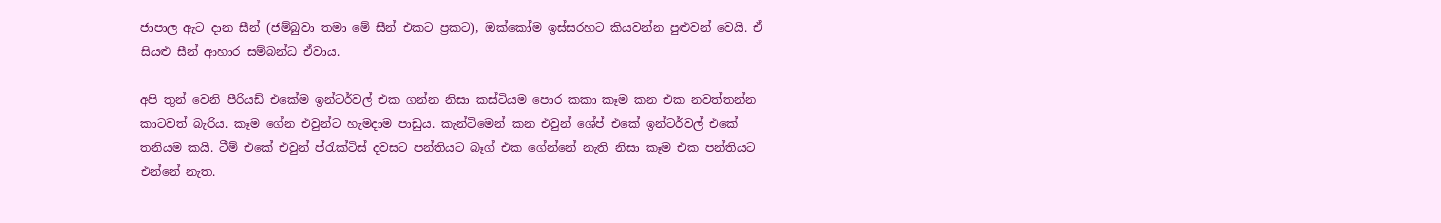ජාපාල ඇට දාන සීන් (ජම්බුවා තමා මේ සීන් එකට ප්‍රකට), ඔක්කෝම ඉස්සරහට කියවන්න පුළුවන් වෙයි. ඒ සියළු සීන් ආහාර සම්බන්ධ ඒවාය.

අපි තුන් වෙනි පීරියඩ් එකේම ඉන්ටර්වල් එක ගන්න නිසා කස්ටියම පොර කකා කෑම කන එක නවත්තන්න කාටවත් බැරිය. කෑම ගේන එවුන්ට හැමදාම පාඩුය. කැන්ටිමෙන් කන එවුන් ශේප් එකේ ඉන්ටර්වල් එකේ තනියම කයි. ටීම් එකේ එවුන් ප්රැක්ටිස් දවසට පන්තියට බෑග් එක ගේන්නේ නැති නිසා කෑම එක පන්තියට එන්නේ නැත.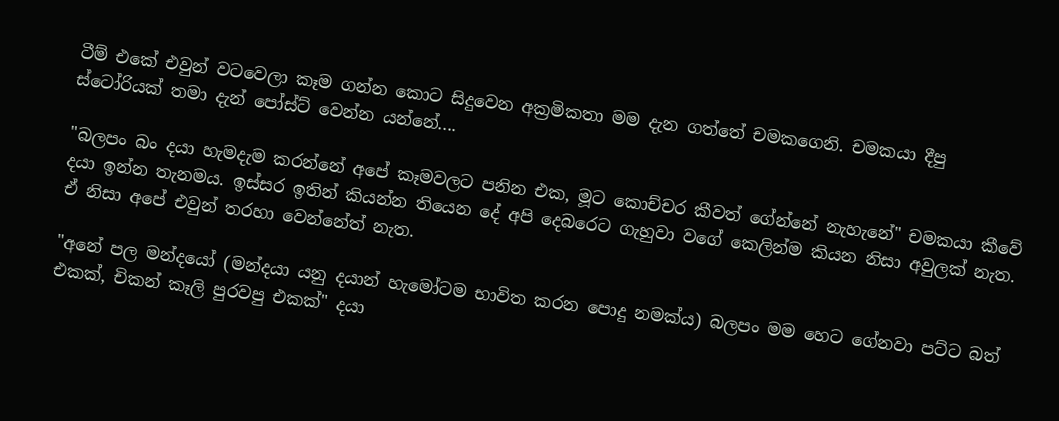ටීම් එකේ එවුන් වටවෙලා කෑම ගන්න කොට සිදුවෙන අක්‍රමිකතා මම දැන ගත්තේ චමකගෙනි. චමකයා දීපු ස්ටෝරියක් තමා දැන් පෝස්ට් වෙන්න යන්නේ....

"බලපං බං දයා හැමදැම කරන්නේ අපේ කෑමවලට පනින එක, මූට කොච්චර කීවත් ගේන්නේ නැහැනේ" චමකයා කීවේ දයා ඉන්න තැනමය. ඉස්සර ඉතින් කියන්න තියෙන දේ අපි දෙබරෙට ගැහුවා වගේ කෙලින්ම කියන නිසා අවුලක් නැත. ඒ නිසා අපේ එවුන් තරහා වෙන්නේත් නැත.

"අනේ පල මන්දයෝ (මන්දයා යනු දයාන් හැමෝටම භාවිත කරන පොදු නමක්ය) බලපං මම හෙට ගේනවා පට්ට බත් එකක්, චිකන් කෑලි පුරවපු එකක්" දයා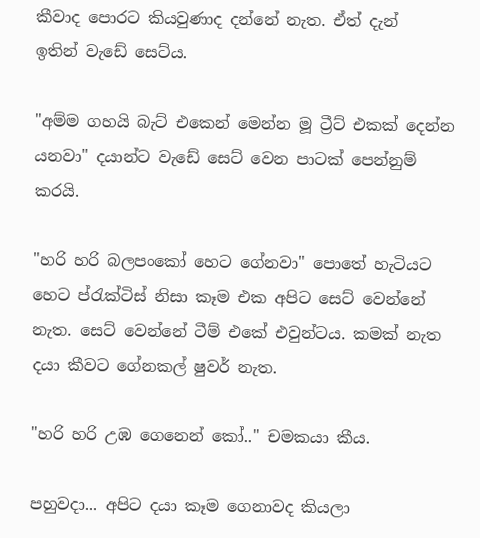කීවාද පොරට කියවුණාද දන්නේ නැත. ඒත් දැන් ඉතින් ‍වැඩේ සෙට්ය.

"අම්ම ගහයි බැට් එකෙන් මෙන්න මූ ට්‍රීට් එකක් දෙන්න යනවා" දයාන්ට වැඩේ සෙට් වෙන පාටක් පෙන්නුම් කරයි.

"හරි හරි බලපංකෝ හෙට ගේනවා" පොතේ හැටියට හෙට ප්රැක්ටිස් නිසා කෑම එක අපිට සෙට් වෙන්නේ නැත. සෙට් වෙන්නේ ටීම් එකේ එවුන්ටය. කමක් නැත දයා කීවට ගේනකල් ෂුවර් නැත.

"හරි හරි උඹ ගෙනෙන් කෝ.." චමකයා කීය.

පහුවදා... අපිට දයා කෑම ගෙනාවද කියලා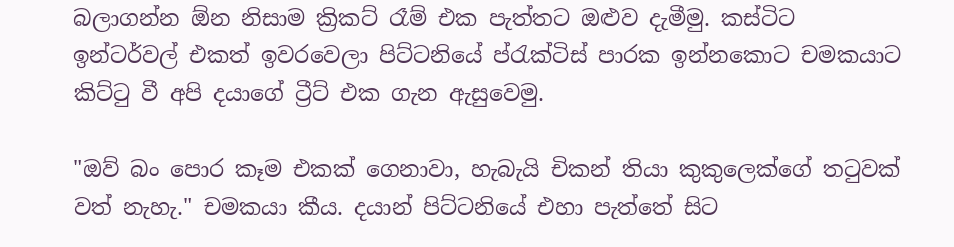බලාගන්න ඕන නිසාම ක්‍රිකට් රෑම් එක පැත්තට ඔළුව දැමීමු. කස්ටිට ඉන්ටර්වල් එකත් ඉවරවෙලා පිට්ටනියේ ‍ප්රැක්ටිස් පාරක ඉන්නකොට චමකයාට කිට්ටු වී අපි දයාගේ ට්‍රීට් එක ගැන ඇසුවෙමු.

"ඔව් බං පොර කෑම එකක් ගෙනාවා, හැබැයි චිකන් තියා කුකුලෙක්ගේ තටුවක් වත් නැහැ." චමකයා කීය. දයාන් පිට්ටනියේ එහා පැ‍ත්තේ සිට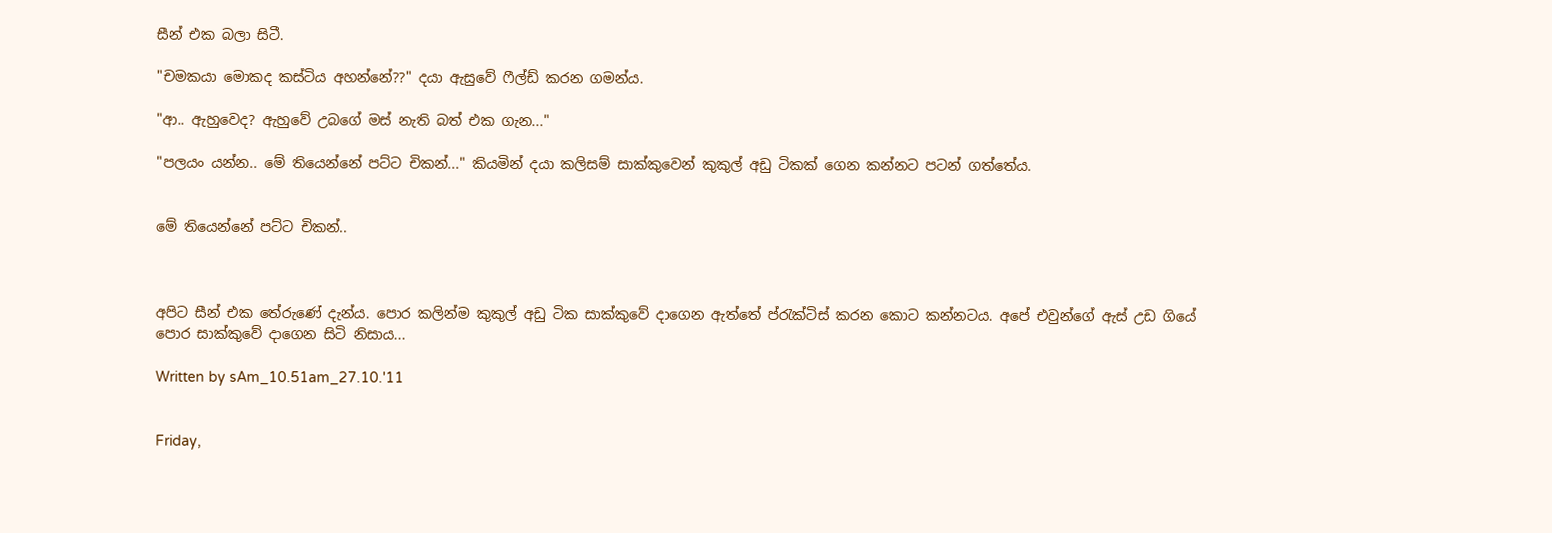සීන් එක බලා සිටී.

"චමකයා මොකද කස්ටිය අහන්නේ??" දයා ඇසුවේ ෆීල්ඩ් කරන ගමන්ය.

"ආ.. ඇහුවෙද? ඇහුවේ උබගේ මස් නැති බත් එක ගැන..."

"පලයං යන්න.. මේ තියෙන්නේ පට්ට චිකන්..." කියමින් දයා කලිසම් සාක්කුවෙන් කුකුල් අඩු ටිකක් ගෙන කන්නට පටන් ගත්තේය.


මේ තියෙන්නේ පට්ට චිකන්..



අපිට සීන් එක තේරුණේ දැන්ය. පොර කලින්ම කුකුල් අඩු ටික සාක්කුවේ දාගෙන ඇත්තේ ප්රැක්ටිස් කරන කොට කන්නටය. අපේ එවුන්ගේ ඇස් උඩ ගියේ පොර සාක්කුවේ දාගෙන සිටි නිසාය...

Written by sAm_10.51am_27.10.'11


Friday,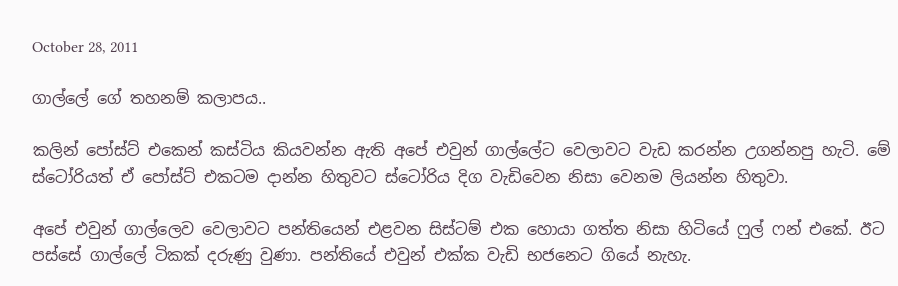October 28, 2011

ගාල්ලේ ගේ තහනම් කලාපය..

කලින් ‍පෝස්ට් එකෙන් කස්ටිය කියවන්න ඇති අපේ එවුන් ගාල්ලේට වෙලාවට වැඩ කරන්න උගන්නපු හැටි. මේ ස්ටෝරියත් ඒ පෝස්ට් එකටම දාන්න හිතුවට ස්ටෝරිය දිග වැ‍ඩිවෙන නිසා වෙනම ලියන්න හිතුවා.

අපේ එවුන් ගාල්ලෙව වෙලාවට පන්තියෙන් එළවන සිස්ටම් එක හොයා ගත්ත නිසා හිටියේ ෆුල් ෆන් එකේ. ඊට පස්සේ ගාල්ලේ ටිකක් දරුණු වුණා. පන්තියේ එවුන් එක්ක වැඩි භජනෙට ගියේ නැහැ.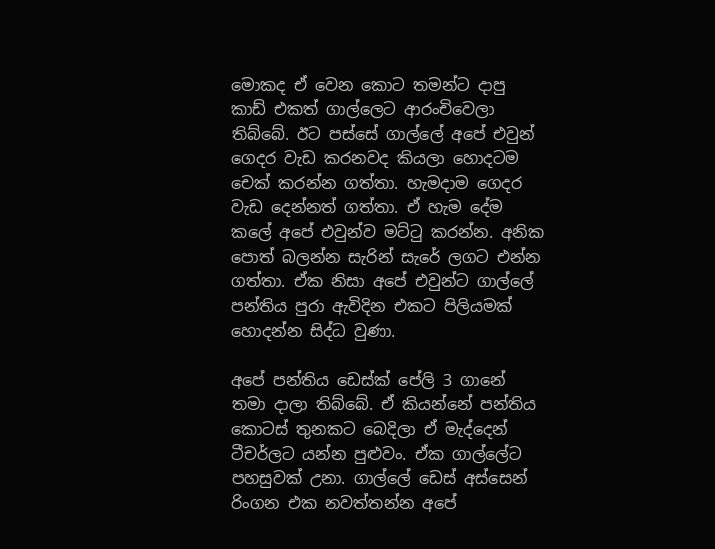මොකද ඒ වෙන කොට තමන්ට දාපු කාඩ් එකත් ගාල්ලෙට ආරංචිවෙලා තිබ්බේ. ඊට පස්සේ ගාල්ලේ අපේ එවුන් ගෙදර වැඩ කරනවද කියලා හොදටම චෙක් කරන්න ගත්තා. හැමදාම ගෙදර වැඩ දෙන්නත් ගත්තා. ඒ හැම දේම කලේ අපේ එවුන්ව මට්ටු කරන්න. අනික පොත් බලන්න සැරින් සැරේ ලගට එන්න ගත්තා. ඒක නිසා අපේ එවුන්ට ගාල්ලේ පන්තිය පුරා ඇවිදින එකට පිලියමක් හොදන්න සිද්ධ වුණා.

අපේ පන්තිය ඩෙස්ක් පේලි 3 ගානේ තමා දාලා තිබ්බේ. ඒ කියන්නේ පන්තිය කොටස් තුනකට බෙදිලා ඒ මැද්දෙන් ටීචර්ලට යන්න පුළුවං. ඒක ගාල්ලේට පහසුවක් උනා. ගාල්ලේ ඩෙස් අස්සෙන් රිංගන එක නවත්තන්න අපේ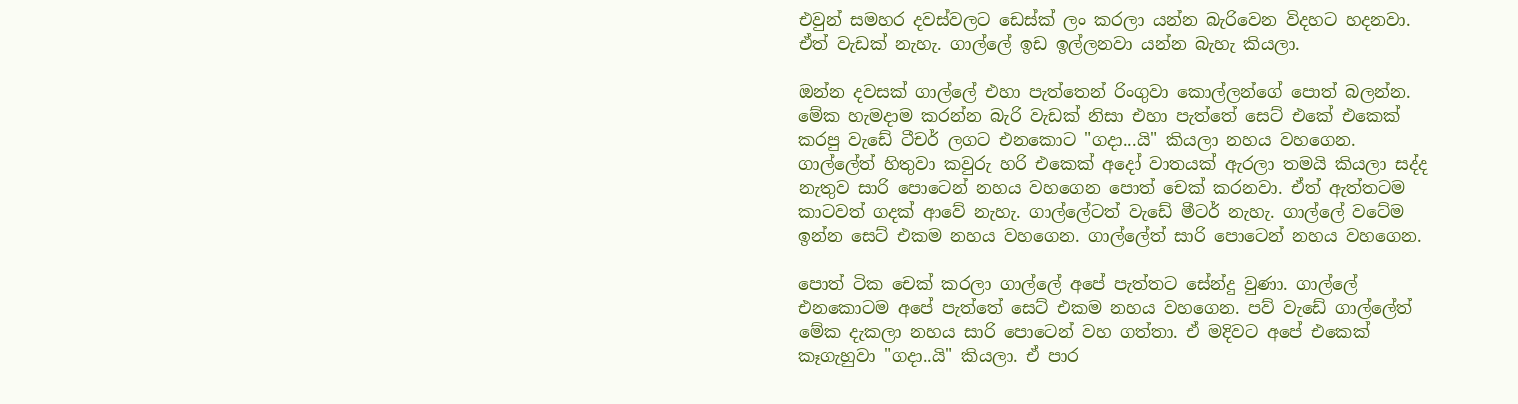එවුන් සමහර දවස්වලට ඩෙස්ක් ලං කරලා යන්න බැ‍රිවෙන විදහට හදනවා. ඒත් වැඩක් නැහැ. ගාල්ලේ ඉඩ ඉල්ලනවා යන්න බැහැ කියලා.

ඔන්න දවසක් ගාල්ලේ එහා පැත්තෙන් රිංගුවා කොල්ලන්ගේ පොත් බලන්න. මේක හැමදාම කරන්න බැරි වැඩක් නිසා එහා පැත්තේ සෙට් එකේ එකෙක් කරපු වැඩේ ටීචර් ලගට එනකොට "ගදා...යි" කියලා නහය වහගෙන. ගාල්ලේත් හිතුවා කවුරු හරි එකෙක් අදෝ වාතයක් ඇරලා තමයි කියලා සද්ද නැතුව සාරි පොටෙන් නහය වහගෙන පොත් චෙක් කරනවා. ඒත් ඇත්තටම කාටවත් ගදක් ආවේ නැහැ. ගාල්ලේටත් වැඩේ මීටර් නැහැ. ගාල්ලේ ‍වටේම ඉන්න සෙට් එකම නහය වහගෙන. ගාල්ලේත් සාරි පොටෙන් නහය වහගෙන.

පොත් ටික චෙක් කරලා ගාල්ලේ අපේ පැත්තට සේන්දු වුණා. ගාල්ලේ එනකොටම අපේ පැත්තේ සෙට් එකම නහය ව‍හගෙන. පව් වැඩේ ගාල්ලේත් මේක දැකලා නහය සාරි පොටෙන් වහ ගත්තා. ඒ මදිවට අපේ එකෙක් කෑගැහුවා "ගදා..යි" කියලා. ඒ පාර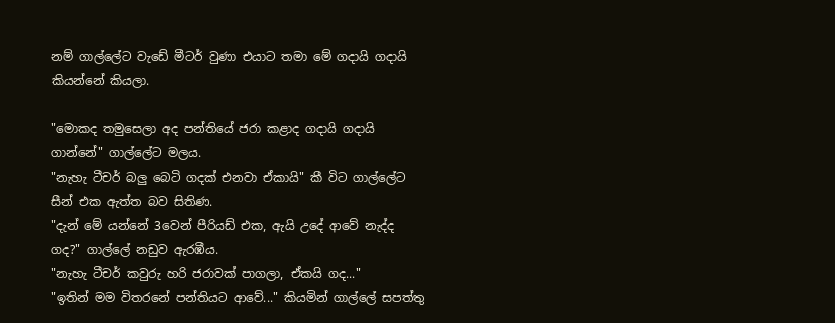නම් ගාල්ලේට වැඩේ මීටර් වුණා එයාට තමා මේ ගදායි ගදායි කියන්නේ කියලා.

"මොකද තමුසෙලා අද පන්තියේ ජරා කළාද ගදායි ගදායි ගාන්නේ" ගාල්ලේට මලය.
"නැහැ ටීචර් බලු බෙටි ගදක් එනවා ඒකායි" කී විට ගාල්ලේට සීන් එක ඇත්ත බව සිතිණ.
"දැන් මේ යන්නේ 3වෙන් පීරියඩ් එක, ඇයි උදේ ආවේ නැද්ද ගද?" ගාල්ලේ නඩුව ඇරඹීය.
"නැහැ ටීචර් කවුරු හරි ජරාවක් පාගලා, ඒකයි ගද..."
"ඉතින් මම විතරනේ පන්තියට ආවේ..." කියමින් ගාල්ලේ සපත්තු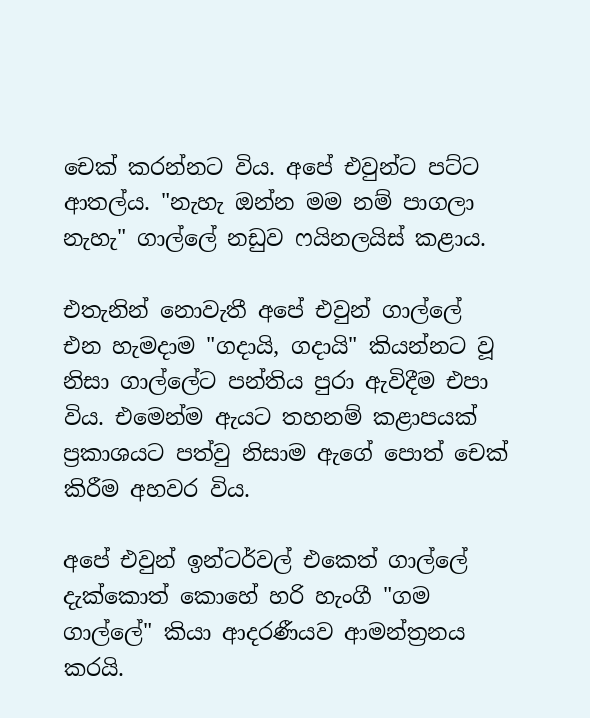චෙක් කරන්නට විය. අපේ එවුන්ට පට්ට ආතල්ය. "නැහැ ඔන්න මම නම් පාගලා නැහැ" ගාල්ලේ නඩුව ෆයිනලයිස් කළාය.

එතැනින් නොවැතී අපේ එවුන් ගාල්ලේ එන හැමදාම "ගදායි, ගදායි" කියන්නට වූ නිසා ගාල්ලේට පන්තිය පුරා ඇවිදීම එපා විය. එමෙන්ම ඇයට තහනම් කළාපයක් ප්‍රකාශයට පත්වු නිසාම ඇගේ පොත් චෙක් කිරීම අහවර විය.

අපේ එවුන් ඉන්ටර්වල් එකෙත් ගාල්ලේ දැක්කොත් කොහේ හරි හැංගී "ගම ගාල්ලේ" කියා ආදරණීයව ආමන්ත්‍රනය කරයි.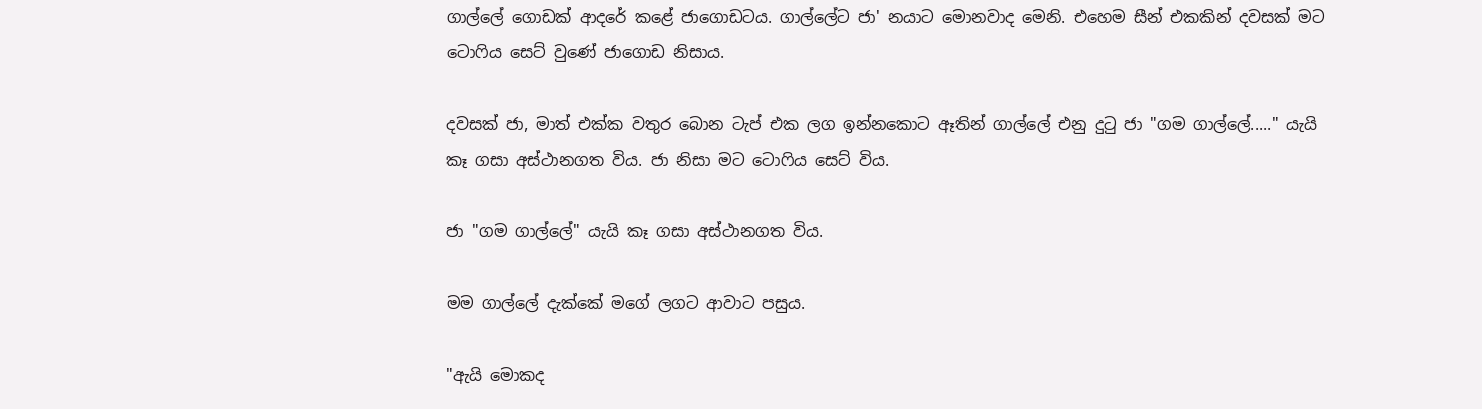ගාල්ලේ ගොඩක් ආදරේ කළේ ජාගොඩටය. ගාල්ලේට ජා' නයාට මොනවාද මෙනි. එහෙම සීන් එකකින් දවසක් මට ටොෆිය සෙට් වුණේ ජාගොඩ නිසාය.

දවසක් ජා, මාත් එක්ක වතුර බොන ටැ‍ප් එක ලග ඉන්නකොට ඈතින් ගාල්ලේ එනු දුටු ජා "ගම ගාල්ලේ....." යැයි කෑ ගසා අස්ථානගත විය. ජා නිසා මට ‍ටොෆිය සෙට් විය.

ජා "ගම ගාල්ලේ" යැයි කෑ ගසා අස්ථානගත විය.

මම ගාල්ලේ දැක්කේ මගේ ලගට ආවාට පසුය.

"ඇයි මොකද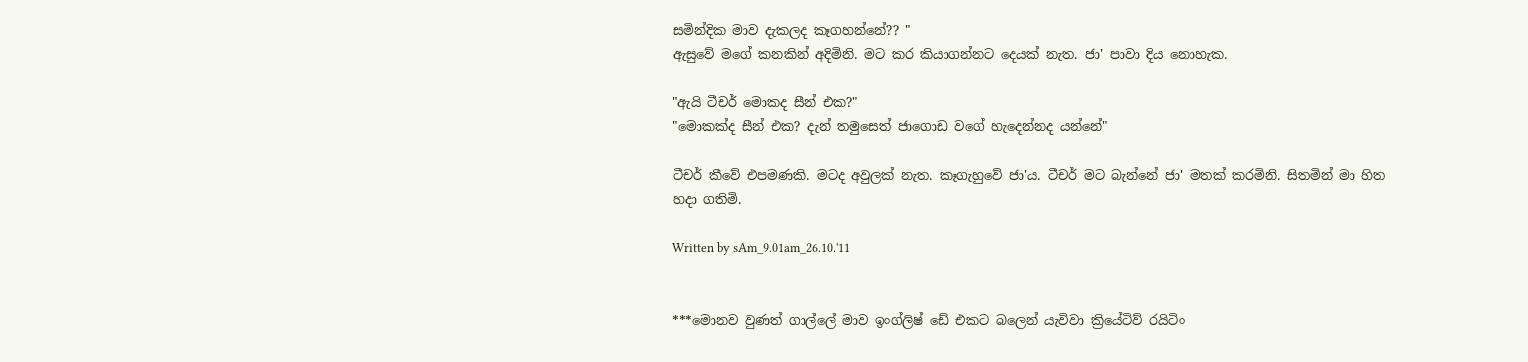සමින්දික මාව දැකලද කෑගහන්නේ?? "
ඇසුවේ මගේ කනකින් අදිමිනි. මට කර කියාගන්නට දෙයක් නැත. ජා' පාවා දිය නොහැක.

"ඇයි ටීචර් මොකද සීන් එක?"
"මොකක්ද සීන් එක? දැන් තමුසෙත් ජාගොඩ වගේ හැදෙන්නද යන්නේ"

ටීචර් කීවේ එපමණකි. මටද අවුලක් නැත. කෑගැහුවේ ජා'ය. ටීචර් මට බැන්නේ ජා' මතක් කරමිනි. සිතමින් මා හිත හදා ගතිමි.

Written by sAm_9.01am_26.10.'11


***මොනව වුණත් ගාල්ලේ මාව ඉංග්ලිෂ් ඩේ එකට බලෙන් යැවිවා ක්‍රියේටිව් රයිටිං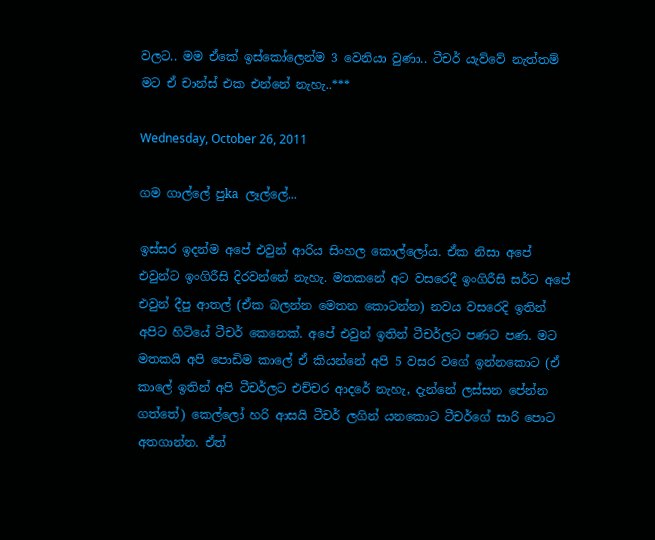වලට.. මම ඒකේ ඉස්කෝලෙන්ම 3 වෙනියා වුණා.. ටීචර් යැව්වේ නැත්තම් මට ඒ චාන්ස් එක එන්නේ නැහැ..***

Wednesday, October 26, 2011

ගම ගාල්ලේ පුka ලෑල්ලේ...

ඉස්සර ඉදන්ම අපේ එවුන් ආරිය සිංහල කොල්ලෝය. ඒක නිසා අපේ එවුන්ට ඉංගිරීසි දිරවන්නේ නැහැ. මතකනේ අට වසරෙදී ඉංගිරීසි සර්ට අපේ එවුන් දීපු ආතල් (ඒක බලන්න මෙතන කොටන්න) නවය වසරෙදි ඉතින් අපිට හිටියේ ටීචර් කෙනෙක්. අපේ එවුන් ඉතින් ටීචර්ලට පණට පණ. මට මතකයි අපි පොඩිම කාලේ ඒ කියන්නේ අපි 5 වසර වගේ ඉන්නකොට (ඒ කාලේ ඉතින් අපි ටීචර්ලට එච්චර ආදරේ නැහැ, දැන්නේ ලස්සන පේන්න ගත්තේ) කෙල්ලෝ හරි ආසයි ටීචර් ලගින් යනකොට ටීචර්ගේ සාරි පොට අතගාන්න. ඒත්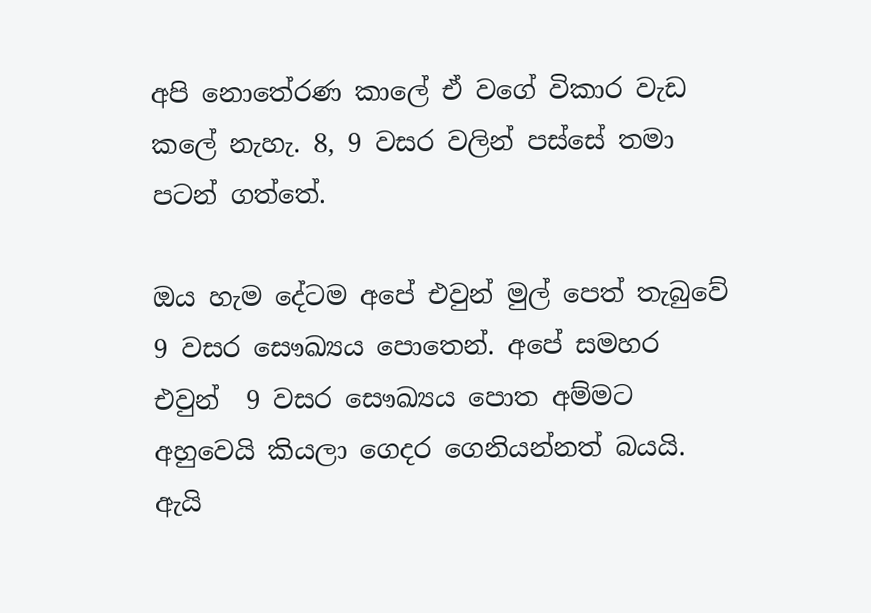අපි නොතේරණ කාලේ ඒ වගේ විකාර වැඩ කලේ නැහැ. 8, 9 වසර වලින් පස්සේ තමා පටන් ගත්තේ.

ඔය හැම දේටම අපේ එවුන් මුල් පෙත් තැබුවේ 9 වසර සෞඛ්‍යය පොතෙන්. අපේ සමහර එවුන්  9 වසර සෞඛ්‍යය පොත අම්මට අහුවෙයි කියලා ගෙදර ගෙනියන්නත් බයයි. ඇයි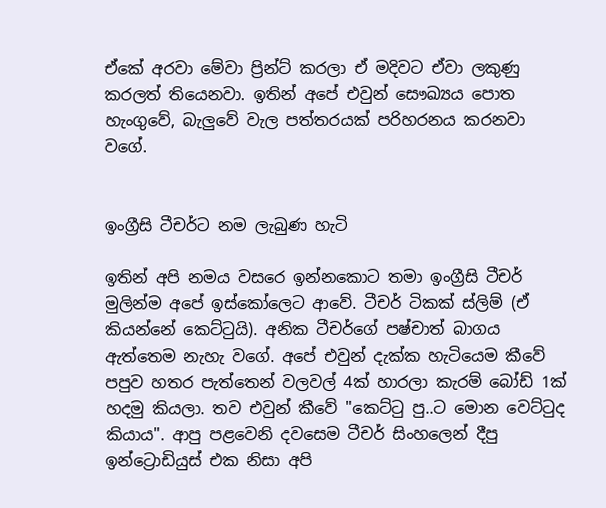ඒකේ අරවා මේවා ප්‍රින්ට් කරලා ඒ මදිවට ඒවා ලකුණු කරලත් තියෙනවා. ඉතින් අපේ එවුන් සෞඛ්‍යය පොත හැංගුවේ, බැලුවේ වැල පත්තරයක් පරිහරනය කරනවා වගේ.


ඉංග්‍රීසි ටීචර්ට නම ලැබුණ හැටි

ඉතින් අපි නමය වසරෙ ඉන්නකොට තමා ඉංග්‍රීසි ටීචර් මුලින්ම අපේ ඉස්කෝලෙට ආවේ. ටීචර් ටිකක් ස්ලිම් (ඒ කියන්නේ කෙට්ටුයි). අනික ටීචර්ගේ පෂ්චාත් බාගය ඇත්තෙම නැහැ වගේ. අපේ එවුන් දැක්ක හැටියෙම කීවේ පපුව හතර පැත්තෙන් වලවල් 4ක් හාරලා කැරම් බෝඩ් 1ක් හදමු කියලා. තව එවුන් කීවේ "කෙට්ටු පු..ට මොන වෙට්ටුද කියාය". ආපු පළවෙනි දවසෙම ටීචර් සිංහලෙන් දීපු ඉන්ට්‍රොඩියුස් එක නිසා අපි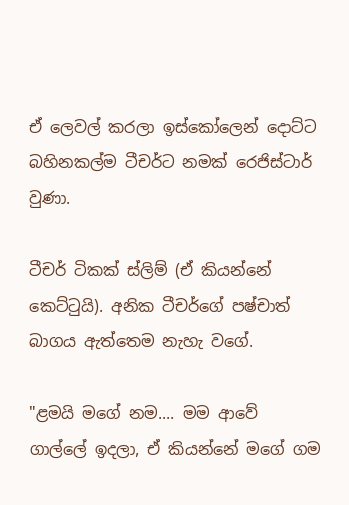ඒ ලෙවල් කරලා ඉස්කෝලෙන් දොට්ට බහිනකල්ම ටීචර්ට නමක් රෙජිස්ටාර් වුණා.

ටීචර් ටිකක් ස්ලිම් (ඒ කියන්නේ කෙට්ටුයි). අනික ටීචර්ගේ පෂ්චාත් බාගය ඇත්තෙම නැහැ වගේ.

"ළමයි ‍මගේ නම.... මම ආවේ ගාල්ලේ ඉදලා, ඒ කියන්නේ මගේ ගම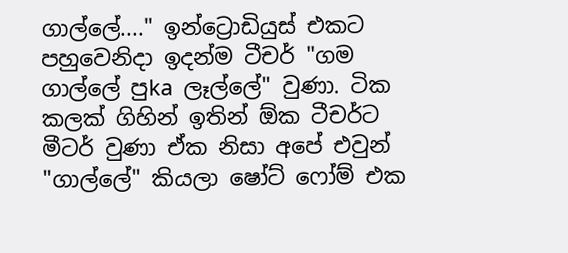ගාල්ලේ...." ඉන්ට්‍රොඩියුස් එකට පහුවෙනිදා ඉදන්ම ටීචර් "ගම ගාල්ලේ පුka ලෑල්ලේ" වුණා. ටික කලක් ගිහින් ඉතින් ඕක ටීචර්ට මීටර් වුණා ඒක නිසා අපේ එවුන් "ගාල්ලේ" කියලා ෂෝට් ෆෝම් එක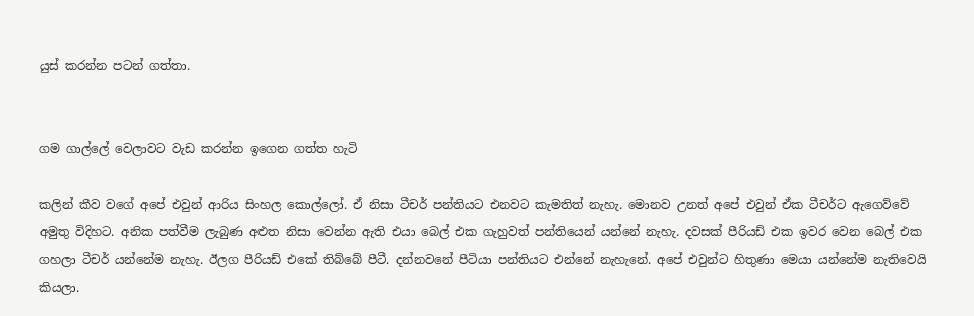යුස් කරන්න පටන් ගත්තා.


ගම ගාල්ලේ වෙලාවට වැඩ කරන්න ඉගෙන ගත්ත හැටි

කලින් කීව වගේ අපේ එවුන් ආරිය සිංහල කොල්ලෝ. ඒ නිසා ටීචර් පන්තියට එනවට කැමතිත් නැහැ. මොනව උනත් අපේ එවුන් ඒක ටීචර්ට ඇගෙව්වේ අමුතු විදිහට. අනික පත්වීම ලැබුණ අළුත නිසා වෙන්න ඇති එයා බෙල් එක ගැහුවත් පන්තියෙන් යන්නේ නැහැ. දවසක් පීරියඩ් එක ඉවර වෙන බෙල් එක ගහලා ටීචර් යන්නේම නැහැ. ඊලග පීරියඩ් එකේ තිබ්බේ පීටී. දන්නවනේ පීටියා පන්තියට එන්නේ නැහැනේ. අපේ එවුන්ට හිතුණා මෙයා යන්නේම නැතිවෙයි කියලා.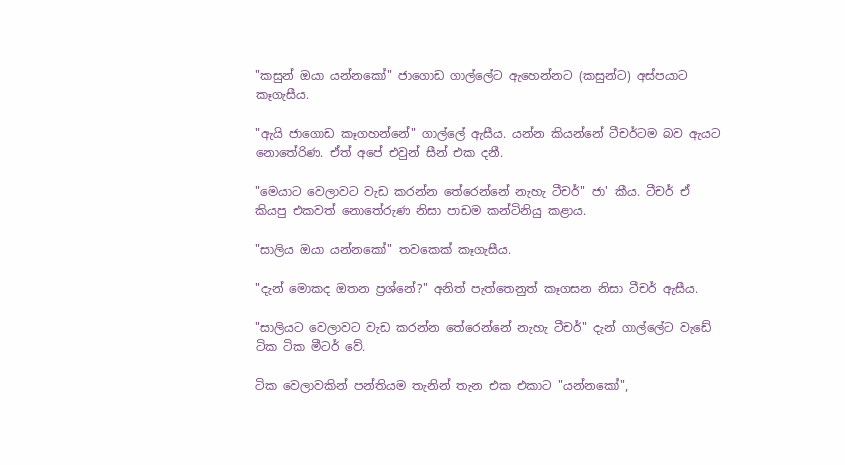"කසුන් ඔයා යන්නකෝ" ජාගොඩ ගාල්ලේට ඇහෙන්නට (කසුන්ට) අස්පයාට කෑගැසීය.

"ඇයි ජාගොඩ කෑගහන්නේ" ගාල්ලේ ඇසීය. යන්න කියන්නේ ටීචර්ටම බව ඇයට නොතේරිණ. ඒත් අපේ එවුන් සීන් එක දනී.

"මෙයාට වෙලාවට වැඩ කරන්න තේරෙන්නේ නැහැ ටීචර්" ජා' කීය. ටීචර් ඒ කියපු එකවත් නොතේරුණ නිසා පාඩම කන්ටිනියු කළාය.

"සාලිය ඔයා යන්නකෝ" තවකෙක් කෑගැසීය.

"දැන් මොකද ඔතන ප්‍රශ්නේ?" අනිත් පැත්තෙනුත් කෑගසන නිසා ටීචර් ඇසීය.

"සාලියට වෙලාවට වැඩ කරන්න තේරෙන්නේ නැහැ ටීචර්" දැන් ගාල්ලේට වැඩේ ටික ටික මීටර් වේ.

ටික වෙලාවකින් පන්තියම තැනින් තැන එක එකාට "යන්නකෝ",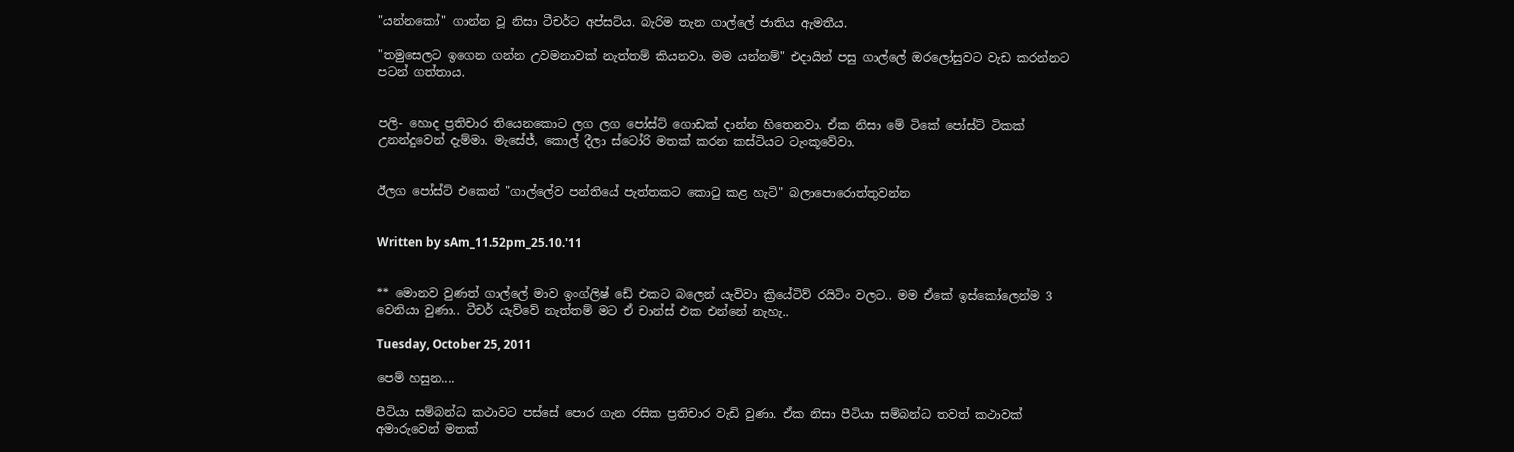"යන්නකෝ" ගාන්න වූ නිසා ටීචර්ට අප්සට්ය. බැරිම තැන ගාල්ලේ ජාතිය ඇමතීය.

"තමුසෙලට ඉගෙන ගන්න උවමනාවක් නැත්තම් කියනවා. මම යන්නම්" එදායින් පසු ගාල්ලේ ඔරලෝසුවට වැඩ කරන්නට පටන් ගත්තාය.


පලි- හොද ප්‍රතිචාර තියෙනකොට ලග ලග පෝස්ට් ගොඩක් දාන්න හිතෙනවා. ඒක නිසා මේ ටිකේ පෝස්ට් ටිකක් උනන්දුවෙන් දැම්මා. මැසේජ්, කොල් දීලා ස්ටෝරි මතක් කරන කස්ටියට ටැංකූවේවා.


ඊලග පෝස්ට් එකෙන් "ගාල්ලේව පන්තියේ පැත්තකට කොටු කළ හැටි" බලාපොරොත්තුවන්න


Written by sAm_11.52pm_25.10.'11


** මොනව වුණත් ගාල්ලේ මාව ඉංග්ලිෂ් ඩේ එකට බලෙන් යැවිවා ක්‍රියේටිව් රයිටිං වලට.. මම ඒකේ ඉස්කෝලෙන්ම 3 වෙනියා වුණා.. ටීචර් යැව්වේ නැත්තම් මට ඒ චාන්ස් එක එන්නේ නැහැ..

Tuesday, October 25, 2011

පෙම් හසුන....

පීටියා සම්බන්ධ කථාවට පස්සේ පොර ගැන රසික ප්‍රතිචාර වැඩි වුණා. ඒක නිසා පීටියා සම්බන්ධ තවත් කථාවක් අමාරුවෙන් මතක්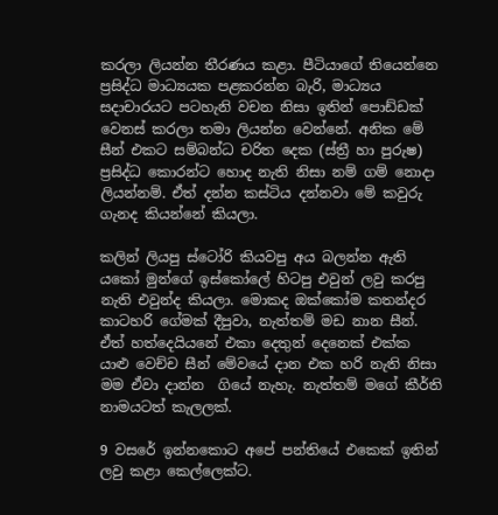කරලා ලියන්න තීරණය කළා. පීටියාගේ තියෙන්නෙ ප්‍රසිද්ධ මාධ්‍යයක පළකරන්න බැරි, මාධ්‍යය සදාචාරයට පටහැනි වචන නිසා ඉතින් පොඩ්ඩක් වෙනස් කරලා තමා ලියන්න වෙන්නේ. අනික මේ සීන් එකට සම්බන්ධ චරිත දෙක (ස්ත්‍රී හා පුරුෂ) ප්‍රසිද්ධ කොරන්ට හොද නැති නිසා නම් ගම් නොදා ලියන්නම්. ඒත් දන්න කස්ටිය දන්නවා මේ කවුරු ගැනද කියන්නේ කියලා.

කලින් ලියපු ස්ටෝරි කියවපු අය බලන්න ඇති යකෝ මුන්ගේ ඉස්කෝලේ හිටපු එවුන් ලවු කරපු නැති එවුන්ද කියලා. මොකද ඔක්කෝම කතන්දර කාටහරි ගේමක් දීපුවා, නැත්තම් මඩ නාන සීන්. ඒත් හත්දෙයියනේ එකා දෙතුන් දෙනෙක් එක්ක යාළු වෙච්ච සීන් මේවයේ දාන එක හරි නැති නිසා මම ඒවා දාන්න  ගියේ නැහැ. නැත්තම් ‍මගේ කීර්ති නාමයටත් කැලලක්.

9 වසරේ ඉන්නකොට අපේ පන්තියේ එකෙක් ඉතින් ලවු කළා කෙල්ලෙක්ට.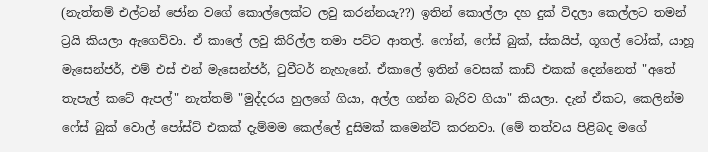(නැත්තම් එල්ටන් ජෝන වගේ කොල්ලෙක්ට ලවු කරන්නයැ??) ඉතින් කොල්ලා දහ දුක් විදලා කෙල්ලට තමන් ට්‍රයි කියලා ඇගෙව්වා. ඒ කාලේ ලවු කිරිල්ල තමා පට්ට ආතල්. ෆෝන්, ෆේස් බුක්, ස්කයිප්, ගූගල් ටෝක්, යාහූ මැසෙන්ජර්, එම් එස් එන් මැසෙන්ජර්, ටුවීටර් නැහැනේ. ඒකාලේ ඉතින් වෙසක් කාඩ් එකක් දෙන්නෙත් "අතේ තැපැල් කටේ ඇපල්" නැත්තම් "මුද්දරය හුලගේ ගියා, අල්ල ගන්න බැරිව ගියා" කියලා. දැන් ඒකට, කෙලින්ම ෆේස් බුක් වොල් පෝස්ට් එකක් දැම්මම කෙල්ලේ දුසිමක් කමෙන්ට් කරනවා. (මේ තත්වය පිළිබද මගේ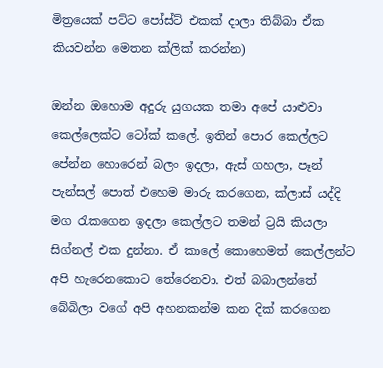මිත්‍රයෙක් පට්ට පෝස්ට් එකක් දාලා තිබ්බා ඒක කියවන්න මෙතන ක්ලික් කරන්න)

ඔන්න ඔහොම අදුරු යුගයක තමා අපේ යාළුවා කෙල්ලෙක්ට ටෝක් කලේ. ඉතින් පොර කෙල්ලට පේන්න හොරෙන් බලං ඉදලා, ඇස් ගහලා, පෑන් පැන්සල් පොත් එහෙම මාරු කරගෙන, ක්ලාස් යද්දි මග රැකගෙන ඉදලා ‍කෙල්‍ලට තමන් ට්‍රයි කියලා සිග්නල් එක දුන්නා. ඒ කාලේ කොහෙමත් කෙල්ලන්ට අපි හැරෙනකොට තේරෙනවා. එත් බබාලන්තේ බේබිලා වගේ අපි අහනකන්ම කන දික් කරගෙන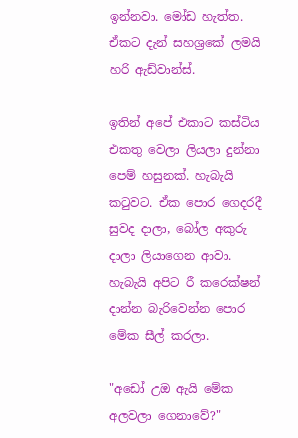ඉන්නවා. මෝඩ හැත්ත. ඒකට දැන් සහශ්‍රකේ ලමයි හරි ඇඩ්වාන්ස්.

ඉතින් අපේ එකාට කස්ටිය එකතු වෙලා ලියලා දුන්නා පෙම් හසුනක්. හැබැයි කටුවට. ඒක පොර ගෙදරදී සුවද දාලා, බෝල අකුරු දාලා ලියාගෙන ආවා. හැබැයි අපිට රී කරෙක්ෂන් දාන්න බැරිවෙන්න පොර මේක සීල් කරලා.

"අඩෝ උඔ ඇයි මේක අලවලා ගෙනාවේ?"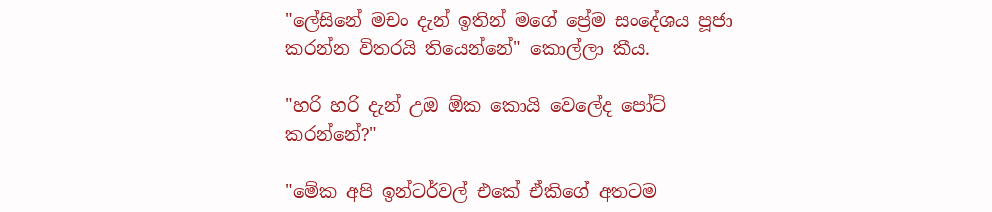"ලේසිනේ මචං දැන් ඉතින් මගේ ප්‍රේම සංදේශය පූජා කරන්න විතරයි තියෙන්නේ" කොල්ලා කීය.

"හරි හරි දැන් උඔ ඕක කොයි වෙලේද පෝට් කරන්නේ?"

"මේක අපි ඉන්ටර්වල් එකේ ඒකිගේ අතටම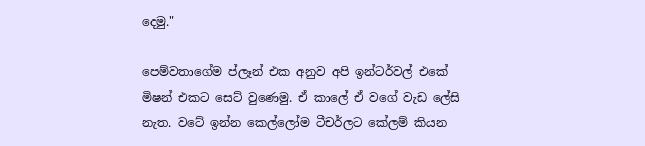දෙමු."

පෙම්වතාගේම ප්ලෑන් එක අනුව අපි ඉන්ටර්වල් එකේ මිෂන් එක‍ට සෙට් වුණෙමු. ඒ කාලේ ඒ වගේ වැඩ ලේසි නැත. වටේ ඉන්න කෙල්ලෝම ටීචර්ලට කේලම් කියන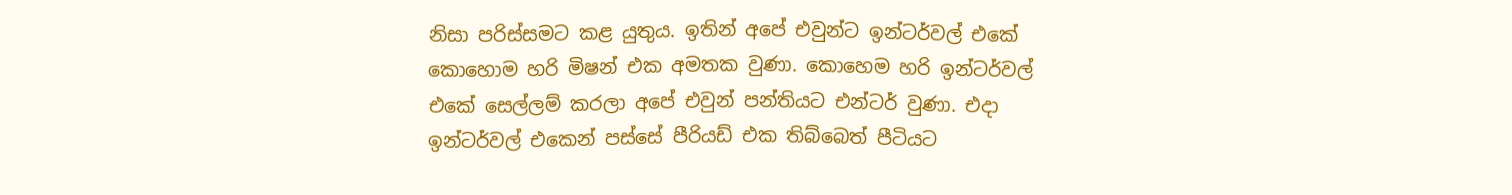නිසා පරිස්සමට කළ යුතුය. ඉතින් අපේ එවුන්ට ඉන්ටර්වල් එකේ කොහොම හරි මිෂන් එක අමතක වුණා. කොහෙම හරි ඉන්ටර්වල් එකේ සෙල්ලම් කරලා අපේ එවුන් පන්තියට එන්ටර් වුණා. එදා ඉන්ටර්වල් එකෙන් පස්සේ පීරියඩ් එක තිබ්බෙත් පීටියට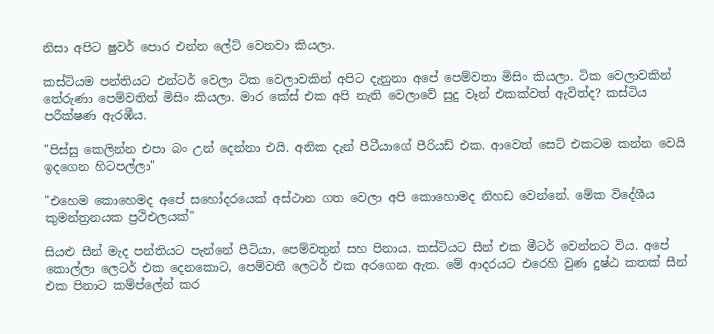නිසා අපිට ෂුවර් පොර එන්න ලේට් වෙනවා කියලා.

කස්ටියම පන්තියට එන්ටර් වෙලා ටික වෙලාවකින් අපිට දැනුනා අපේ පෙම්වතා මිසිං කියලා. ටික වෙලාවකින් තේරුණා පෙම්වතිත් මිසිං කියලා. මාර කේස් එක අපි නැති වෙලාවේ සුදු වෑන් එකක්වත් ඇවිත්ද? කස්ටිය පරීක්ෂණ ඇරඹීය.

"පිස්සු කෙලින්න එපා බං උන් දෙන්නා එයි. අනික දැන් පීටීයාගේ පීරියඩ් එක. ආවෙත් සෙට් එකටම කන්න වෙයි ඉදගෙන හිටපල්ලා"

"එහෙම කොහෙමද අපේ සහෝදරයෙක් අස්ථාන ගත වෙලා අපි කොහොමද නිහඩ වෙන්නේ. මේක ‍විදේශීය කුමන්ත්‍රනයක ප්‍රථිඑලයක්"

සියළු සීන් මැද පන්තියට පැන්නේ පීටියා, පෙම්වතුන් සහ පිනාය. කස්ටියට සීන් එක මීටර් වෙන්නට විය. අපේ කොල්ලා ලෙටර් එක දෙනකොට, පෙම්වතී ලෙටර් එක අරගෙන ඇත. මේ ආදරයට ‍‍එරෙහි වුණ දුෂ්ඨ කතක් සීන් එක පිනාට කම්ප්ලේන් කර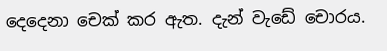දෙදෙනා චෙක් කර ඇත. දැන් ‍වැඩේ චොරය.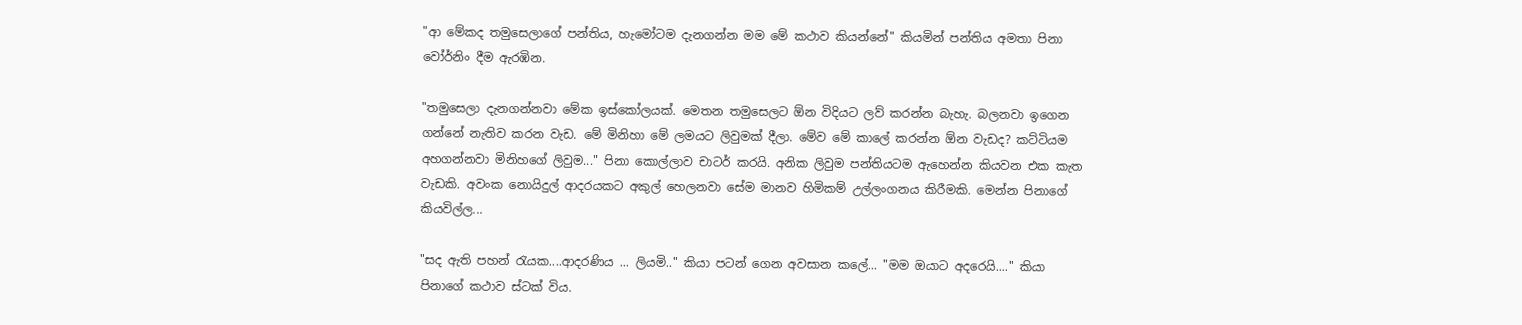"ආ මේකද තමුසෙලාගේ පන්තිය, හැමෝටම දැනගන්න මම මේ කථාව කියන්නේ" කියමින් පන්තිය අමතා පිනා වෝර්නිං දීම ඇරඹින.

"තමුසෙලා දැනගන්නවා මේක ඉස්කෝලයක්. මෙතන තමුසෙලට ඕන විදියට ලව් කරන්න බැහැ. බලනවා ඉගෙන ගන්නේ නැතිව කරන වැඩ. මේ මිනිහා මේ ලමයට ලිවුමක් දීලා. මේව මේ කාලේ කරන්න ඕන වැඩද? කට්ටියම අහගන්නවා මිනිහගේ ලිවුම..." පිනා කොල්ලාව චාටර් කරයි. අනික ලිවුම පන්තියටම ඇහෙන්න කියවන එක කැත වැඩකි. අවංක නොයිදුල් ආදරයකට අකුල් හෙලනවා සේම මානව හිමිකම් උල්ලංගනය කිරීමකි. මෙන්න පිනාගේ කියවිල්ල...

"සද ඇති පහන් රැයක....ආදරණිය ... ලියමි.." කියා පටන් ගෙන අවසාන කලේ... "මම ඔයාට අදරෙයි...." කියා පිනාගේ කථාව ස්ටක් විය.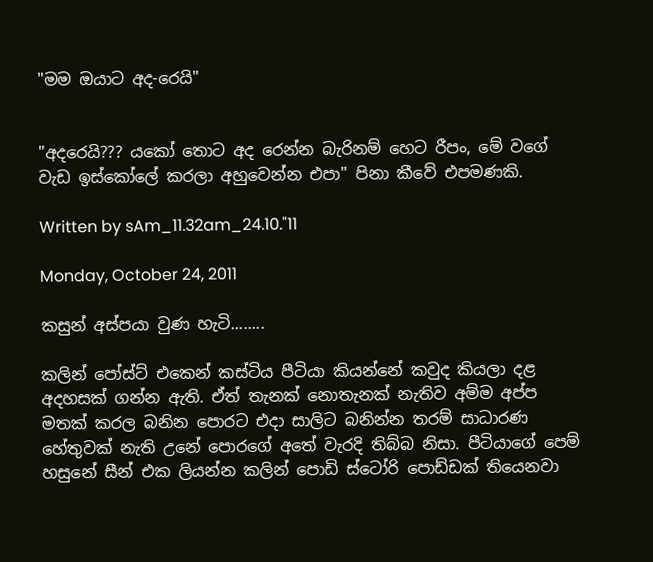"මම ඔයාට අද-රෙයි"


"අදරෙයි??? යකෝ තොට අද රෙන්න බැරිනම් හෙට රීපං, මේ වගේ වැඩ ඉස්කෝලේ කරලා අහුවෙන්න එපා" පිනා කීවේ එපමණකි.

Written by sAm_11.32am_24.10."11

Monday, October 24, 2011

කසුන් අස්පයා වුණ හැටි........

කලින් පෝස්ට් එකෙන් කස්ටිය පීටියා කියන්නේ කවුද කියලා දළ අදහසක් ගන්න ඇති. ඒත් තැනක් නොතැනක් නැතිව අම්ම අප්ප මතක් කරල බනින පොරට එදා සාලිට බනින්න තරම් සාධාරණ හේතුවක් නැති උනේ පොරගේ අතේ වැරදි තිබ්බ නිසා. පීටියාගේ පෙම් හසුනේ සීන් එක ලියන්න කලින් පොඩි ස්ටෝරි පොඩ්ඩක් තියෙනවා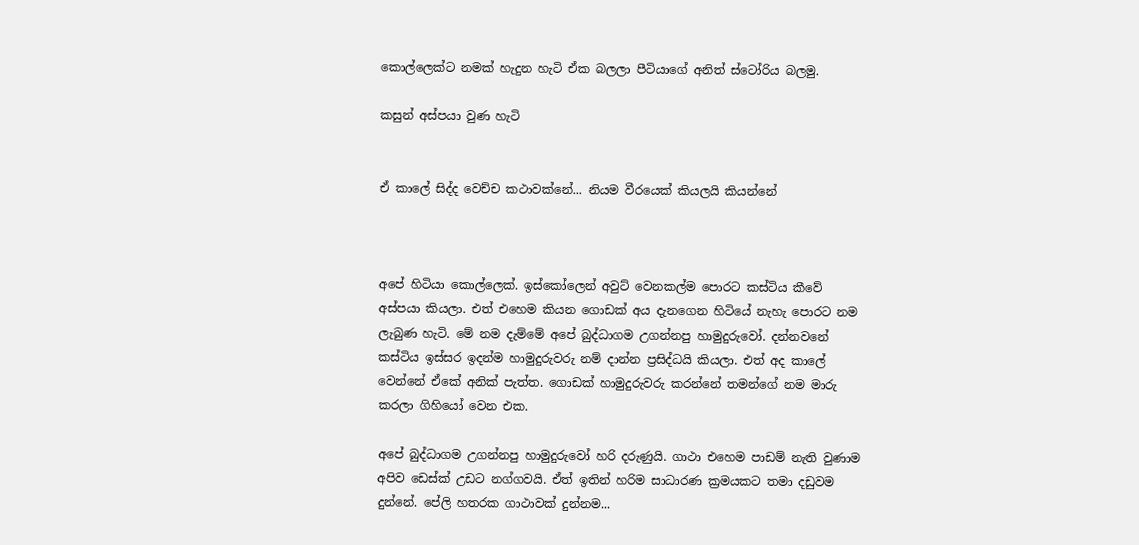කොල්ලෙක්ට නමක් හැදුන හැටි ඒක බලලා පීටියාගේ අනිත් ස්ටෝරිය බලමු.

කසුන් අස්පයා වුණ හැටි


ඒ කාලේ සිද්ද වෙච්ච කථාවක්නේ... නියම වීරයෙක් කියලයි කියන්නේ



අපේ හිටියා කොල්ලෙක්. ඉස්කෝලෙන් අවුට් වෙනකල්ම පොරට කස්ටිය කීවේ අස්පයා කියලා. එත් එහෙම කියන ගොඩක් අය දැනගෙන හිටියේ නැහැ පොරට නම ලැබුණ හැටි. මේ නම දැම්මේ අපේ බුද්ධාගම උගන්නපු හාමුදු‍රුවෝ. දන්නවනේ කස්ටිය ඉස්සර ඉදන්ම හාමුදුරුවරු නම් දාන්න ප්‍රසිද්ධයි කියලා. එත් අද කාලේ වෙන්නේ ඒකේ අනික් පැත්ත. ගොඩක් හාමුදුරුවරු කරන්නේ තමන්ගේ නම මාරු කරලා ගිහියෝ වෙන එක.

අපේ බුද්ධාගම උගන්නපු හාමුදුරුවෝ හරි දරුණුයි. ගාථා එහෙම පාඩම් නැති වුණාම අපිව ඩෙස්ක් උඩට නග්ගවයි. ඒත් ඉතින් හරිම සාධාරණ ක්‍රමයකට තමා දඩුවම දුන්නේ. පේලි හතරක ගාථාවක් දුන්නම...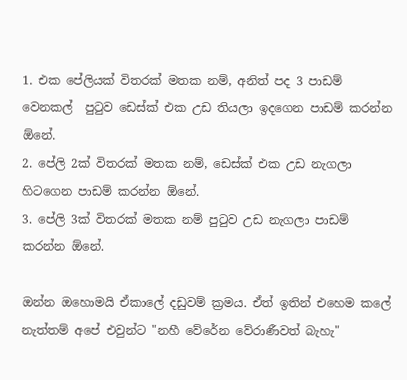1. එක පේලියක් විතරක් මතක නම්, අනිත් පද 3 පාඩම් වෙනකල්  පුටුව ඩෙස්ක් එක උඩ තියලා ඉදගෙන පාඩම් කරන්න ඕනේ.
2. පේලි 2ක් විතරක් මතක නම්, ඩෙස්ක් එක උඩ නැගලා හිටගෙන පාඩම් කරන්න ඕනේ.
3. පේලි 3ක් විතරක් මතක නම් පුටුව උඩ නැගලා පාඩම් කරන්න ඕනේ.

ඔන්න ඔහොමයි ඒකාලේ දඩුවම් ක්‍රමය. ඒත් ඉතින් එහෙම කලේ නැත්තම් අපේ එවුන්ට "නහී වේරේන වේරාණීවත් බැහැ"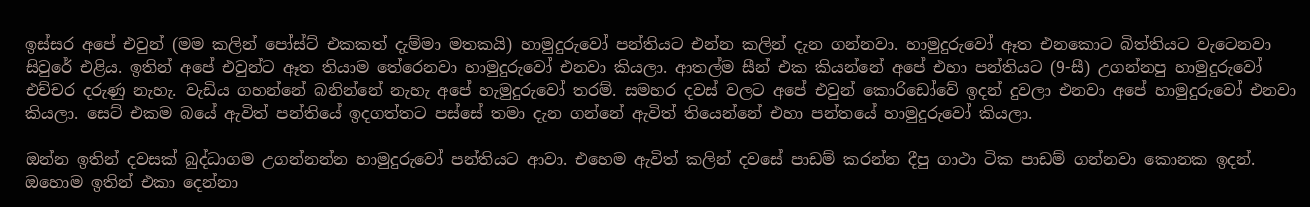ඉස්සර අපේ එවුන් (මම කලින් පෝස්ට් එකකත් දැම්මා මතකයි) හාමුදුරුවෝ පන්තියට එන්න කලින් දැන ගන්නවා. හාමුදුරුවෝ ඈත එනකොට බිත්තියට වැටෙනවා සිවුරේ එළිය. ඉතින් අපේ එවුන්ට ඈත තියාම තේරෙනවා හාමුදු‍රුවෝ එනවා කියලා. ආතල්ම සීන් එක කියන්නේ අපේ එහා පන්තියට (9-සී) උගන්නපු හාමුදුරුවෝ එච්චර දරුණු නැහැ. වැඩිය ගහන්නේ බනින්නේ නැහැ අපේ හැමුදුරුවෝ තරම්. සමහර දවස් වලට අපේ එවුන් කොරිඩෝවේ ඉදන් දුවලා එනවා අපේ හාමුදුරුවෝ එනවා කියලා. සෙට් එකම බයේ ඇවිත් පන්තියේ ඉදගත්තට පස්සේ තමා දැන ගන්නේ ඇවිත් තියෙන්නේ එහා පන්තයේ හාමුදු‍රුවෝ කියලා.

ඔන්න ඉතින් දවසක් බුද්ධාගම උගන්නන්න හාමුදු‍රුවෝ පන්තියට ආවා. එහෙම ඇවිත් කලින් දවසේ පාඩම් කරන්න දීපු ගාථා ටික පාඩම් ගන්නවා කොනක ඉදන්. ඔහොම ඉතින් එකා දෙන්නා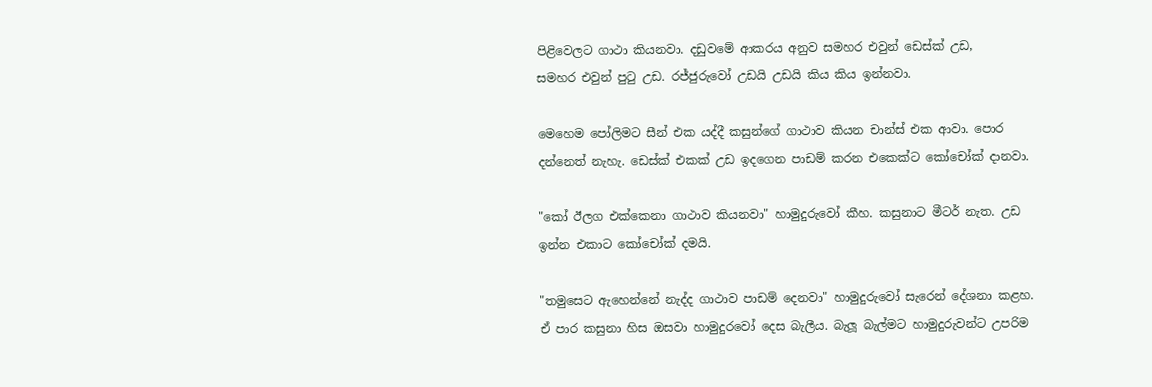පිළිවෙලට ගාථා කියනවා. දඩු‍වමේ ආකරය අනුව සමහර ‍එවුන් ඩෙස්ක් උඩ, සමහර ‍එවුන් පුටු උඩ. රජ්ජුරුවෝ උඩයි උඩයි කිය කිය ඉන්නවා.

මෙහෙම පෝලිමට සීන් එක යද්දී කසුන්ගේ ගාථාව කියන චාන්ස් එක ආවා. පොර දන්නෙත් නැහැ. ඩෙස්ක් එකක් උඩ ඉදගෙන පාඩම් කරන එකෙක්ට කෝචෝක් දානවා.

"කෝ ඊලග එක්කෙනා ගාථාව කියනවා" හාමුදුරුවෝ කීහ. කසුනාට මීටර් නැත. උඩ ඉන්න එකාට කෝ‍චෝක් දමයි.

"තමුසෙට ඇහෙන්නේ නැද්ද ගාථාව පාඩම් දෙනවා" හාමුදු‍රුවෝ සැරෙන් දේශනා කළහ. ඒ පාර කසුනා හිස ඔසවා හාමුදු‍රවෝ දෙස බැලීය. බැලූ බැල්මට හාමුදුරුවන්ට උපරිම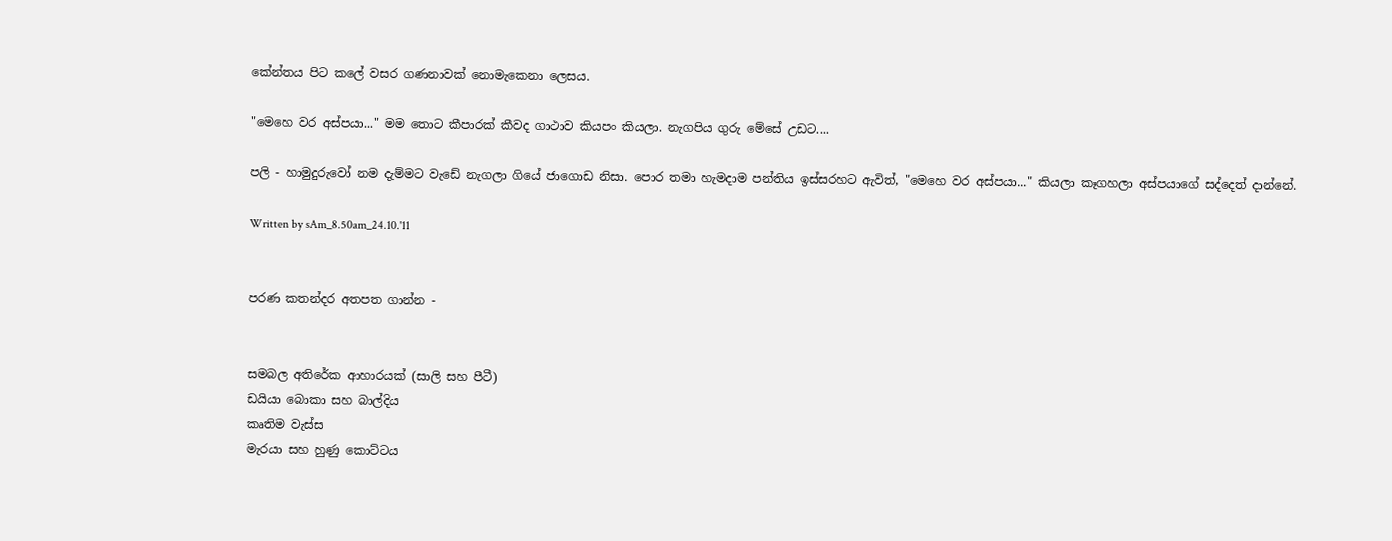කේන්තය පිට කලේ වසර ගණනාවක් නොමැකෙනා ලෙසය.

"මෙහෙ වර අස්පයා..." මම තොට කීපාරක් කීවද ගාථාව කියපං කියලා. නැගපිය ගුරු මේසේ උඩට....

පලි - හාමුදුරුවෝ නම දැම්මට වැඩේ නැගලා ගියේ ජාගොඩ නිසා. පොර තමා හැමදාම පන්තිය ඉස්සරහට ඇවිත්, "මෙහෙ වර අස්පයා..." කියලා කෑගහලා අස්පයාගේ සද්දෙත් දාන්නේ.

Written by sAm_8.50am_24.10.'11


පරණ කතන්දර අතපත ගාන්න -


සමබල අතිරේක ආහාරයක් (සාලි සහ පීටී)
ඩයියා බොකා සහ බාල්දිය
කෘතිම වැස්ස
මැරයා සහ හුණු කොට්ටය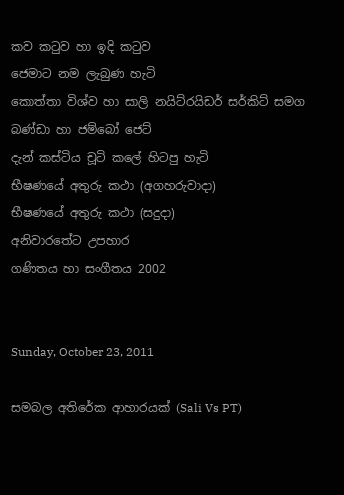කව කටුව හා ඉදි කටුව
ජෙමාට නම ලැබුණ හැටි
කොත්තා විශ්ව හා සාලි නයිට්රයිඩර් සර්කිට් සමග
බණ්ඩා හා ජම්බෝ ජෙට්
දැන් කස්ටිය චූටි කලේ හිටපු හැටි
භීෂණයේ අතුරු කථා (අගහරුවාදා)
භීෂණයේ අතුරු කථා (සදුදා)
අනිවාරතේට උපහාර
ගණිතය හා සංගීතය 2002


Sunday, October 23, 2011

සමබල අතිරේක ආහාරයක් (Sali Vs PT)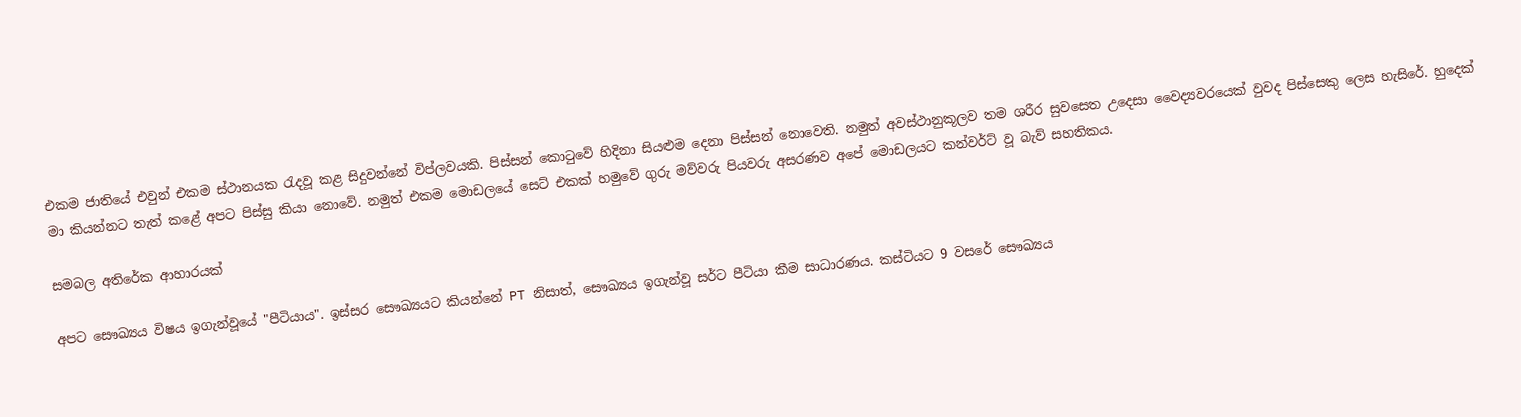එකම ජාතියේ එවුන් එකම ස්ථානයක රැදවූ කළ සිදුවන්නේ විප්ලවයකි. පිස්සන් කොටුවේ හිදිනා සියළුම දෙනා පිස්සන් නොවෙති. නමුත් අවස්ථානුකූලව තම ශරීර සුවසෙත උදෙසා වෛද්‍යවරයෙක් වුවද පිස්සෙකු ලෙස හැසිරේ. හුදෙක් මා කියන්නට තැත් කළේ අපට පිස්සු කියා නොවේ. නමුත් එකම මොඩලයේ සෙට් එකක් හමුවේ ගුරු මව්වරු පියවරු අසරණව අපේ මොඩලයට කන්වර්ට් වූ බැව් සහතිකය.

සමබල අතිරේක ආහාරයක්

අපට සෞඛ්‍යය විෂය ඉගැන්වූයේ "පීටියාය". ඉස්සර සෞඛ්‍යයට කියන්නේ PT නිසාත්, සෞඛ්‍යය ඉගැන්වූ සර්ට පීටියා කීම සාධාරණය. කස්ටියට 9 වසරේ සෞඛ්‍යය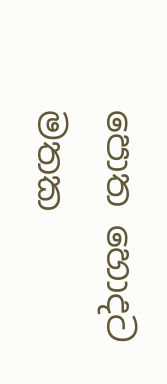පොත හොදට මතක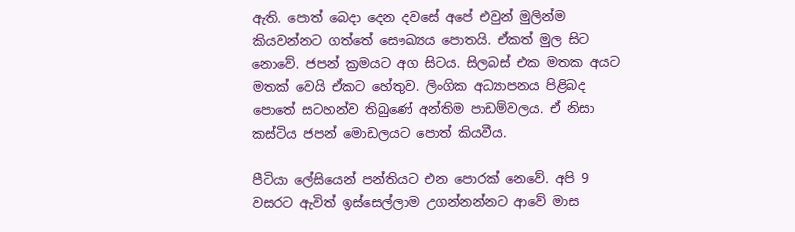ඇති. පොත් බෙදා දෙන දවසේ අපේ එවුන් මුලින්ම කියවන්නට ගත්තේ සෞඛ්‍යය පොතයි. ඒකත් මුල සිට නොවේ. ජපන් ක්‍රමයට අග සිටය. සිලබස් එක මතක අයට මතක් වෙයි ඒකට හේතුව. ලිංගික අධ්‍යාපනය පිළිබද පොතේ සටහන්ව තිබුණේ අන්තිම පාඩම්වලය. ඒ නිසා කස්ටිය ජපන් මොඩලයට පොත් කියවීය.

පීටියා ලේසියෙන් පන්තියට එන පොරක් නෙවේ. අපි 9 වසරට ඇවිත් ඉස්සෙල්ලාම උගන්නන්නට ආවේ මාස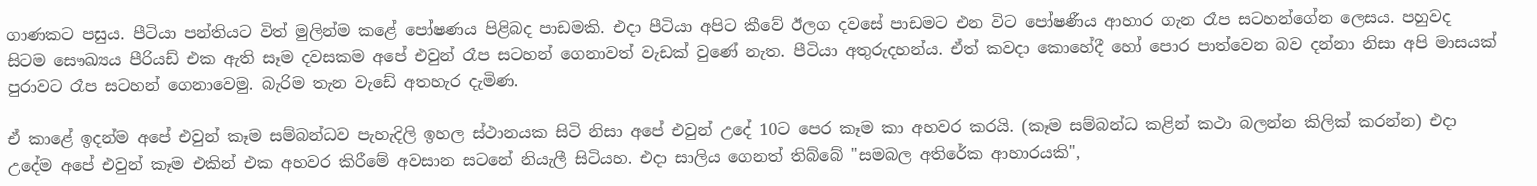ගාණකට පසුය. පීටියා පන්තියට විත් මුලින්ම කළේ පෝෂණය පිළිබද පාඩමකි. එදා පීටියා අපිට කීවේ ඊලග දවසේ පාඩමට එන විට පෝෂණීය ආහාර ගැන ‍රෑප සටහන්ගේන ලෙසය. පහුවද සිටම සෞඛ්‍යය පීරියඩ් එක ඇති සෑම දවසකම අපේ එවුන් ‍රෑප සටහන් ගෙනාවත් වැඩක් වුණේ නැත. පීටියා අතුරුදහන්ය. ඒත් කවදා කොහේදී හෝ පොර පාත්වෙන බව දන්නා නිසා අපි මාසයක් පුරාවට ‍රෑප සටහන් ගෙනාවෙමු. බැරිම තැන වැඩේ අතහැර දැමිණ.

ඒ කාළේ ඉදන්ම අපේ එවුන් කෑම සම්බන්ධව පැහැදිලි ඉහල ස්ථානයක සිටි නිසා අපේ එවුන් උදේ 10ට පෙර කෑම කා අහවර කරයි. (කෑම සම්බන්ධ කළින් කථා බලන්න කිලික් කරන්න) එදා උදේම අපේ එවුන් කෑම එකින් එක අහවර කිරීමේ අවසාන සටනේ නියැලී සිටියහ. එදා සාලිය ගෙනත් තිබ්බේ "සමබල අතිරේක ආහාරයකි",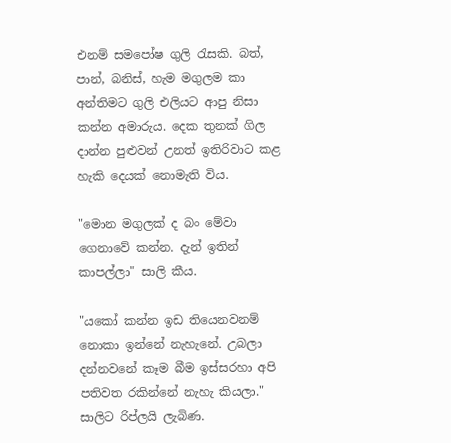එනම් සමපෝෂ ගුලි රැසකි. බත්, පාන්, බනිස්, හැම මගුලම කා අන්තිමට ගුලි එලියට ආපු නිසා කන්න අමාරුය. දෙක තුනක් ගිල දාන්න පුළුවන් උනත් ඉතිරිවාට කළ හැකි දෙයක් නොමැති විය.

"මොන මගුලක් ද බං මේවා ගෙනාවේ කන්න. දැන් ඉතින් කාපල්ලා" සාලි කීය.

"යකෝ කන්න ඉඩ තියෙනවනම් නොකා ඉන්නේ නැහැනේ. උබලා දන්නවනේ කෑම බීම ඉස්සරහා අපි පතිවත රකින්නේ නැහැ කියලා." සාලිට රිප්ලයි ලැබිණ.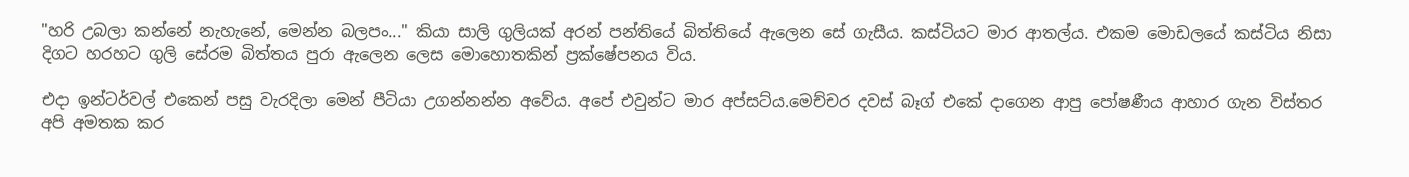"හරි උබලා කන්නේ නැහැනේ, මෙන්න බලපං..." කියා සාලි ගුලියක් අරන් පන්තියේ බිත්තියේ ඇලෙන සේ ගැසීය. කස්ටියට මාර ආතල්ය. එකම මොඩලයේ කස්ටිය නිසා දිගට හරහට ගුලි සේරම බිත්තය පුරා ඇලෙන ලෙස මොහොතකින් ප්‍රක්ෂේපනය විය.

එදා ඉන්ටර්වල් එකෙන් පසු වැරදිලා මෙන් පීටියා උගන්නන්න අවේය. අපේ එවුන්ට මාර අප්සට්ය.මෙච්චර දවස් බෑග් එකේ දාගෙන ආපු පෝෂණීය ආහාර ගැන විස්තර අපි අමතක කර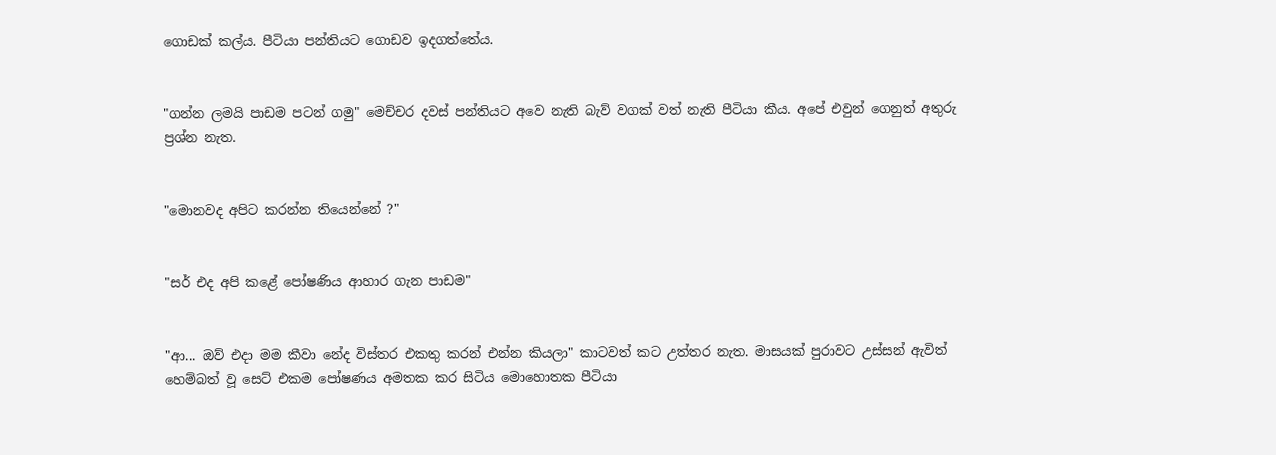ගොඩක් කල්ය. පීටියා පන්තියට ගොඩව ඉදගත්තේය.


"ගන්න ලමයි පාඩම පටන් ගමු" මෙච්චර දවස් පන්තියට අවෙ නැති බැව් වගක් වත් නැති පීටියා කීය. අපේ එවුන් ගෙනුත් අතුරු ප්‍රශ්න නැත.


"මොනවද අපිට කරන්න තියෙන්නේ ?"


"සර් එද අපි කළේ පෝෂණිය ආහාර ගැන පාඩම"


"ආ... ඔව් එදා මම කීවා නේද විස්තර එකතු කරන් එන්න කියලා" කාටවත් කට උත්තර නැත. මාසයක් පුරාවට උස්සන් ඇවිත් හෙම්බත් වූ සෙට් එකම පෝෂණය අමතක කර සිටිය මොහොතක පීටියා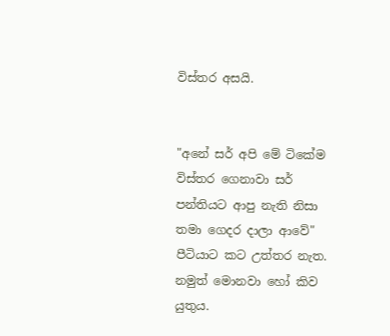විස්තර අසයි.


"අනේ සර් අපි මේ ටිකේම විස්තර ගෙනාවා සර් පන්තියට ආපු නැති නිසා තමා ගෙදර දාලා ආවේ" පීටියාට කට උත්තර නැත. නමුත් මොනවා හෝ කිව යුතුය.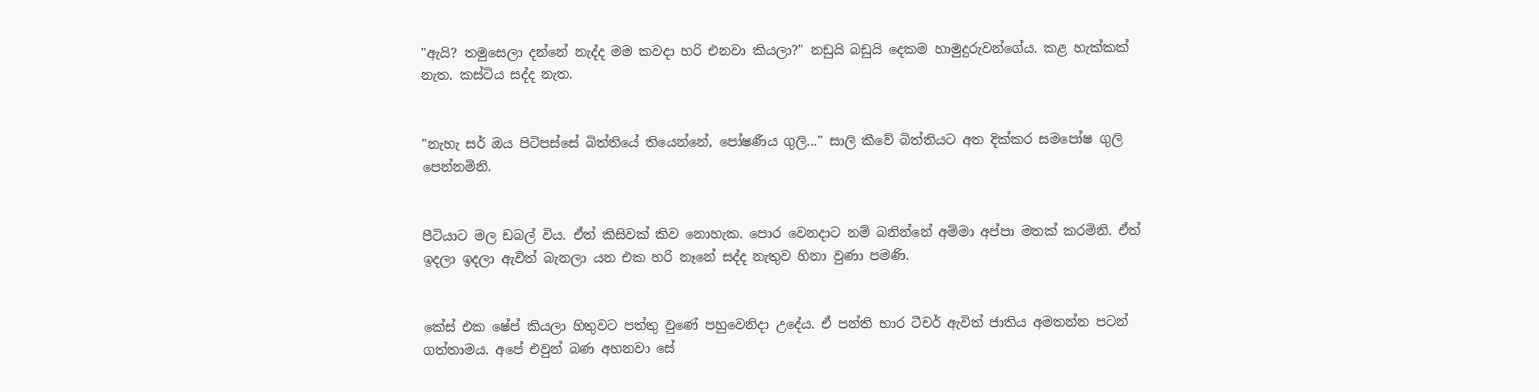"ඇයි? තමුසෙලා දන්නේ නැද්ද මම කවදා හරි එනවා කියලා?" නඩුයි බඩුයි දෙකම හාමුදුරුවන්ගේය. කළ හැක්කක් නැත. කස්ටිය සද්ද නැත.


"නැහැ සර් ඔය පිටිපස්සේ බිත්තියේ තියෙන්නේ, පෝෂණීය ගුලි..." සාලි කීවේ බිත්තියට අත දික්කර සමපෝෂ ගුලි පෙන්නමිනි.


පීටියාට මල ඩබල් විය. ඒත් කිසිවක් කිව නොහැක. පොර වෙනදාට නම් බනින්නේ අම්මා අප්පා මතක් කරමිනි. ඒත් ඉදලා ඉදලා ඇවිත් බැනලා යන එක හරි නෑනේ සද්ද නැතුව හිනා වුණා පමණි.


කේස් එක ෂේප් කියලා හිතුවට පත්තු‍ වුණේ පහුවෙනිදා උදේය. ඒ පන්ති භාර ටීචර් ඇවිත් ජාතිය අමතන්න පටන් ගත්තාමය. අපේ එවුන් බණ අහනවා සේ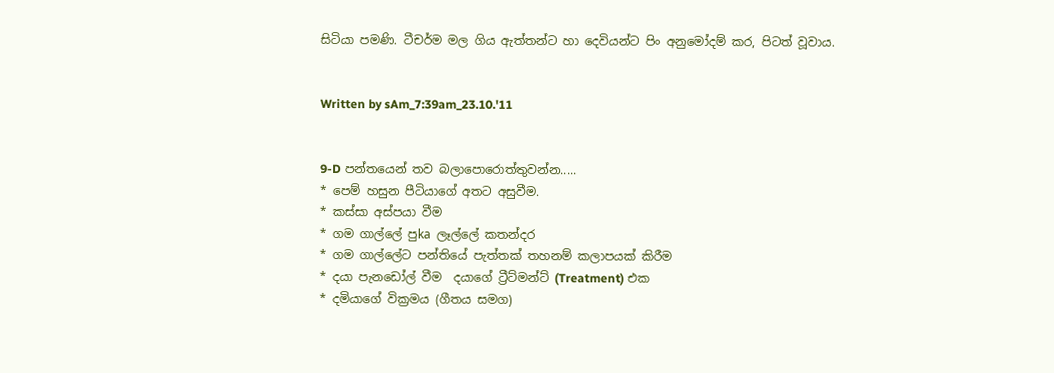සිටියා පමණි. ටීචර්ම මල ගිය ඇත්තන්ට හා දෙවියන්ට පිං අනුමෝදම් කර, පිටත් වූවාය.


Written by sAm_7:39am_23.10.'11


9-D පන්තයෙන් තව බලාපොරොත්තුවන්න.....
* පෙම් හසුන පීටියාගේ අතට අසුවීම.
* කස්සා අස්පයා වීම
* ගම ගාල්ලේ පුka ලෑල්ලේ කතන්දර
* ගම ගාල්ලේට පන්තියේ පැත්තක් තහනම් කලාපයක් කිරීම
* දයා පැනඩෝල් වීම  දයාගේ ට්‍රීට්මන්ට් (Treatment) එක
* දමියාගේ වික්‍රමය (ගීතය සමග)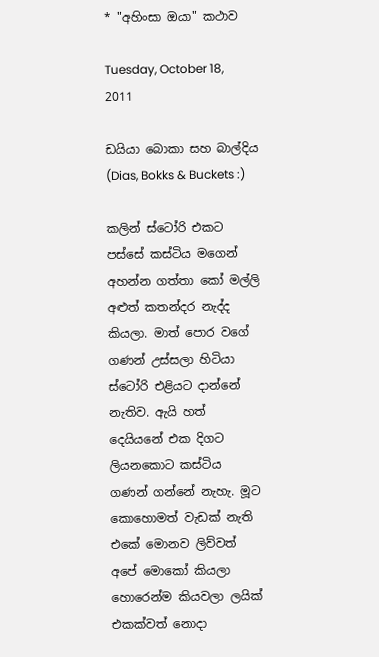* "අහිංසා ඔයා" කථාව

Tuesday, October 18, 2011

ඩයියා බොකා සහ බාල්දිය (Dias, Bokks & Buckets :)

කලින් ස්ටෝරි එකට පස්සේ කස්ටිය මගෙන් අහන්න ගත්තා කෝ මල්ලි අළුත් කතන්දර නැද්ද කියලා. මාත් පොර වගේ ගණන් උස්සලා හිටියා ස්ටෝරි එළියට දාන්නේ නැතිව. ඇයි හත් දෙයියනේ එක දිගට ලියනකොට කස්ටිය ගණන් ගන්නේ නැහැ. මූට කොහොමත් වැඩක් නැති එකේ මොනව ලිව්වත් අපේ මොකෝ කියලා හොරෙන්ම කියවලා ලයික් එකක්වත් නොදා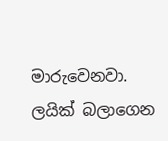මාරුවෙනවා. ලයික් බලාගෙන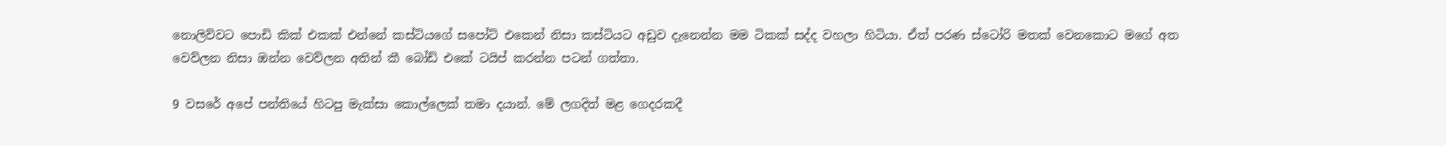නොලිව්වට පොඩි කික් එකක් එන්නේ කස්ටියගේ සපෝට් එකෙන් නිසා කස්ටියට අඩුව දැනෙන්න මම ටිකක් සද්ද වහලා හිටියා. ඒත් පරණ ස්ටෝරි මතක් වෙනකොට මගේ අත වෙව්ලන නිසා ඔන්න වෙව්ලන අතින් කී බෝඩ් එකේ ටයිප් කරන්න පටන් ගත්තා.

9 වසරේ අපේ පන්තියේ හිටපු මැක්සා කොල්ලෙක් තමා දයාන්. මේ ලගදිත් මළ ගෙදරකදී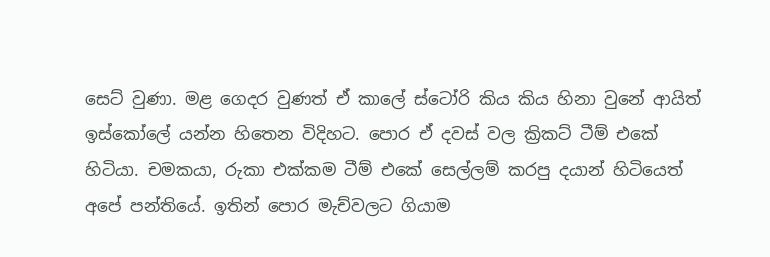සෙට් වුණා. මළ ගෙදර වුණත් ඒ කාලේ ස්ටෝරි කිය කිය හිනා වුනේ ආයිත් ඉස්කෝලේ යන්න හිතෙන විදිහට. පොර ඒ දවස් වල ක්‍රිකට් ටීම් එකේ හිටියා. චමකයා, රුකා එක්කම ටීම් එකේ සෙල්ලම් කරපු දයාන් හිටියෙත් අපේ පන්තියේ. ඉතින් පොර මැච්වලට ගියාම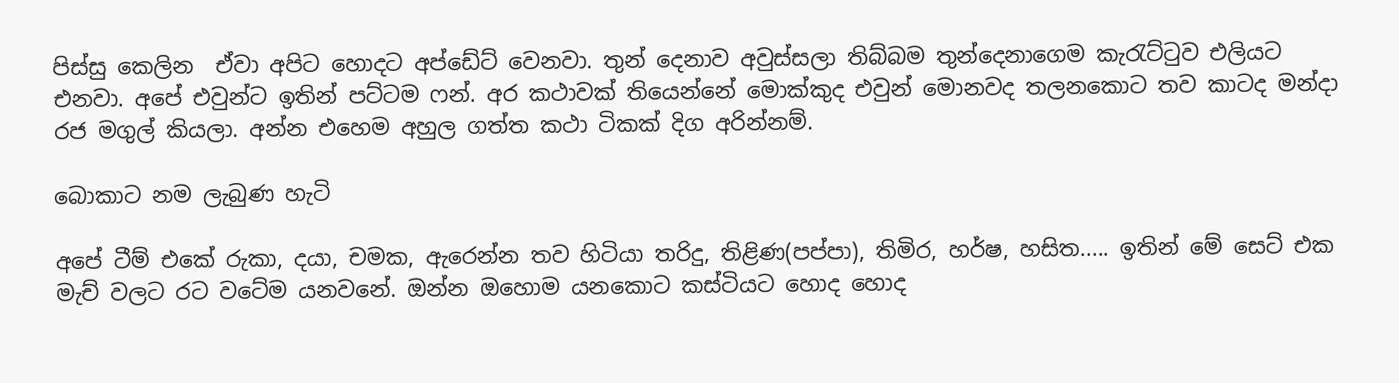පිස්සු කෙලින  ඒවා අපිට හොදට අප්ඩේට් වෙනවා. තුන් දෙනාව අවුස්සලා තිබ්බම තුන්දෙනාගෙම කැ‍රැට්ටුව එලියට එනවා. අපේ එවුන්ට ඉතින් පට්ටම ෆන්. අර කථාවක් තියෙන්නේ මොක්කුද එවුන් මොනවද තලනකොට තව කාටද මන්දා රජ මගුල් කියලා. අන්න එහෙම අහුල ගත්ත කථා ටිකක් දිග අරින්නම්.

බොකාට නම ලැබුණ හැටි

අපේ ටීම් එකේ රුකා, දයා, චමක, ඇරෙන්න තව හිටියා තරිදු, තිළිණ(පප්පා), තිමිර, හර්ෂ, හසිත..... ඉතින් මේ සෙට් එක මැච් වලට රට වටේම යනවනේ. ඔන්න ඔහොම යනකොට කස්ටියට හොද හොද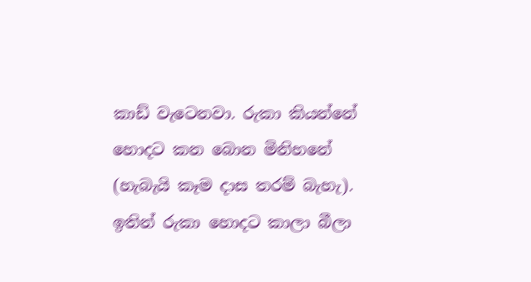කා‍ඩ් වැටෙනවා. රුකා කියන්නේ හොදට කන බොන මිනිහනේ (හැබැයි කෑම දාස තරම් බැහැ). ඉතින් රුකා හොදට කාලා බීලා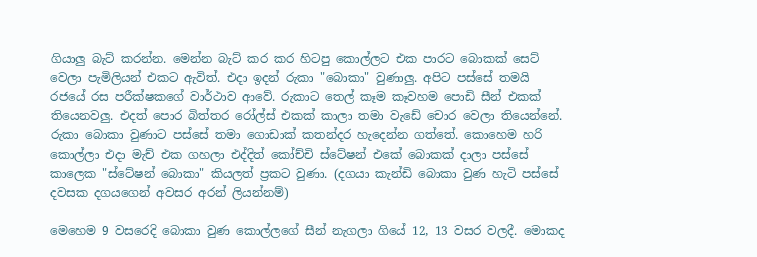ගියාලු බැට් කරන්න. මෙන්න බැට් කර කර හිටපු කොල්ලට එක පාරට බොකක් සෙට් වෙලා පැමිලියන් එකට ඇවිත්. එදා ඉදන් රුකා "බොකා" වුණාලු. අපිට පස්සේ තමයි රජයේ රස පරීක්ෂකගේ වාර්ථාව ආවේ. රුකාට තෙල් කෑම කෑවහම පොඩි සීන් එකක් තියෙනවලු. එදත් පොර බිත්තර රෝල්ස් එකක් කාලා තමා වැඩේ චොර වෙලා තියෙන්නේ. රුකා බොකා වුණාට පස්සේ තමා ගොඩාක් කතන්දර හැදෙන්න ගත්තේ. කොහෙම හරි කොල්ලා එදා මැච් එක ගහලා එද්දිත් කෝච්චි ස්ටේෂන් එකේ බොකක් දාලා පස්සේ කාලෙක "ස්ටේෂන් බොකා" කියලත් ප්‍රකට වුණා. (දගයා කැන්ඩි බොකා වුණ හැටි පස්සේ දවසක දගයගෙන් අවසර අරන් ලියන්නම්)

මෙහෙම 9 වසරෙදි බොකා වුණ කොල්ලගේ සීන් නැගලා ගියේ 12, 13 වසර වලදී. මොකද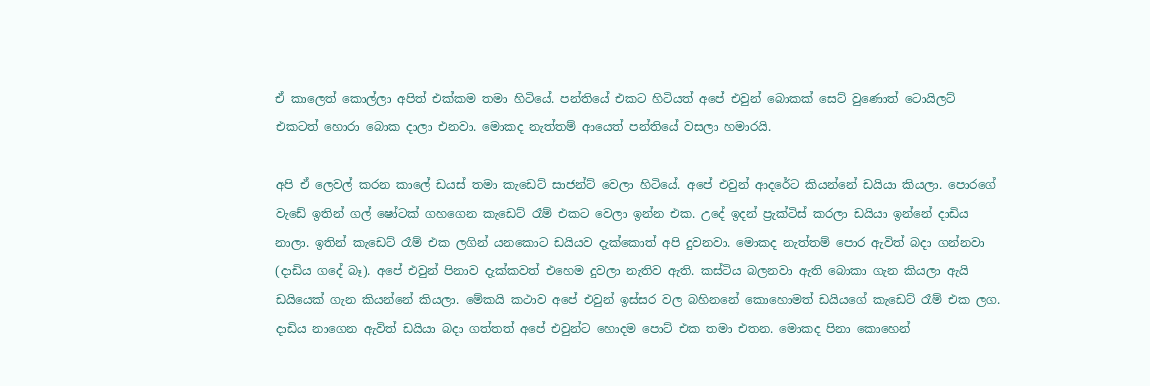ඒ කාලෙත් කොල්ලා අපිත් එක්කම තමා හි‍ටියේ. පන්තියේ එකට හිටියත් අපේ එවුන් බොකක් සෙට් වුණොත් ටොයිලට් එකටත් හොරා බොක දාලා එනවා. මොකද නැත්තම් ආයෙත් පන්තියේ වසලා හමාරයි.

අපි ඒ ලෙවල් කරන කාලේ ඩයස් තමා කැඩෙට් සාජන්ට් වෙලා හි‍ටියේ. අපේ එවුන් ආදරේට කියන්නේ ඩයියා කියලා. පොරගේ වැඩේ ඉතින් ගල් ෂෝටක් ගහගෙන කැඩෙට් රෑම් එකට වෙලා ඉන්න එක. උදේ ඉදන් ප්‍රැක්ටිස් කරලා ඩයියා ඉන්නේ දාඩිය නාලා. ඉතින් කැඩෙට් රෑම් එක ලගින් යනකොට ඩයියව දැක්කොත් අපි දුවනවා. මොකද නැත්තම් පොර ඇවිත් බදා ගන්නවා (දාඩිය ගදේ බෑ). අපේ එවුන් පිනාව දැක්කවත් එහෙම දුවලා නැතිව ඇති. කස්ටිය බලනවා ඇති බොකා ගැන කියලා ඇයි ඩයියෙක් ගැන කියන්නේ කියලා. මේකයි කථාව අපේ එවුන් ඉස්සර වල බහිනනේ කොහොමත් ඩයියගේ කැඩෙට් රෑම් එක ලග. දාඩිය නාගෙන ඇවිත් ඩයියා බදා ගත්තත් අපේ එවුන්ට හොදම පොට් එක තමා එතන. මොකද පිනා කොහෙන්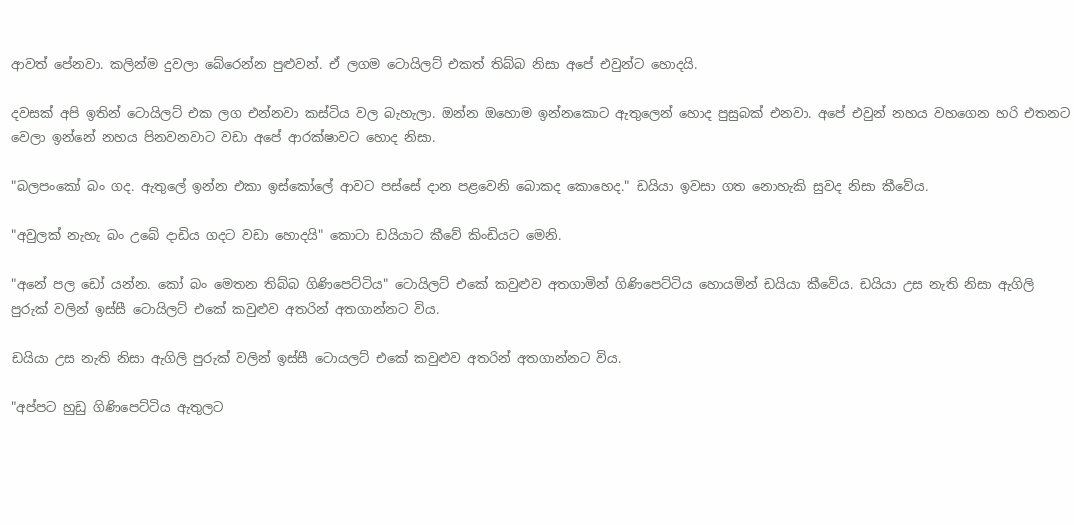ආවත් පේනවා. කලින්ම දුවලා බේරෙන්න පුළුවන්. ඒ ලගම ටොයිලට් එකත් තිබ්බ නිසා අපේ එවුන්ට හොදයි.

දවසක් අපි ඉතින් ටොයිලට් එක ලග එන්නවා කස්ටිය වල බැහැලා. ඔන්න ‍ඔහොම ඉන්නකොට ‍ඇතුලෙන් හොද පුසුබක් එනවා. අපේ එවුන් නහය වහගෙන හරි එතනට වෙලා ඉන්නේ නහය පිනවනවාට වඩා අපේ ආරක්ෂාවට හොද නිසා.

"බලපංකෝ බං ගද. ඇතුලේ ඉන්න එකා ඉස්කෝලේ ආවට පස්සේ දාන පළවෙනි බොකද කොහෙද." ඩයියා ඉවසා ගත නොහැකි සුවද නිසා කීවේය.

"අවුලක් නැහැ බං උබේ දාඩිය ගදට වඩා හොදයි" කොටා ඩයියාට කීවේ කිංඩියට මෙනි.

"අනේ පල ඩෝ යන්න. කෝ බං මෙතන තිබ්බ ගිණිපෙට්ටිය" ටොයිලට් එකේ කවුළු‍ව අතගාමින් ගිණිපෙට්ටිය හොයමින් ඩයියා කීවේය. ඩයියා උස නැති නිසා ඇගිලි පුරුක් වලින් ඉස්සී ටොයිලට් එකේ කවුළුව අතරින් අතගාන්නට විය.

ඩයියා උස නැති නිසා ඇගිලි පුරුක් වලින් ඉස්සී ටොයලට් එකේ කවුළුව අතරින් අතගාන්නට විය.

"අප්පට හුඩු ගිණිපෙට්ටිය ඇතුලට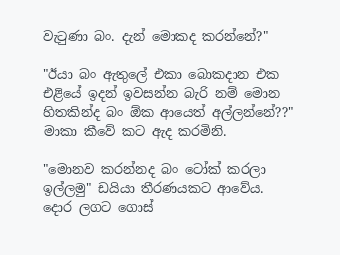වැටුණා බං. දැන් මොකද කරන්නේ?"

"ඊයා බං ඇතුලේ එකා බොකදාන එක එළියේ ඉදන් ඉවසන්න බැරි නම් මොන හිතකින්ද බං ඕක ආයෙත් අල්ලන්නේ??" මාකා කීවේ කට ඇද කරමිනි.

"මොනව කරන්නද බං ටෝක් කරලා ඉල්ලමු" ඩයියා තීරණයකට ආවේය. දොර ලගට ගොස්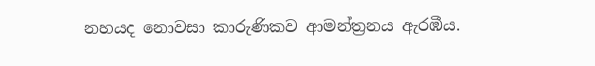නහයද නොවසා කාරුණිකව ආමන්ත්‍රනය ඇරඹීය.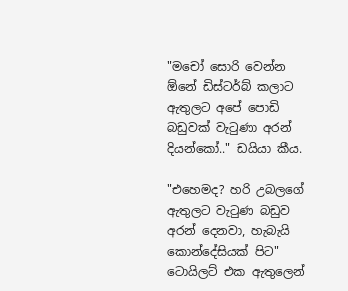"මචෝ සොරි වෙන්න ඕනේ ඩිස්ටර්බ් කලාට ඇතුලට අපේ පොඩි බඩුවක් වැටුණා අරන් දියන්කෝ.." ඩයියා කීය.

"එහෙමද? හරි උබලගේ ඇතුලට වැටුණ බඩුව අරන් දෙනවා, හැබැයි කොන්දේසියක් පිට" ටොයිලට් එක ඇතුලෙන්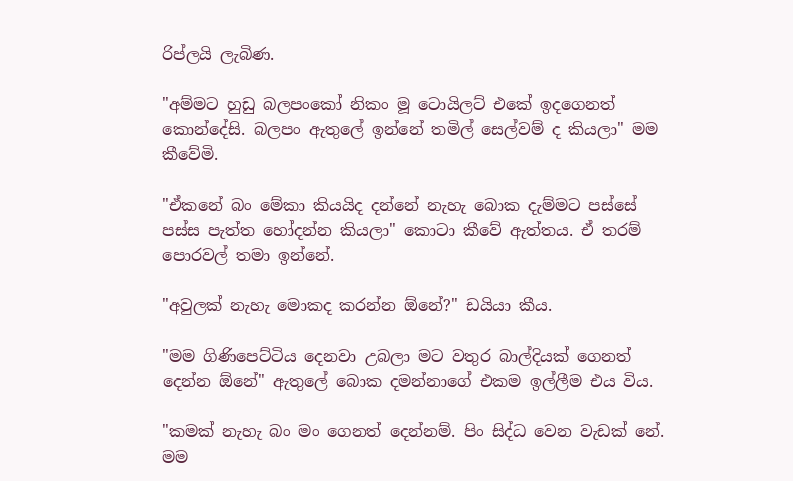රිප්ලයි ලැබිණ.

"අම්මට හුඩු බලපංකෝ නිකං මූ ටොයිලට් එකේ ඉදගෙනත් කොන්දේසි. බලපං ඇතුලේ ඉන්නේ තමිල් සෙල්වම් ද කියලා" මම කීවේමි.

"ඒකනේ බං මේකා කියයිද දන්නේ නැහැ බොක දැම්මට පස්සේ පස්ස පැත්ත හෝදන්න කියලා" කොටා කීවේ ඇත්තය. ඒ තරම් පොරවල් තමා ඉන්නේ.

"අවුලක් නැහැ මොකද කරන්න ඕනේ?" ඩයියා කීය.

"මම ගිණිපෙට්ටිය දෙනවා උබලා මට වතුර බාල්දියක් ගෙනත් දෙන්න ඕනේ" ඇතුලේ බොක දමන්නාගේ එකම ඉල්ලීම එය විය.

"කමක් නැහැ බං මං ගෙනත් දෙන්නම්. පිං සිද්ධ වෙන වැඩක් නේ. මම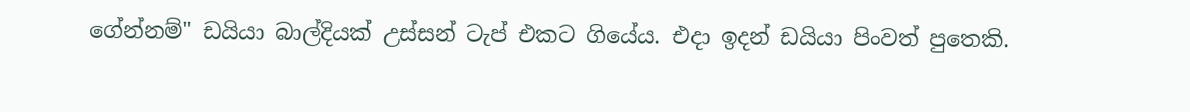ගේන්නම්" ඩයියා බාල්දියක් උස්සන් ටැප් එකට ගියේය. එදා ඉදන් ඩයියා පිංවත් පුතෙකි.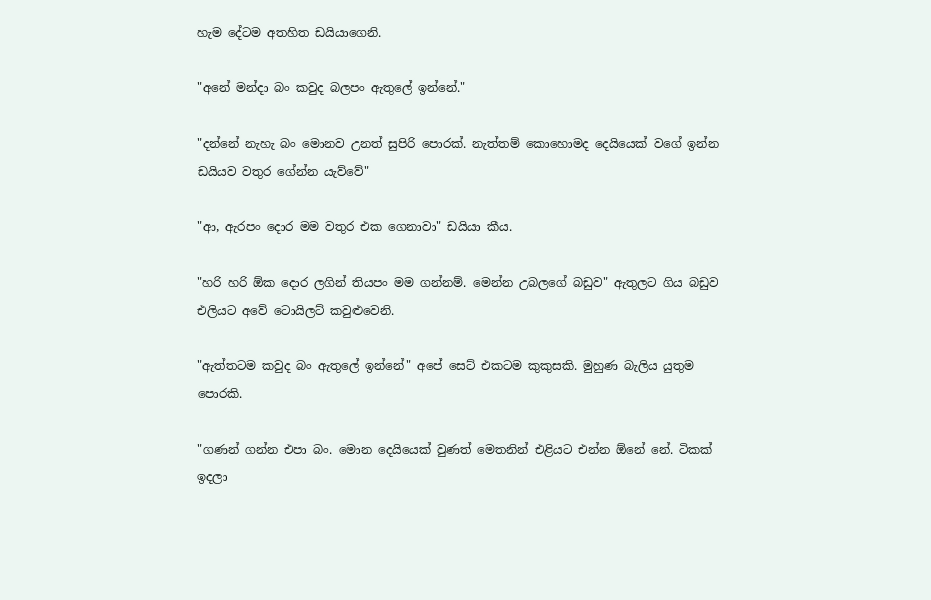හැම දේටම අතහිත ඩයියාගෙනි.

"අනේ මන්දා බං කවුද බලපං ඇතුලේ ඉන්නේ."

"දන්නේ නැහැ බං මොනව උනත් සුපිරි පොරක්. නැත්තම් කොහොමද දෙයියෙක් වගේ ඉන්න ඩයියව වතුර ගේන්න යැ‍ව්වේ"

"ආ, ඇරපං දොර මම වතුර එක ගෙනාවා" ඩයියා කීය.

"හරි හරි ඕක දොර ලගින් තියපං මම ගන්නම්. මෙන්න උබලගේ බඩුව" ඇතුලට ගිය බඩුව එලියට අවේ ටොයිලට් කවුළුවෙනි.

"ඇත්තටම කවුද බං ඇතුලේ ඉන්නේ" අපේ සෙට් එකටම කුකුසකි. මුහුණ බැලිය යුතුම පොරකි.

"ගණන් ගන්න එපා බං. මොන දෙයියෙක් වුණත් මෙතනින් එළියට එන්න ඕනේ නේ. ටිකක් ඉදලා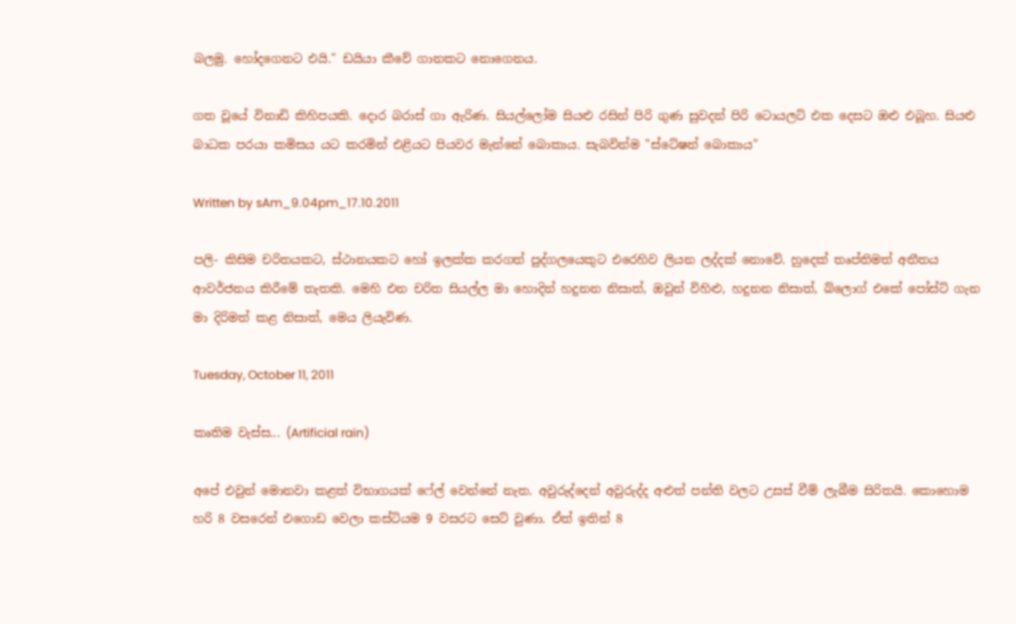බලමු. හෝදගෙනට එයි." ඩයියා කීවේ ගානකට නොගෙනය.

ගත වූයේ විනාඩි කිහිපයකි. දොර බරාස් ගා ඇරිණ. සියල්ලෝම සියළු රසින් පිරි ගුණ සුවදන් පිරි ටොයලට් එක දෙසට ඔළු එබූහ. සියළු බාධක පරයා කමිසය යට කරමින් එළියට පියවර මැන්නේ බොකාය. සැබවින්ම "ස්ටේෂන් බොකාය"

Written by sAm_9.04pm_17.10.2011

පලි- කිසිම චරිතයකට, ස්ථානයකට හෝ ඉලක්ක කරගත් පුද්ගලයෙකුට එරෙහිව ලියන ලද්දක් නොවේ. හුදෙක් තෘප්තිමත් අතීතය ආවර්ජනය කිරීමේ තැතකි. මෙහි එන චරිත සියල්ල මා හොදින් හදුනන නිසාත්, ඔවුන් විහිළු, හදුනන නිසාත්, බ්ලොග් එකේ පෝස්ට් ගැන මා දිරිමත් කළ නිසාත්, මෙය ලියැවිණ.

Tuesday, October 11, 2011

කෘතිම වැස්ස... (Artificial rain)

අපේ එවුන් මොනවා කළත් විභාගයක් ෆේල් වෙන්නේ නැත. අවුරුද්දෙන් අවුරුද්ද අළුත් පන්ති වලට උසස් වීම් ලැබීම සිරිතයි. කොහොම හරි 8 වසරෙන් එගොඩ වෙලා කස්ටියම 9 වසර‍ට සෙට් වුණා. ඒත් ඉතින් 8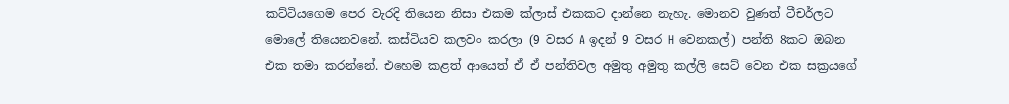කට්ටියගෙම පෙර වැරදි තියෙන නිසා එකම ක්ලාස් එකකට දාන්නෙ නැහැ. මොනව වුණත් ටීචර්ලට මොලේ තියෙනවනේ. කස්ටියව කලවං කරලා (9 වසර A ඉදන් 9 වසර H වෙනකල්) පන්ති 8කට ඔබන එක තමා කරන්නේ. එහෙම කළත් ආයෙත් ඒ ඒ පන්තිවල අමුතු අමුතු කල්ලි සෙට් වෙන එක සක්‍රයගේ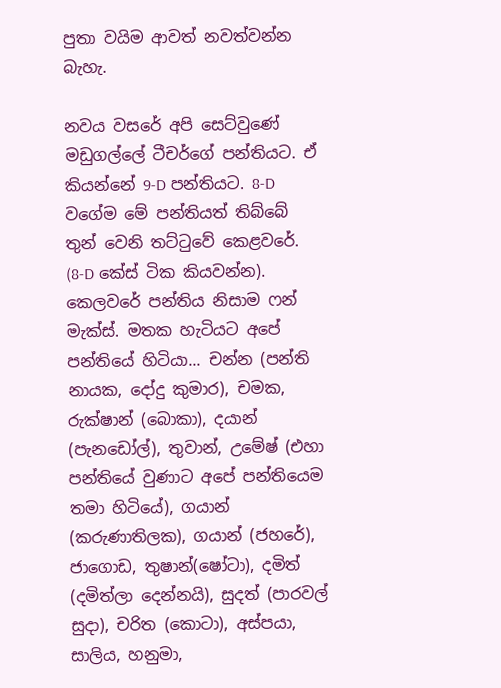පුතා වයිම ආවත් නවත්වන්න බැහැ.

නවය වසරේ අපි සෙට්වුණේ මඩුගල්ලේ ටීචර්ගේ පන්තියට. ඒ කියන්නේ 9-D පන්තියට. 8-D වගේම මේ පන්තියත් තිබ්බේ තුන් වෙනි තට්ටුවේ කෙළවරේ. (8-D කේස් ටික කියවන්න). කෙලවරේ පන්තිය නිසාම ෆන් මැක්ස්. මතක හැටි‍යට අපේ පන්තියේ හිටි‍යා... චන්න (පන්ති නායක, දෝදු කුමාර), චමක, රුක්ෂාන් (බොකා), දයාන් (පැනඩෝල්), තුවාන්, උමේෂ් (එහා පන්තියේ වුණාට අපේ පන්තියෙම තමා හිටියේ), ගයාන් (කරුණාතිලක), ගයාන් (ජහරේ), ජාගොඩ, තුෂාන්(ෂෝටා), දමිත් (දමිත්ලා දෙන්නයි), සුදත් (පාරවල් සුදා), චරිත (කොටා), අස්පයා, සාලිය, හනුමා,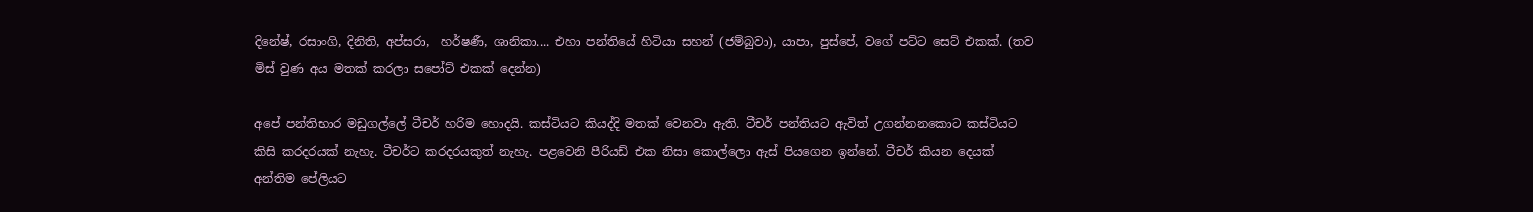දිනේෂ්, රසාංගි, දිනිති, අප්සරා,  හර්ෂණී, ශානිකා.... එහා පන්තියේ හිටියා සහන් (ජම්බුවා), යාපා, පුස්පේ, වගේ පට්ට සෙට් එකක්. (තව මිස් වුණ අය මතක් කරලා සපෝට් එකක් දෙන්න)

අපේ පන්තිභාර මඩුගල්ලේ ටීචර් හරිම හොදයි. කස්ටියට කියද්දි මතක් වෙනවා ඇති. ටීචර් පන්තියට ඇවිත් උගන්නනකොට කස්ටියට කිසි කරදරයක් නැහැ. ටීචර්ට කරදරයකුත් නැහැ. පළවෙනි පීරියඩ් එක නිසා කොල්ලො ඇස් පියගෙන ඉන්නේ. ටීචර් කියන දෙයක් අන්තිම පේලියට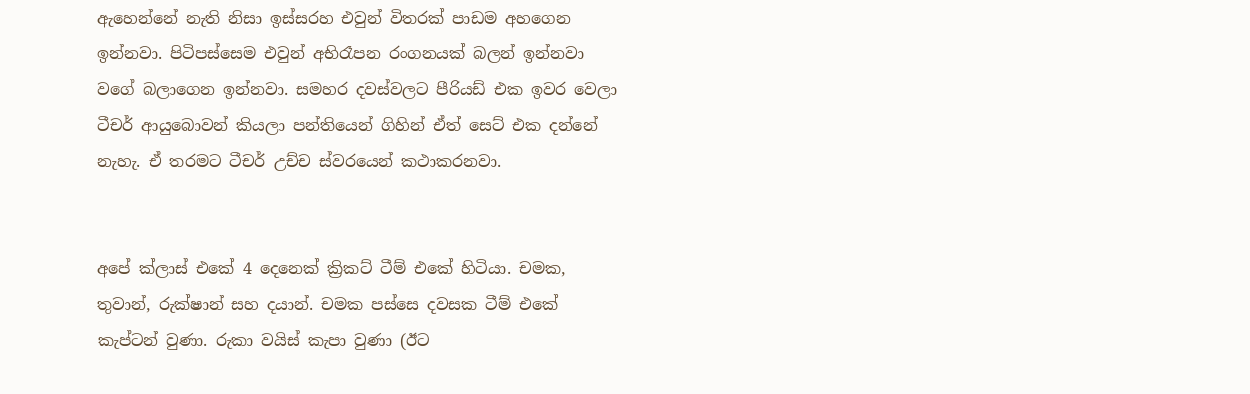ඇහෙන්නේ නැති නිසා ඉස්සරහ ‍එවුන් විතරක් පාඩම අහගෙන ඉන්නවා. පිටිපස්සෙම එවුන් අභිරෑපන රංගනයක් බලන් ඉන්නවා වගේ බලාගෙන ඉන්නවා. සමහර දවස්වලට පීරියඩ් එක ඉවර වෙලා ටීචර් ආයුබොවන් කියලා පන්තියෙන් ගිහින් ඒත් සෙට් එක දන්නේ නැහැ. ඒ තරමට ටීචර් උච්ච ස්වරයෙන් කථාකරනවා.


අපේ ක්ලාස් ‍එකේ 4 දෙනෙක් ක්‍රිකට් ටීම් එකේ හිටියා. චමක, තුවාන්, රුක්ෂාන් සහ දයාන්. චමක පස්සෙ දවසක ටීම් එකේ කැප්ටන් වුණා. රුකා වයිස් කැපා වුණා (ඊට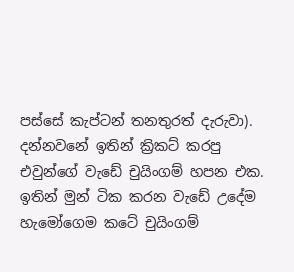පස්සේ කැප්ටන් තනතුරත් දැරුවා). දන්නවනේ ඉතින් ක්‍රිකට් කරපු එවුන්ගේ වැඩේ චුයිංගම් හපන එක. ඉතින් මුන් ටික කරන වැඩේ උදේම හැමෝගෙම කටේ චුයිංගම්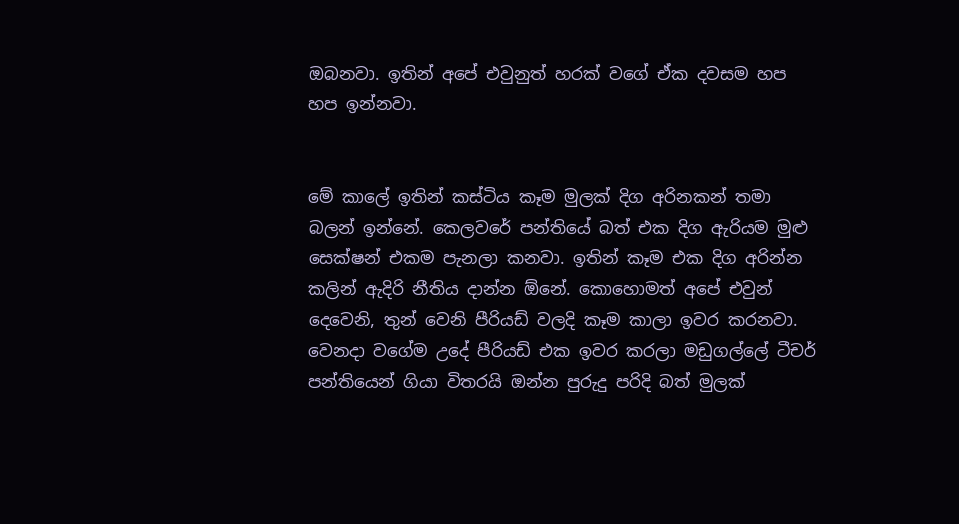ඔබනවා. ඉතින් අපේ එවුනුත් හරක් වගේ ඒක දවසම හප හප ඉන්නවා.


මේ කාලේ ඉතින් කස්ටිය කෑම මුලක් දිග අරිනකන් තමා බලන් ඉන්නේ. කෙලවරේ පන්තියේ බත් එක දිග ඇරියම මුළු සෙක්ෂන් එකම පැනලා කනවා. ඉතින් කෑම එක දිග අරින්න කලින් ඇදිරි නීතිය දාන්න ඕනේ. කොහොමත් අපේ එවුන් දෙවෙනි, තුන් වෙනි පීරිය‍ඩ් වලදි කෑම කාලා ඉවර කරනවා. වෙනදා වගේම උදේ පීරියඩ් එක ඉවර කරලා මඩුගල්ලේ ටීචර් පන්තියෙන් ගියා විතරයි ඔන්න පුරුදු පරිදි බත් මුලක්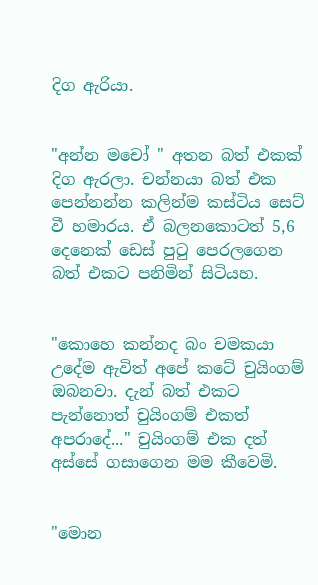දිග ඇරියා.


"අන්න මචෝ " අතන බත් එකක් දිග ඇරලා. චන්නයා බත් එක පෙන්නන්න කලින්ම කස්ටිය සෙට් වී හමාරය. ඒ බලනකොටත් 5,6 දෙනෙක් ඩෙස් පුටු පෙරලගෙන බත් එකට පනිමින් සිටියහ.


"කොහෙ කන්නද බං චමකයා උදේම ඇවිත් අපේ කටේ චුයිංගම් ඔබනවා. දැන් බත් එකට පැන්නොත් චුයිංගම් එකත් අපරාදේ..." චුයිංගම් එක දත් අස්සේ ගසාගෙන මම කීවෙමි.


"මොන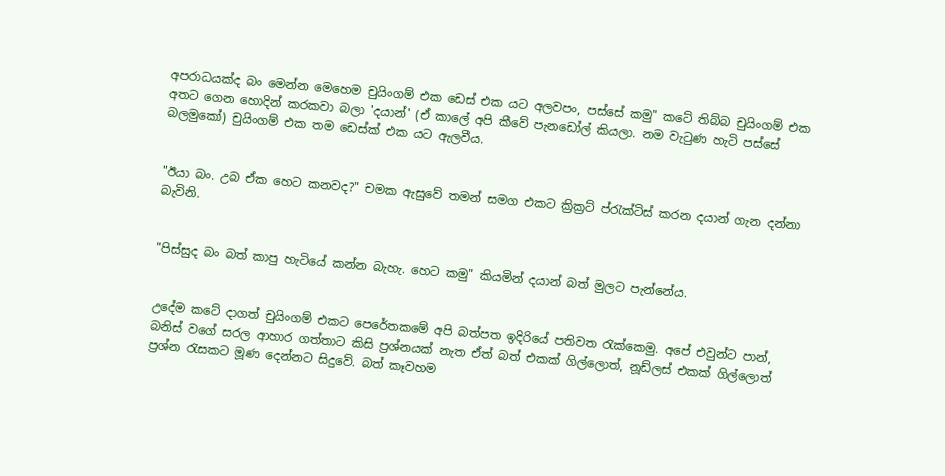අපරාධයක්ද බං මෙන්න මෙහෙම චුයිංගම් එක ඩෙස් එක යට අලවපං, පස්සේ කමු" කටේ තිබ්බ චුයිංගම් එක අතට ගෙන හොදින් කරකවා බලා 'දයාන්' (ඒ කාලේ අපි කීවේ පැනඩෝල් කියලා. නම වැටුණ හැටි පස්සේ බලමුකෝ) චුයිංගම් එක තම ඩෙස්ක් එක යට ඇලවීය.


"ඊයා බං. උබ ඒක හෙට කනවද?" චමක ඇසුවේ තමන් සමග එකට ක්‍රික්‍රට් ප්රැක්ටිස් කරන දයාන් ගැන දන්නා බැවිනි.


"පිස්සුද බං බත් කාපු හැටියේ කන්න බැහැ. හෙට කමු" කියමින් දයාන් බත් මුලට පැන්නේය.


උදේම කටේ දාගත් චුයිංගම් එකට පෙරේතකමේ අපි බත්පත ඉදිරියේ පතිවත රැක්කෙමු. අපේ එවුන්ට පාන්, බනිස් වගේ සරල ආහාර ගත්තාට කිසි ප්‍රශ්නයක් නැත ඒත් බත් එකක් ගිල්ලොත්, නූඩ්ලස් එකක් ගිල්ලොත් ප්‍රශ්න රැසකට මූණ දෙන්නට සිදුවේ. බත් කෑවහම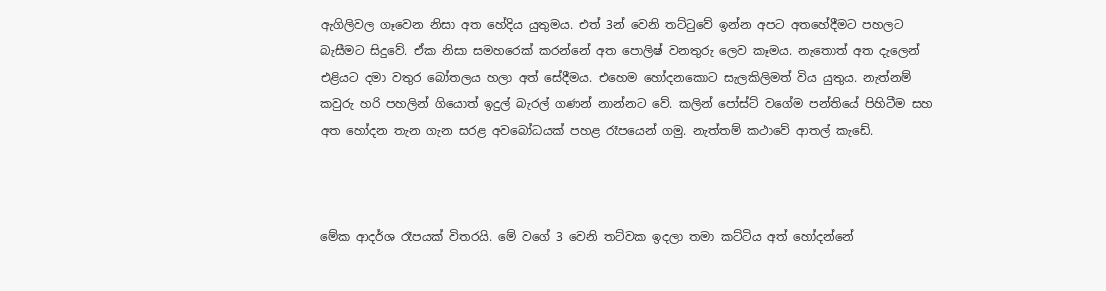ඇගිලිවල ගෑවෙන නිසා අත හේදිය යුතුමය. එත් 3න් වෙනි තට්ටුවේ ඉන්න අපට අතහේදීමට පහලට බැසීමට සිදුවේ. ඒක නිසා සමහරෙක් කරන්නේ අත පොලිෂ් වනතුරු ලෙව කෑමය. නැතොත් අත දැලෙන් එළියට දමා වතුර බෝතලය හලා අත් සේදීමය. එහෙම හෝදනකොට සැලකිලිමත් විය යුතුය. නැත්නම් කවුරු හරි පහලින් ගියොත් ඉදුල් බැරල් ගණන් නාන්නට වේ. කලින් පෝස්ට් වගේම පන්තියේ පිහිටීම සහ අත හෝදන තැන ගැන සරළ අ‍වබෝධයක් පහළ රෑපයෙන් ගමු. නැත්තම් කථාවේ ආතල් කැඩේ.



මේක ආදර්ශ රෑපයක් විතරයි. මේ වගේ 3 වෙනි තට්වක ඉදලා තමා කට්ටිය අත් හෝදන්නේ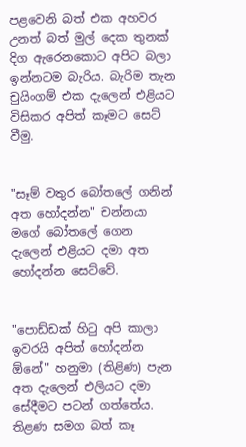පළවෙනි බත් එක අහවර උනත් බත් මුල් දෙක තුනක් දිග ඇරෙනකොට අපිට බලා ඉන්නටම බැරිය. බැරිම තැන චුයිංගම් එක දැලෙන් එළියට විසිකර අපිත් කෑමට සෙට් වීමු.


"සෑම් වතුර බෝතලේ ගනින් අත හෝදන්න" චන්නයා මගේ බෝතලේ ගෙන දැලෙන් එළියට දමා අත හෝදන්න සෙට්වේ.


"පොඩ්ඩක් හිටු අපි කාලා ඉවරයි අපිත් හෝදන්න ඕනේ" හනුමා (තිළිණ) පැන අත දැලෙන් එලියට දමා සේදීමට පටන් ගත්තේය. තිළණ සමග බත් කෑ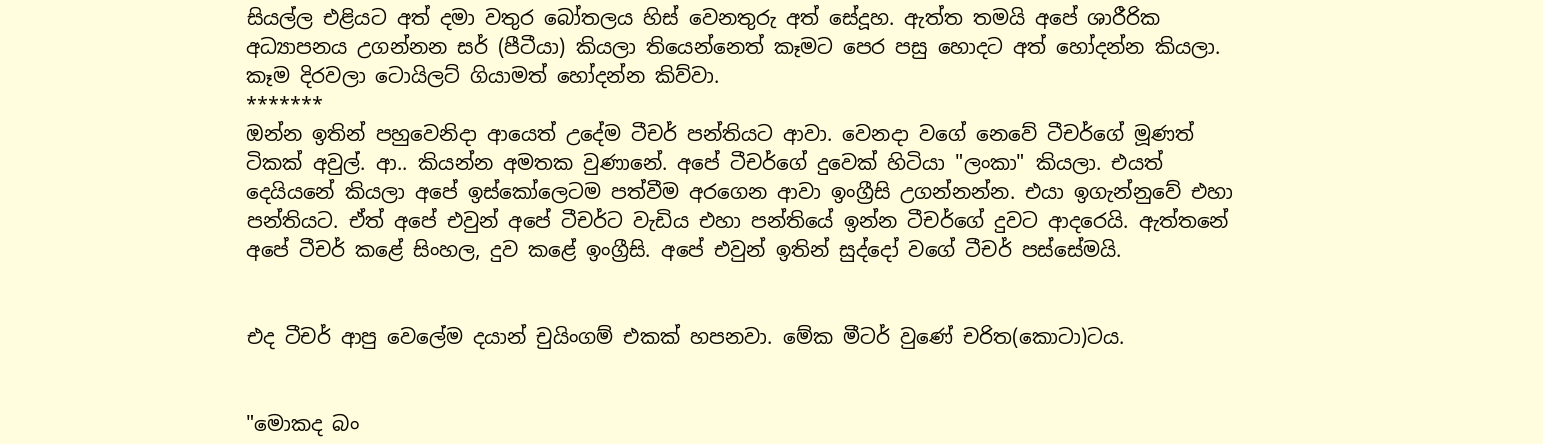සියල්ල එළියට අත් දමා වතුර බෝතලය හිස් වෙනතුරු අත් සේදූහ. ඇත්ත තමයි අපේ ශාරීරික අධ්‍යාපනය උගන්නන සර් (පීටීයා) කියලා තියෙන්නෙත් කෑමට පෙර පසු හොදට අත් හෝදන්න කියලා. කෑම දිරවලා ටොයිලට් ගියාමත් හෝදන්න කිව්වා.
*******
ඔන්න ඉතින් පහුවෙනිදා ආයෙත් උදේම ටීචර් පන්තියට ආවා. වෙනදා වගේ නෙවේ ටීචර්ගේ මූණත් ටිකක් අවුල්. ආ.. කියන්න අමතක වුණානේ. අපේ ටීචර්ගේ දුවෙක් හිටියා "ලංකා" කියලා. එයත් දෙයියනේ කියලා අපේ ඉස්කෝලෙටම පත්වීම අරගෙන ආවා ඉංග්‍රීසි උගන්නන්න. එයා ඉගැන්නුවේ එහා පන්තියට. ඒත් අපේ එවුන් අපේ ටීචර්ට වැඩිය එහා පන්තියේ ඉන්න ටීචර්ගේ දුවට ආදරෙයි. ඇත්තනේ අපේ ටීචර් කළේ සිංහල, දුව කළේ ඉංග්‍රීසි. අපේ එවුන් ඉතින් සුද්දෝ වගේ ටීචර් පස්සේමයි.


එද ටීචර් ආපු වෙලේම දයාන් චුයිංගම් එකක් හපනවා. මේක මීටර් වුණේ චරිත(කොටා)ටය.


"මොකද බං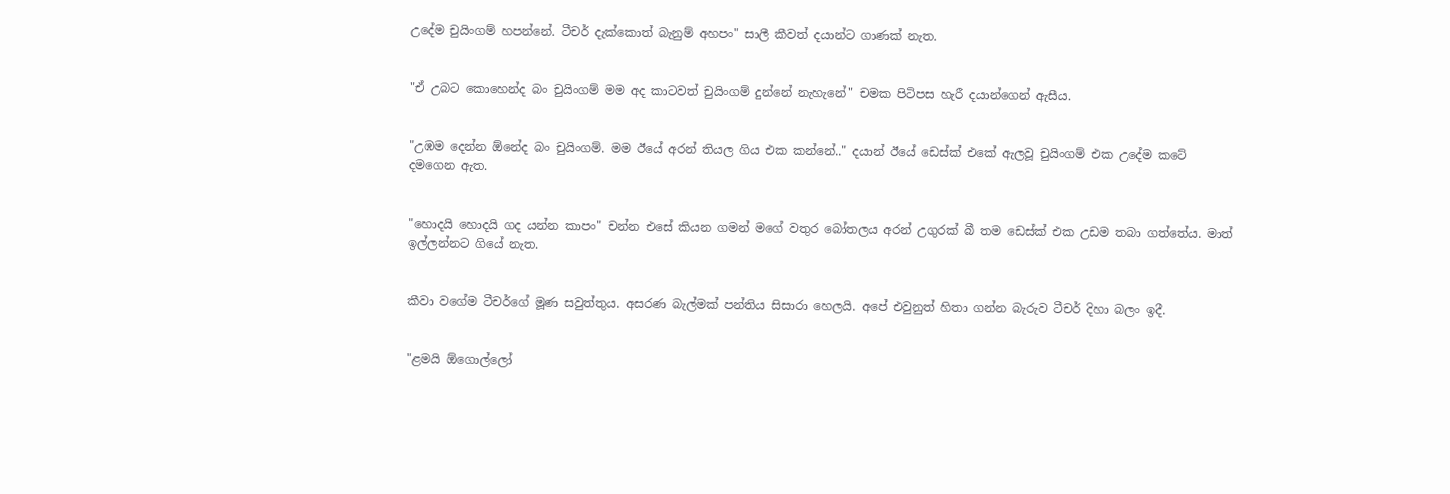උදේම චුයිංගම් හපන්නේ. ටීචර් දැක්කොත් බැනුම් අහපං" සාලී කීවත් දයාන්ට ගාණක් නැත.


"ඒ උබට කොහෙන්ද බං චුයිංගම් මම අද කාටවත් චුයිංගම් දුන්නේ නැහැනේ" චමක පිටිපස හැරී දයාන්ගෙන් ඇසීය.


"උඹම දෙන්න ඕනේද බං චුයිංගම්. මම ඊයේ අරන් තියල ගිය එක කන්නේ.." දයාන් ඊයේ ඩෙස්ක් එකේ ඇලවූ චුයිංගම් එක උදේම කටේ දමගෙන ඇත.


"හොදයි හොදයි ගද යන්න කාපං" චන්න එසේ කියන ගමන් මගේ වතුර බෝතලය අරන් උගුරක් බී ‍තම ඩෙස්ක් එක උඩම තබා ගත්තේය. මාත් ඉල්ලන්නට ගියේ නැත.


කීවා ‍වගේම ටීචර්ගේ මූණ සවුත්තුය. අසරණ බැල්මක් පන්තිය සිසාරා හෙලයි. අපේ එවුනුත් හිතා ගන්න බැරුව ටීචර් දිහා බලං ඉදී.


"ළමයි ඕගොල්ලෝ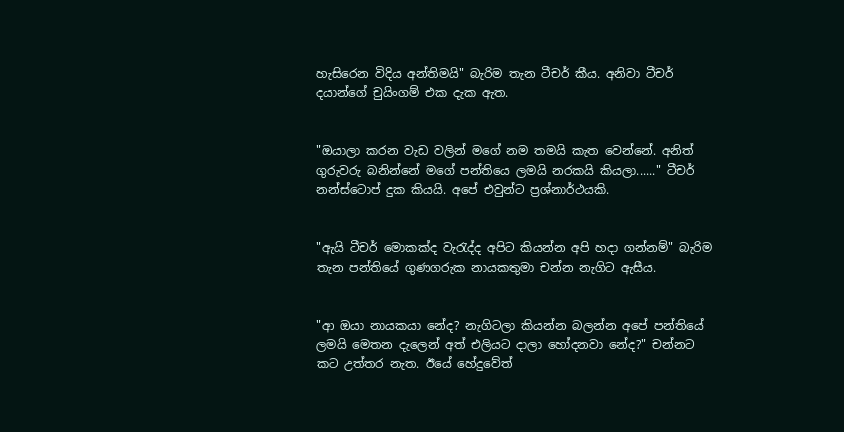හැසිරෙන විදිය අන්තිමයි" බැරිම තැන ටීචර් කීය. අනිවා ටීචර් දයාන්ගේ චුයිංගම් එක දැක ඇත.


"ඔයාලා කරන වැඩ වලින් මගේ නම තමයි කැත වෙන්නේ. අනිත් ගුරුවරු බනින්නේ මගේ පන්තියෙ ලමයි නරකයි කියලා......" ටීචර් නන්ස්ටොප් දුක කියයි. අපේ එවුන්ට ප්‍රශ්නාර්ථයකි.


"ඇයි ටීචර් මොකක්ද වැරැද්ද අපිට කියන්න අපි හදා ගන්නම්" බැරිම තැන පන්තියේ ගුණගරුක නායකතුමා චන්න නැගිට ඇසීය.


"ආ ඔයා නායකයා නේද? නැගිටලා කියන්න බලන්න අපේ පන්තියේ ලමයි මෙතන දැලෙන් අත් එලියට දාලා හෝදනවා නේද?" චන්නට කට උත්තර නැත. ඊයේ හේදුවේත්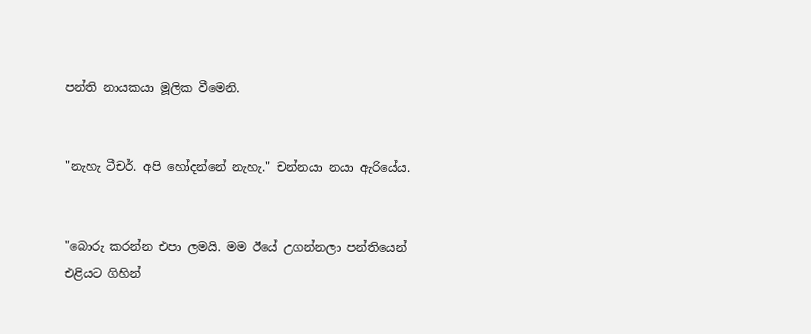පන්ති නායකයා මූලික වීමෙනි.


"නැහැ ටීචර්. අපි හෝදන්නේ නැහැ." චන්නයා නයා ඇරියේය.


"බොරු කරන්න එපා ලමයි. මම ඊයේ උගන්නලා පන්තියෙන් එළියට ගිහින්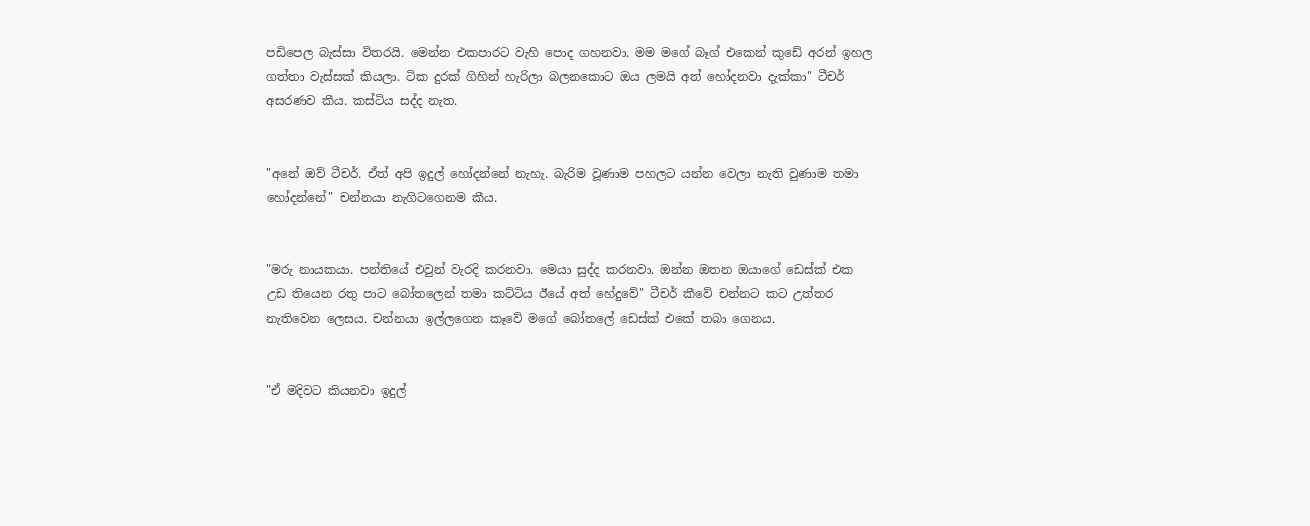පඩිපෙල බැස්සා විතරයි. මෙන්න එකපාරට වැහි පොද ගහනවා. මම මගේ බෑග් එකෙන් කුඩේ අරන් ඉහල ගත්තා වැස්සක් කියලා. ටික දුරක් ගිහින් හැරිලා බලනකොට ඔය ලමයි අත් හෝදනවා දැක්කා" ටීචර් අසරණව කීය. කස්ටිය සද්ද නැත.


"අනේ ඔව් ටීචර්. ඒත් අපි ඉදුල් හෝදන්නේ නැහැ. බැරිම වූණාම පහලට යන්න වෙලා නැති වුණාම තමා හෝදන්නේ" චන්නයා නැගිටගෙනම කීය.


"මරු නායකයා. පන්තියේ එවුන් වැරදි කරනවා. මෙයා සුද්ද කරනවා. ඔන්න ඔතන ඔයාගේ ඩෙස්ක් එක උඩ තියෙන රතු පාට බෝතලෙන් තමා කට්ටිය ඊයේ අත් හේදුවේ" ටීචර් කීවේ චන්නට කට උත්තර නැතිවෙන ලෙසය. චන්නයා ඉල්ලගෙන කෑවේ මගේ බෝතලේ ඩෙස්ක් එකේ තබා ගෙනය.


"ඒ මදිවට කියනවා ඉදුල්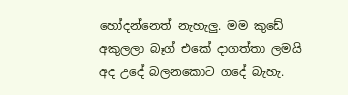හෝදන්නෙත් නැහැලු. මම කුඩේ අකුලලා බෑග් එකේ දාගත්තා ලමයි අද උදේ බලනකොට ගදේ බැහැ.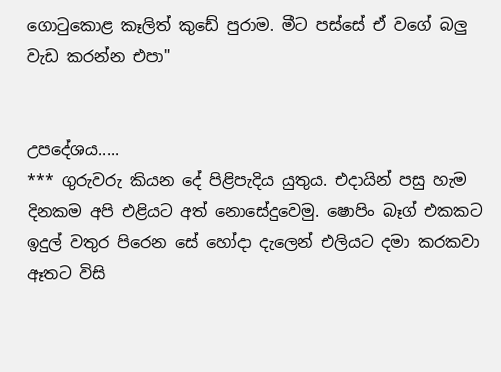ගොටුකොළ කෑලිත් කුඩේ පුරාම. මීට පස්සේ ඒ වගේ බලු වැඩ කරන්න එපා"


උපදේශය.....
*** ගුරුවරු කියන දේ පිළිපැදිය යුතුය. එදායින් පසු හැම දිනකම අපි එළියට අත් නොසේදුවෙමු. ෂොපිං බෑග් එකකට ඉදුල් වතුර පිරෙන ‍සේ හෝදා දැලෙන් එලියට දමා කරකවා ඈතට විසි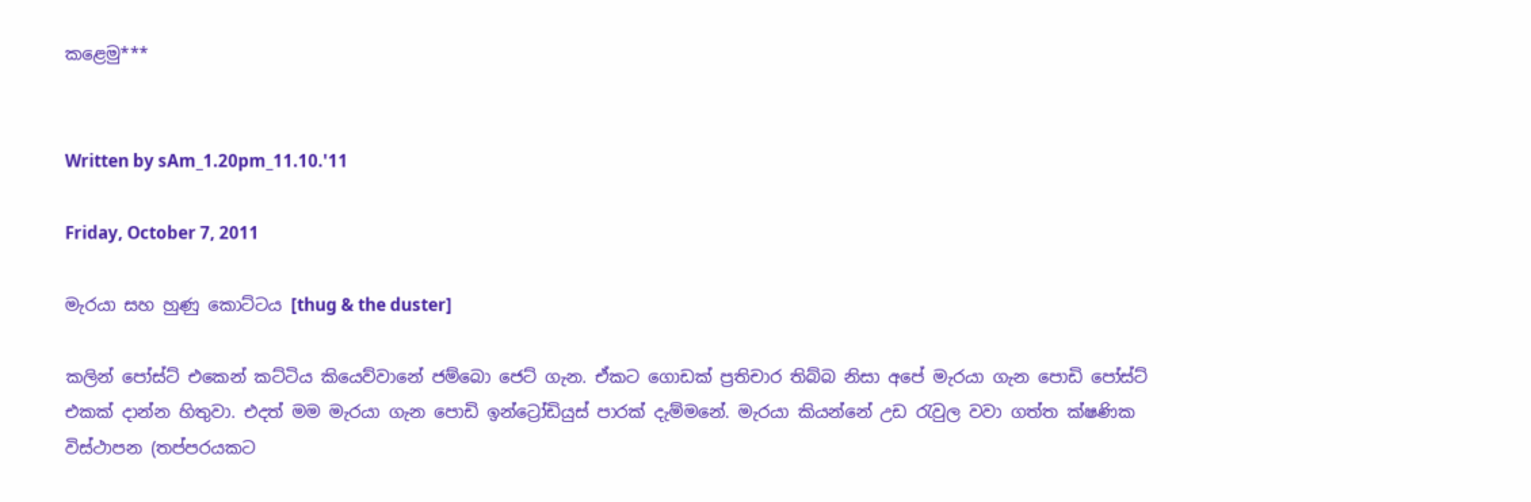කළෙමු***


Written by sAm_1.20pm_11.10.'11

Friday, October 7, 2011

මැරයා සහ හුණු කොට්ටය [thug & the duster]

කලින් පෝස්ට් එකෙන් කට්ටිය කියෙව්වානේ ජම්බො ජෙට් ගැන. ඒකට ගොඩක් ප්‍රතිචාර තිබ්බ නිසා අපේ මැරයා ගැන පොඩි පෝස්ට් එකක් දාන්න හිතුවා. එදත් මම මැරයා ගැන පොඩි ඉන්ට්‍රෝඩියුස් පාරක් දැම්මනේ. මැරයා කියන්නේ උඩ රැවුල වවා ගත්ත ක්ෂණික විස්ථාපන (තප්පරයකට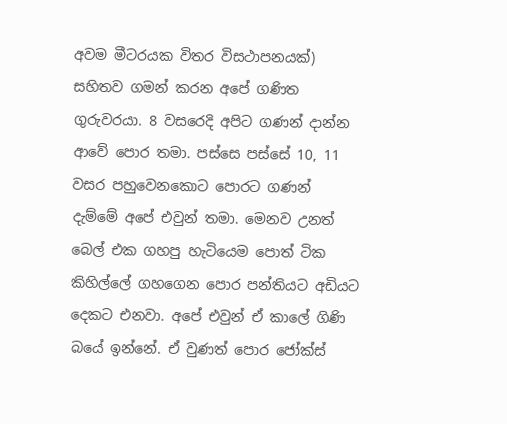අවම මීටරයක විතර විසථාපනයක්) සහිතව ගමන් කරන අපේ ගණිත ගුරුවරයා. 8 වසරෙදි අපිට ගණන් දාන්න ආවේ පොර තමා. පස්සෙ පස්සේ 10, 11 වසර පහුවෙනකොට පොරට ගණන් දැම්මේ අපේ එවුන් තමා. මෙනව උනත් බෙල් එක ගහපු හැටියෙම පොත් ටික කිහිල්ලේ ගහගෙන පොර පන්තියට අඩියට දෙකට එනවා. අපේ එවුන් ඒ කාලේ ගිණි බයේ ඉන්නේ. ඒ වුණත් පොර ජෝක්ස්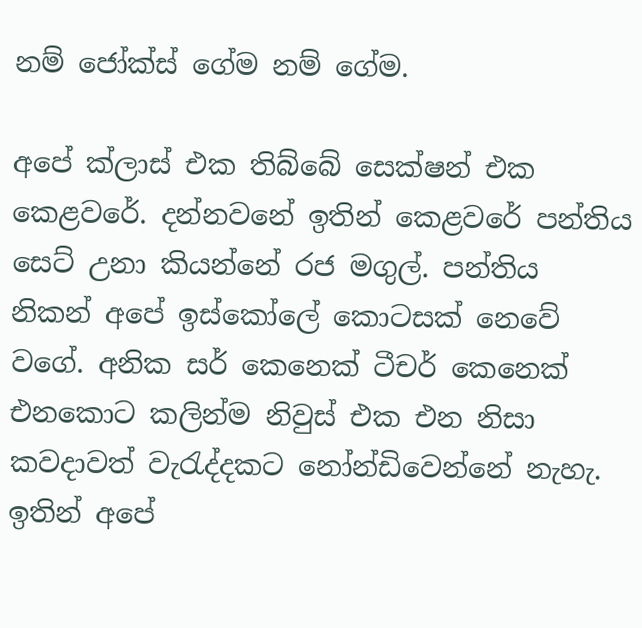නම් ‍ජෝක්ස් ගේම නම් ගේම.

අපේ ක්ලාස් එක තිබ්බේ සෙක්ෂන් එක කෙළවරේ. දන්නවනේ ඉතින් කෙළවරේ පන්තිය සෙට් උනා කියන්නේ රජ මගුල්. පන්තිය නිකන් අපේ ඉස්කෝලේ කොටසක් නෙවේ වගේ. අනික සර් කෙනෙක් ටීචර් කෙනෙක් එනකොට කලින්ම නිවුස් එක එන නිසා කවදාවත් වැරැද්දකට නෝන්ඩිවෙන්නේ නැහැ. ඉතින් අපේ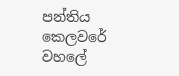පන්තිය කෙලවරේ වහලේ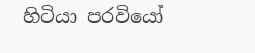හිටියා පරවියෝ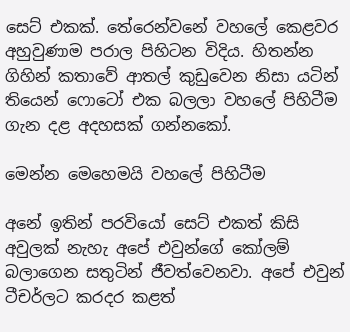සෙට් එකක්. තේරෙන්වනේ වහලේ කෙළවර අහුවුණාම පරාල පිහිටන විදිය. හිතන්න ගිහින් කතාවේ ආතල් කුඩුවෙන නිසා යටින් තියෙන් ෆොටෝ එක බලලා වහලේ පිහිටීම ගැන දළ අදහසක් ගන්නකෝ.

මෙන්න මෙහෙමයි වහලේ පිහිටීම

අනේ ඉතින් පරවියෝ සෙට් එකත් කිසි අවුලක් නැහැ අපේ එවුන්ගේ කෝලම් බලාගෙන සතුටින් ජීවත්වෙනවා. අපේ එවුන් ටීචර්ලට කරදර කළත්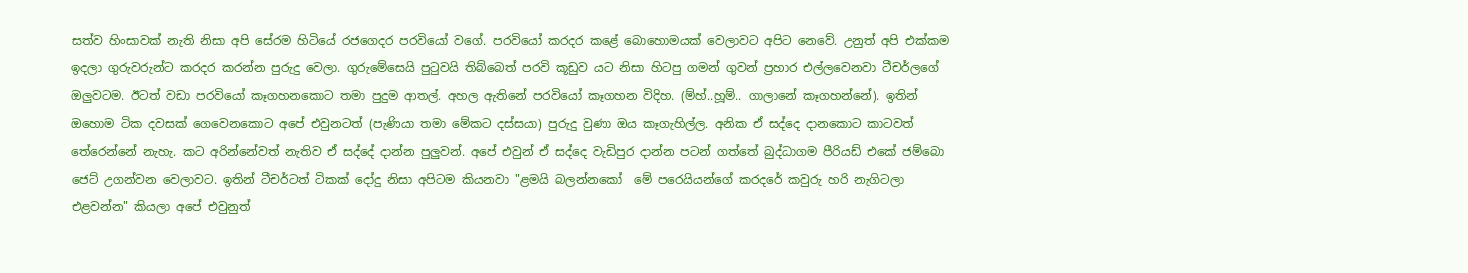සත්ව හිංසාවක් නැති නිසා අපි සේරම හිටියේ රජගෙදර පරවියෝ වගේ. පරවියෝ කරදර කළේ බොහොමයක් වෙලාවට අපිට නෙවේ. උනුත් අපි එක්කම ඉදලා ගුරුවරුන්ට කරදර කරන්න පුරුදු වෙලා. ගුරුමේසෙයි පුටුවයි තිබ්බෙත් පරවි කූඩුව යට නිසා හිටපු ගමන් ගුවන් ප්‍රහාර එල්ලවෙනවා ටීචර්ලගේ ඔලුවටම. ඊටත් ව‍ඩා පරවියෝ කෑගහනකොට තමා පුදුම ආතල්. අහල ඇතිනේ පර‍වියෝ කෑගහන විදිහ. (ම්හ්..හූම්.. ගාලානේ කෑගහන්නේ). ඉතින් ඔහොම ටික දවසක් ගෙවෙනකොට අපේ එවුනටත් (පැණියා තමා මේකට දස්සයා) පුරුදු වුණා ඔය කෑගැහිල්ල. අනික ඒ සද්දෙ දානකොට කාටවත් තේරෙන්නේ නැහැ. කට අරින්නේවත් නැතිව ඒ සද්දේ දාන්න පුලුවන්. අපේ එවුන් ඒ සද්දෙ වැඩිපුර දාන්න පටන් ගත්තේ බුද්ධාගම පීරියඩ් එකේ ජම්බො ජෙට් උගන්වන වෙලාවට. ඉතින් ටීචර්ටත් ටිකක් දෝදු නිසා අපිටම කියනවා "ළමයි බලන්නකෝ  මේ පරෙයියන්ගේ කරදරේ කවුරු හරි නැගිටලා එළවන්න" කියලා අපේ එවුනුත්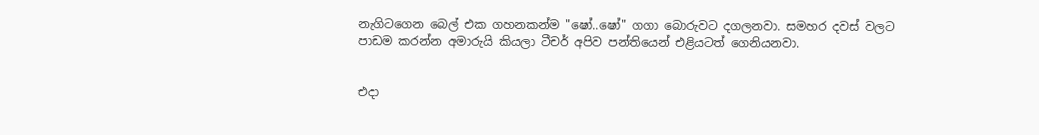නැගිටගෙන බෙල් එක ගහනකන්ම "ෂෝ..ෂෝ" ගගා බොරුවට දගලනවා. සමහර දවස් වලට පාඩම කරන්න අමාරුයි කියලා ටීචර් අපිව පන්තියෙන් එළියටත් ගෙනියනවා.


එදා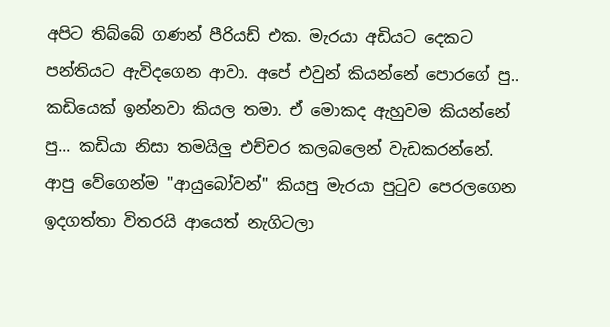අපිට තිබ්බේ ගණන් පීරියඩ් එක. මැරයා අඩියට දෙකට පන්තියට ඇවිදගෙන ආවා. අපේ එවුන් කියන්නේ පොරගේ පු.. කඩියෙක් ඉන්නවා කියල තමා. ඒ මොකද ඇහුවම කියන්නේ පු‍... කඩියා නිසා තමයිලු එච්චර කල‍බලෙන් වැඩකරන්නේ. ආපු වේගෙන්ම "ආයුබෝවන්" කියපු මැරයා පුටුව පෙරලගෙන ඉදගත්තා විතරයි ආයෙත් නැගිටලා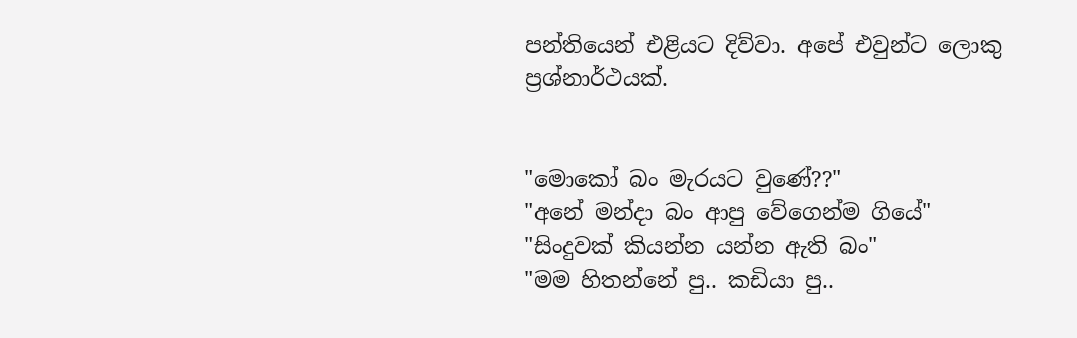පන්තියෙන් එළියට දිව්වා. අපේ එවුන්ට ‍ලොකු ප්‍රශ්නාර්ථයක්.


"මො‍කෝ බං මැරයට වුණේ??"
"අනේ මන්දා බං ආපු වේගෙන්ම ගියේ"
"සිංදුවක් කියන්න යන්න ඇති බං"
"මම හිතන්නේ පු.. ක‍ඩියා පු..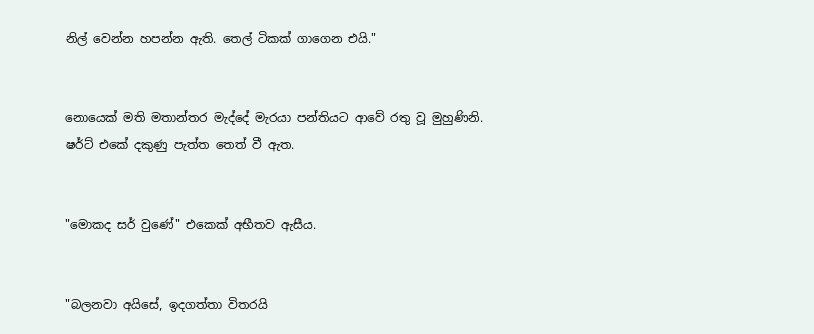නිල් වෙන්න හපන්න ඇති. තෙල් ටිකක් ගාගෙන එයි."


නොයෙක් මති මතාන්තර මැද්දේ මැරයා පන්තියට ආවේ රතු වූ මුහුණිනි. ෂර්ට් එකේ දකුණු පැත්ත තෙත් වී ඇත.


"මොකද සර් වුණේ" එකෙක් අභීතව ඇසීය.


"බලනවා අයිසේ, ඉදගත්තා විතරයි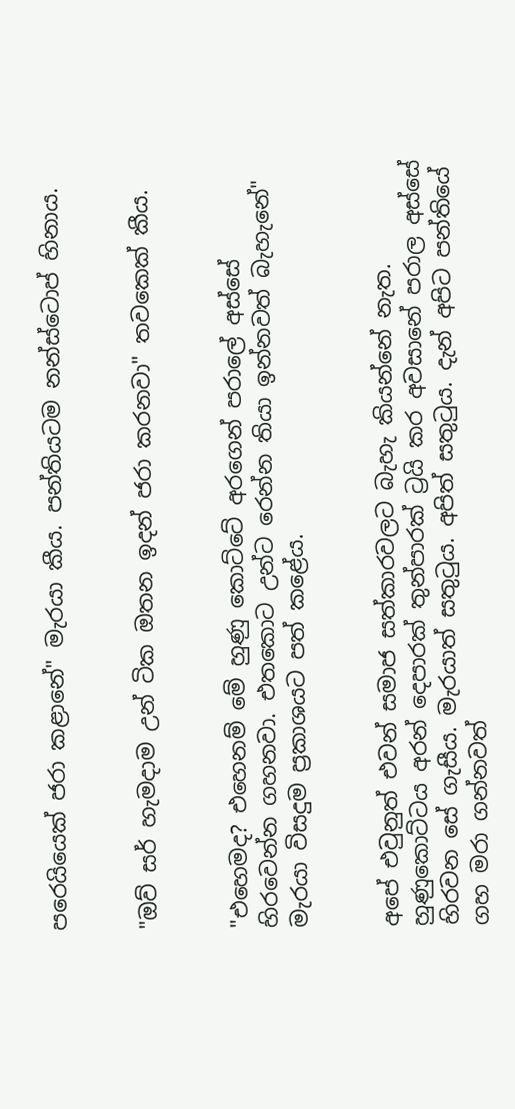පරෙයියෙක් ජරා කළානේ" මැරයා කීය. පන්තියටම නන්ස්ටොප් හිනාය.


"ඔව් සර් හැමදාම උන් ටික ඔතන ඉදන් ජරා කරනවා" තවකෙක් කීය.


"එහෙමද? එහෙනම් මේ හුණු කොට්ටේ අරගෙන් පරාලේ අස්සේ හිරවෙන්න ගහනවා. එතකොට උන්ට රෙන්න ති‍යා ඉන්නවත් බැහැනේ" මැරයා විසදුම ප්‍රකාශයට පත් කළේය.


අපේ එවුනුත් එවන් සමාජ සත්කාරවලට බැහැ කියන්නේ නැත. හුණුකොට්ටය අරන් දෙපාරක් තුන්පාරක් ට්‍රයි කර අවසානේ පරාල අස්සේ හිරවන සේ ගැසීය. මැරයාත් සතුටුය. අපිත් සතුටුය. දැන් අපිට පන්තියේ ගහ මරා ගන්නවත්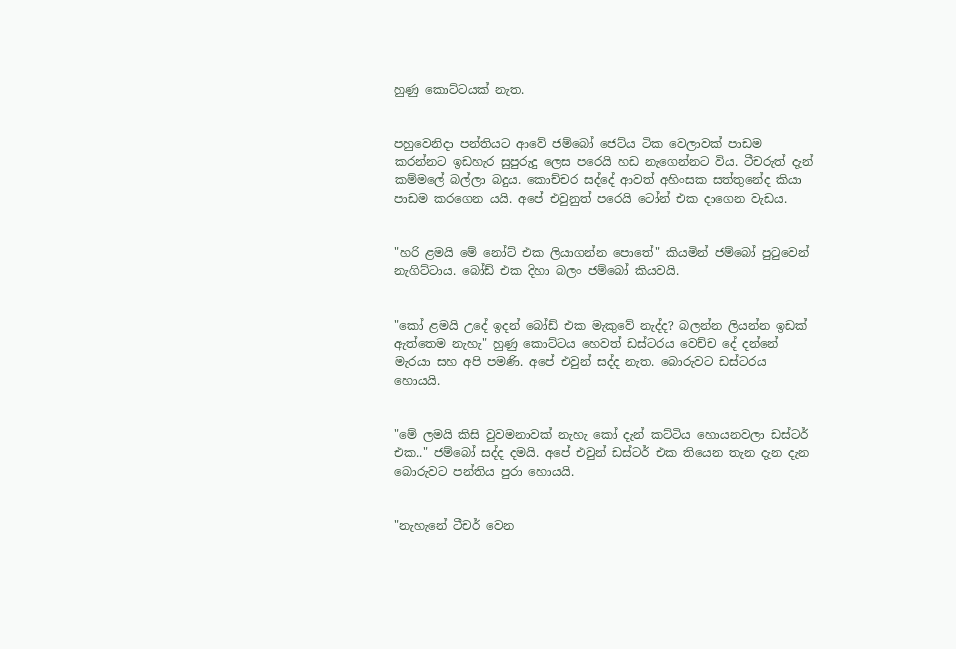හුණු කොට්ටයක් නැත.


පහුවෙනිදා පන්තියට ආවේ ජම්බෝ ජෙට්ය ටික වෙලාවක් පාඩම කරන්නට ඉඩහැර සුපුරුදු ලෙස පරෙයි හඩ නැගෙන්නට විය. ටීචරුත් දැන් කම්මලේ බල්ලා බදුය. කොච්චර ස‍ද්දේ ආවත් අහිංසක සත්තුනේද කියා පාඩම ක‍රගෙන යයි. අපේ එවුනුත් පරෙයි ටෝන් එක දාගෙන වැඩය.


"හරි ළමයි මේ නෝට් එක ලියාගන්න පොතේ" කියමින් ජම්බෝ ‍පුටුවෙන් නැගිට්ටාය. බෝඩ් එක දිහා බලං ජම්බෝ කියවයි.


"කෝ ළමයි උදේ ඉදන් බෝඩ් එක මැකුවේ නැද්ද? බලන්න ලියන්න ඉඩක් ඇත්තෙම නැහැ" හුණු කොට්ටය හෙවත් ඩස්ට‍රය වෙච්ච දේ දන්නේ මැරයා සහ අපි පමණි. අපේ එවුන් සද්ද නැත. බොරුවට ඩස්ටරය හොයයි.


"මේ ලමයි කිසි වුවමනාවක් නැහැ කෝ ‍දැන් කට්ටිය හොයනවලා ඩස්ටර් එක.." ජම්බෝ සද්ද දමයි. අපේ එවුන් ඩස්ටර් එක තියෙන තැන දැන දැන බොරුවට පන්තිය පුරා හොයයි.


"නැහැනේ ටීචර් වෙන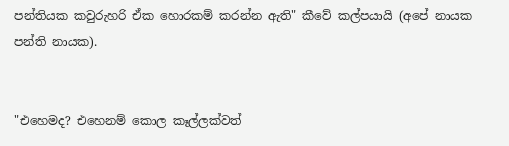පන්තියක කවුරුහරි ඒක හොරකම් කරන්න ඇති" කීවේ කල්පයායි (අපේ නායක පන්ති නායක).


"එහෙමද? එහෙනම් කොල කෑල්ලක්වත්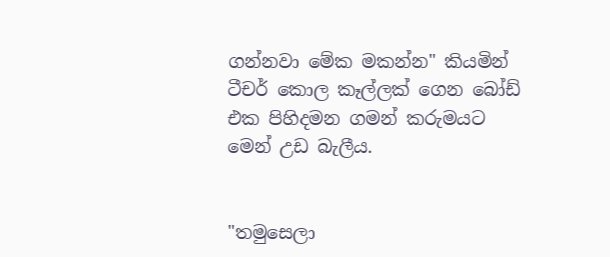ගන්නවා මේක මකන්න" කියමින් ටීචර් කොල කෑල්ලක් ගෙන බෝඩ් එක පිහිදමන ගමන් කරුමයට මෙන් උඩ බැලීය.


"තමුසෙලා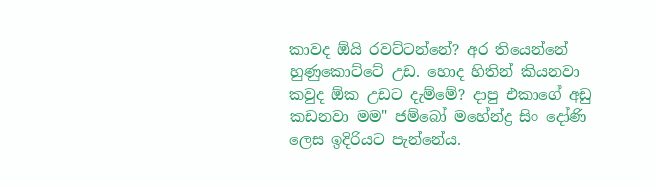කාවද ඕයි රවට්ටන්නේ? අර තියෙන්නේ හුණුකොට්ටේ උඩ. හොද හිතින් කියනවා කවුද ඕක උඩට දැම්මේ? දාපු එකාගේ අඩු කඩනවා මම" ජම්බෝ මහේන්ද්‍ර සිං දෝණි ලෙස ඉදිරියට පැන්නේය.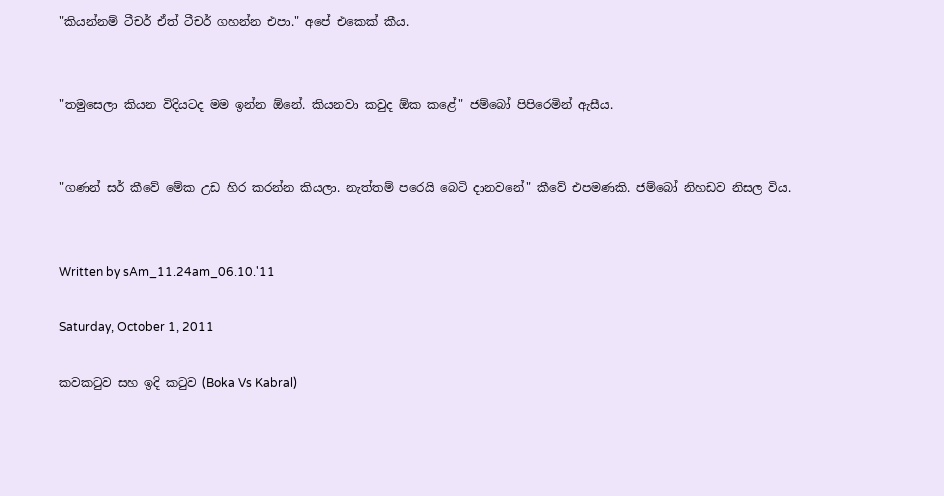"කියන්නම් ටීචර් ඒත් ටීචර් ගහන්න එපා." අපේ එකෙක් කීය.


"තමුසෙලා කියන විදියටද මම ඉන්න ඕනේ. කියනවා කවුද ඕක කළේ" ජම්බෝ පිපිරෙමින් ඇසීය.


"ගණන් සර් කීවේ මේක උඩ හිර කරන්න කියලා. නැත්තම් පරෙයි බෙටි දානවනේ" කීවේ එපමණකි. ජම්බෝ නිහඩව නිසල විය.


Written by sAm_11.24am_06.10.'11

Saturday, October 1, 2011

කවකටුව සහ ඉදි කටුව (Boka Vs Kabral)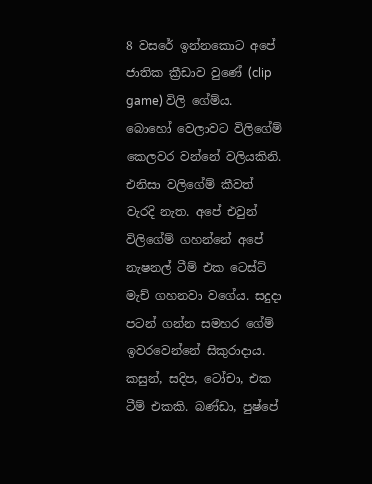8 වසරේ ඉන්නකොට අපේ ජාතික ක්‍රීඩාව වුණේ (clip game) විලි ගේම්ය. බොහෝ වෙලාවට විලිගේම් කෙලවර වන්නේ වලියකිනි. එනිසා වලිගේම් කීවත් වැරදි නැත. අපේ එවුන් විලිගේම් ගහන්නේ අපේ නැෂනල් ටීම් එක ටෙස්ට් මැච් ගහනවා වගේය. සදුදා පටන් ගන්න සමහර ගේම් ඉවරවෙන්නේ සිකුරාදාය. කසුන්, සදිප, ටෝචා, එක ටීම් එකකි. බණ්ඩා, පුෂ්පේ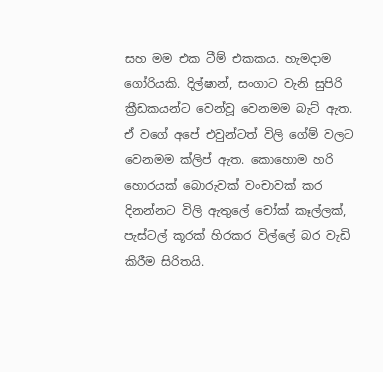සහ මම එක ටීම් එකකය. හැමදාම ගෝරියකි. දිල්ෂාන්, සංගාට වැනි සුපිරි ක්‍රීඩකයන්ට වෙන්වූ වෙනමම බැට් ඇත. ඒ වගේ අපේ එවුන්ටත් විලි ගේම් වලට වෙනමම ක්ලිප් ඇත. කොහොම හරි හොරයක් බොරුවක් වංචාවක් කර දිනන්නට විලි ඇතුලේ චෝක් කෑල්ලක්, පැස්ටල් කූරක් හිරකර විල්ලේ බර වැඩි කිරීම සිරිතයි.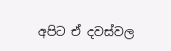අපිට ඒ දවස්වල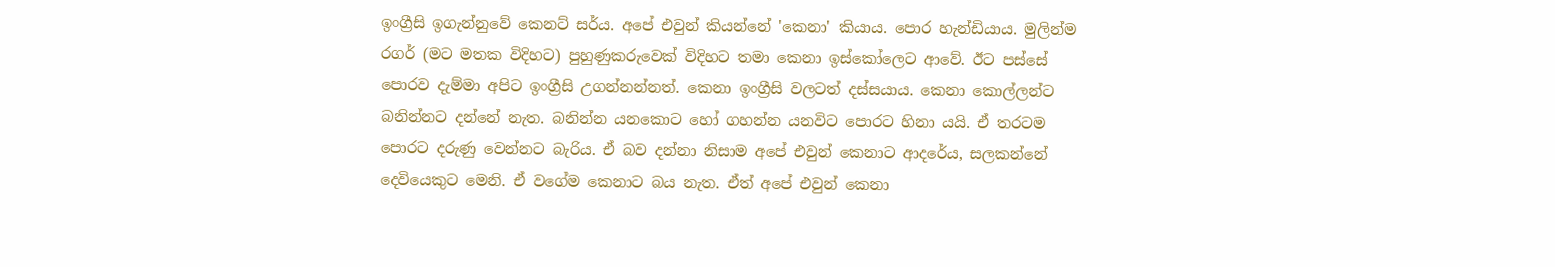ඉංග්‍රීසි ඉගැන්නුවේ කෙනට් සර්ය. අපේ එවුන් කියන්නේ 'කෙනා' කියාය. පොර හැන්ඩියාය. මුලින්ම රගර් (මට මතක විදිහට) පුහුණුකරුවෙක් විදිහට තමා කෙනා ඉස්කෝලෙට ආවේ. ඊට පස්සේ පොරව දැම්මා අපිට ඉංග්‍රීසි උගන්නන්නත්. කෙනා ඉංග්‍රීසි වලටත් දස්සයාය. කෙනා කොල්ලන්ට බනින්නට දන්නේ නැත. බනින්න යනකොට හෝ ගහන්න යනවිට පොරට හිනා යයි. ඒ තරටම පොරට දරුණු වෙන්නට බැරිය. ඒ බව දන්නා නිසාම අපේ එවුන් කෙනාට ආදරේය, සලකන්නේ දෙවියෙකුට මෙනි. ඒ වගේම කෙනාට බය නැත. ඒත් අපේ එවුන් කෙනා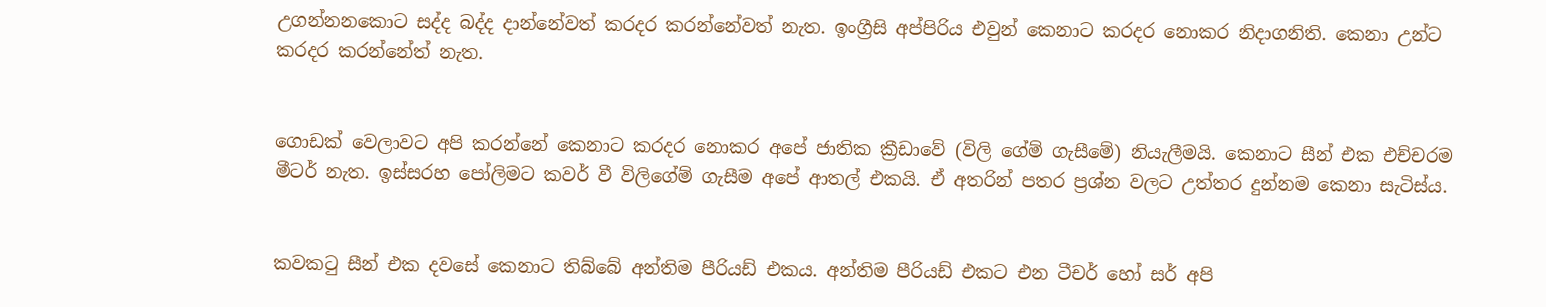උගන්නනකොට සද්ද බද්ද දාන්නේවත් කරදර කරන්නේවත් නැත. ඉංග්‍රීසි අප්පිරිය එවුන් කෙනාට කරදර නොකර නිදාගනිති. කෙනා උන්ට කරදර කරන්නේත් නැත.


ගොඩක් වෙලාවට අපි කරන්නේ කෙනාට කරදර නොකර අපේ ජාතික ක්‍රීඩාවේ (විලි ගේම් ගැසීමේ) නියැලීමයි. කෙනාට සීන් එක එච්චරම මීටර් නැත. ඉස්සරහ පෝලිමට කවර් වී විලිගේම් ගැසීම අපේ ආතල් එකයි. ඒ අතරින් පතර ප්‍රශ්න වලට උත්තර දුන්නම කෙනා සැටිස්ය.


කවකටු සීන් එක දවසේ කෙනාට තිබ්බේ අන්තිම පීරියඩ් එකය. අන්තිම පීරියඩ් එකට එන ටීචර් හෝ සර් අපි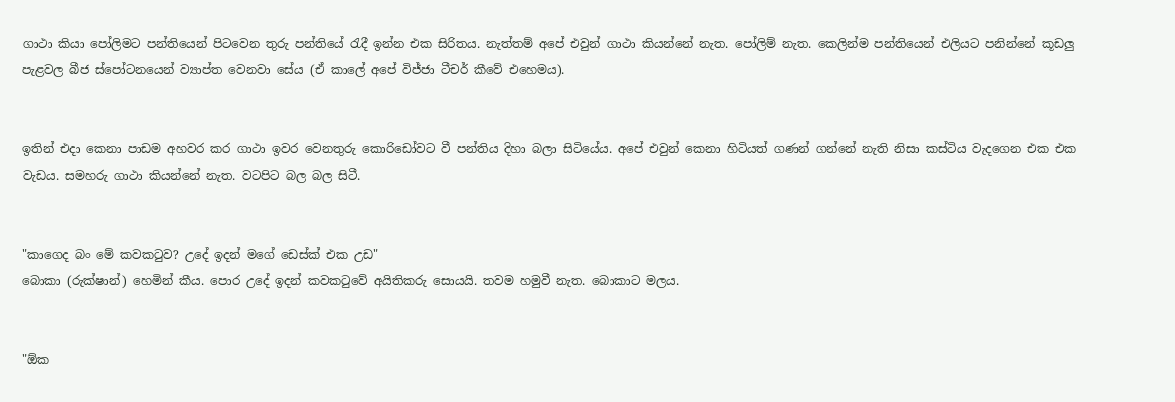ගාථා කියා පෝලිමට පන්තියෙන් පිටවෙන තුරු පන්තියේ රැදී ඉන්න එක සිරිතය. නැත්තම් අපේ එවුන් ගාථා කියන්නේ නැත. පෝලිම් නැත. කෙලින්ම පන්තියෙන් එලියට පනින්නේ කූඩලු පැළවල බීජ ස්පෝටනයෙන් ව්‍යාප්ත වෙනවා සේය (ඒ කාලේ අපේ විජ්ජා ටීචර් කීවේ එහෙමය).


ඉතින් එදා කෙනා පාඩම අහවර කර ගාථා ඉවර වෙනතුරු කොරිඩෝවට වී පන්තිය දිහා බලා සිටියේය. අපේ එවුන් කෙනා‍ හිටියත් ගණන් ගන්නේ නැති නිසා කස්ටිය වැදගෙන එක එක වැඩය. සමහරු ගාථා කියන්නේ නැත. වටපිට බල බල සිටී.


"කාගෙද බං මේ කවකටුව? උදේ ඉදන් මගේ ඩෙස්ක් එක උඩ"
බොකා (රුක්ෂාන්) හෙමින් කීය. පොර උදේ ඉදන් කවකටුවේ අයිතිකරු සොයයි. තවම හමුවී නැත. බොකාට මලය.


"ඕක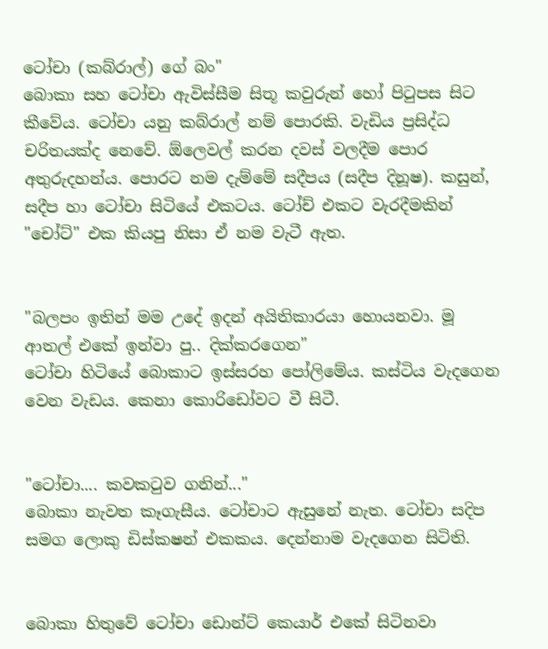ටෝචා (කබ්රාල්) ගේ බං"
බොකා සහ‍ ටෝචා ඇවිස්සීම සිතූ කවුරුන් හෝ පිටුපස සිට කීවේය. ටෝචා යනු කබ්රාල් නම් පොරකි. වැඩිය ප්‍රසිද්ධ චරිතයක්ද නෙවේ. ඕලෙවල් කරන දවස් වලදීම පොර අතුරුදහන්ය. පොරට නම දැම්මේ සදීපය (සදීප දිනූෂ). කසුන්, සදීප හා ටෝචා සිටියේ එකටය. ටෝච් එකට වැරදීමකින් "චෝට්" එක කියපු නිසා ඒ නම වැටී ඇත.


"බලපං ඉතින් මම උදේ ඉදන් අයිතිකාරයා හොයනවා. මූ ආතල් එකේ ඉන්වා පු.. දික්කරගෙන"
ටෝචා හිටියේ බොකාට ඉස්සරහ පෝලිමේය. කස්ටිය වැදගෙන වෙන වැඩය. කෙනා කොරිඩෝවට වී සිටී.


"ටෝචා.... කවකටුව ගනින්..."
බොකා නැවත කෑගැසීය. ටෝචාට ඇසුනේ නැත. ටෝචා සදිප සමග ලොකු ඩිස්කෂන් එකකය. දෙන්නාම වැදගෙන සිටිති.


බොකා හිතුවේ ටෝචා ඩොන්ට් කෙයාර් එකේ සිටිනවා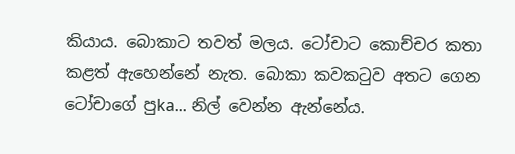කියාය. බොකාට තවත් මලය. ටෝචාට කො‍ච්චර කතා කළත් ඇහෙන්නේ නැත. බොකා කවකටුව අතට ගෙන ටෝචාගේ පුka... නිල් වෙන්න ඇන්නේය.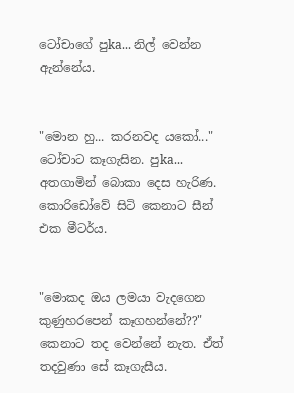ටෝචාගේ පුka... නිල් වෙන්න ඇන්නේය.


"මොන හු... කරනවද යකෝ..."
ටෝචාට කෑගැසින. පුka... අතගාමින් බොකා දෙස හැරිණ. කොරිඩෝවේ සිටි කෙනාට සීන් එක මීටර්ය.


"මොකද ඔය ලමයා වැදගෙන කුණුහරපෙන් කෑගහන්නේ??"
කෙනාට තද වෙන්නේ නැත. ඒත් තදවුණා සේ කෑගැසීය.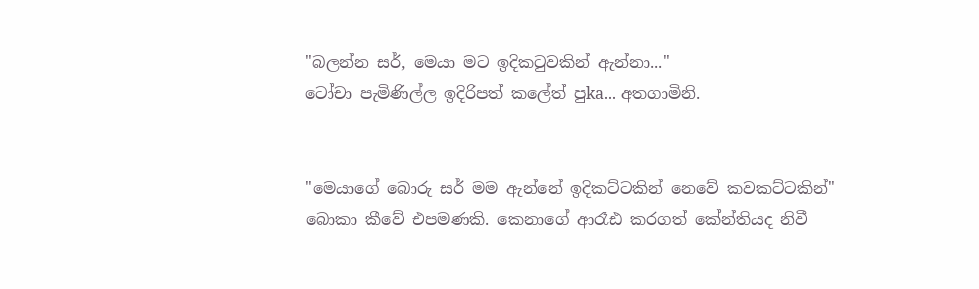"බලන්න සර්, මෙයා මට ඉදිකටුවකින් ඇන්නා..."
ටෝචා පැමිණිල්ල ඉදිරිපත් කලේත් පුka... අතගාමිනි.


"මෙයාගේ බොරු සර් මම ඇන්නේ ඉදිකට්ටකින් නෙවේ කවකට්ටකින්"
බොකා කීවේ එපමණකි. කෙනාගේ ආරෑඪ කරගත් කේන්තියද නිවී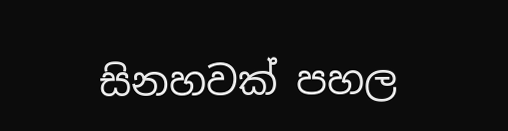සිනහවක් පහල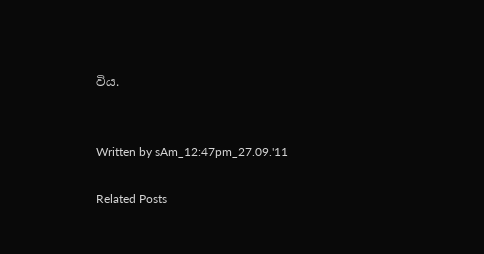විය.


Written by sAm_12:47pm_27.09.'11

Related Posts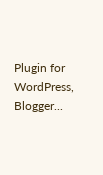Plugin for WordPress, Blogger...